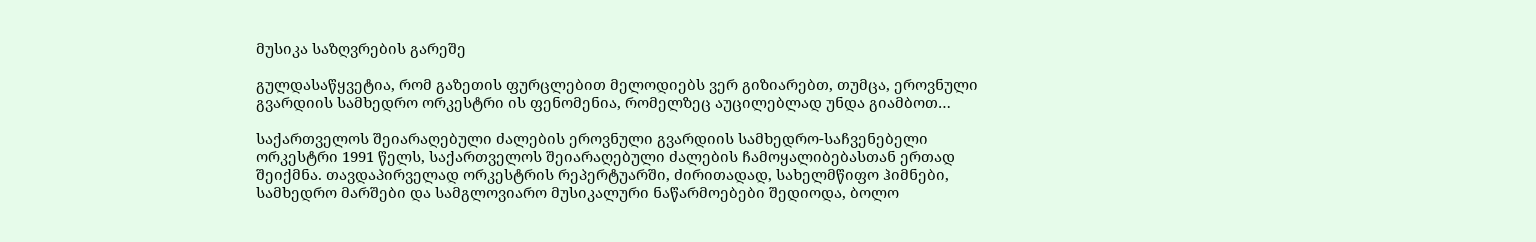მუსიკა საზღვრების გარეშე

გულდასაწყვეტია, რომ გაზეთის ფურცლებით მელოდიებს ვერ გიზიარებთ, თუმცა, ეროვნული გვარდიის სამხედრო ორკესტრი ის ფენომენია, რომელზეც აუცილებლად უნდა გიამბოთ…

საქართველოს შეიარაღებული ძალების ეროვნული გვარდიის სამხედრო-საჩვენებელი ორკესტრი 1991 წელს, საქართველოს შეიარაღებული ძალების ჩამოყალიბებასთან ერთად შეიქმნა. თავდაპირველად ორკესტრის რეპერტუარში, ძირითადად, სახელმწიფო ჰიმნები, სამხედრო მარშები და სამგლოვიარო მუსიკალური ნაწარმოებები შედიოდა, ბოლო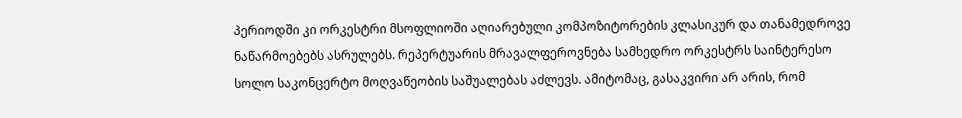პერიოდში კი ორკესტრი მსოფლიოში აღიარებული კომპოზიტორების კლასიკურ და თანამედროვე ნაწარმოებებს ასრულებს. რეპერტუარის მრავალფეროვნება სამხედრო ორკესტრს საინტერესო სოლო საკონცერტო მოღვაწეობის საშუალებას აძლევს. ამიტომაც, გასაკვირი არ არის, რომ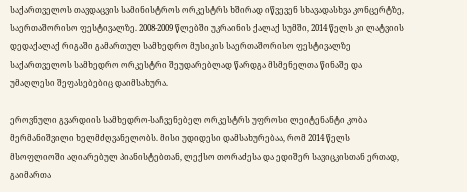საქართველოს თავდაცვის სამინისტროს ორკესტრს ხშირად იწვევენ სხავადასხვა კონცერტზე, საერთაშორისო ფესტივალზე. 2008-2009 წლებში უკრაინის ქალაქ სუმში, 2014 წელს კი ლატვიის დედაქალაქ რიგაში გამართულ სამხედრო მუსიკის საერთაშორისო ფესტივალზე საქართველოს სამხედრო ორკესტრი შეუდარებლად წარდგა მსმენელთა წინაშე და უმაღლესი შეფასებებიც დაიმსახურა.

ეროვნული გვარდიის სამხედრო-საჩვენებელ ორკესტრს უფროსი ლეიტენანტი კობა მერმანიშვილი ხელმძღვანელობს. მისი უდიდესი დამსახურებაა, რომ 2014 წელს მსოფლიოში აღიარებულ პიანისტებთან, ლექსო თორაძესა და ედიშერ სავიცკისთან ერთად, გაიმართა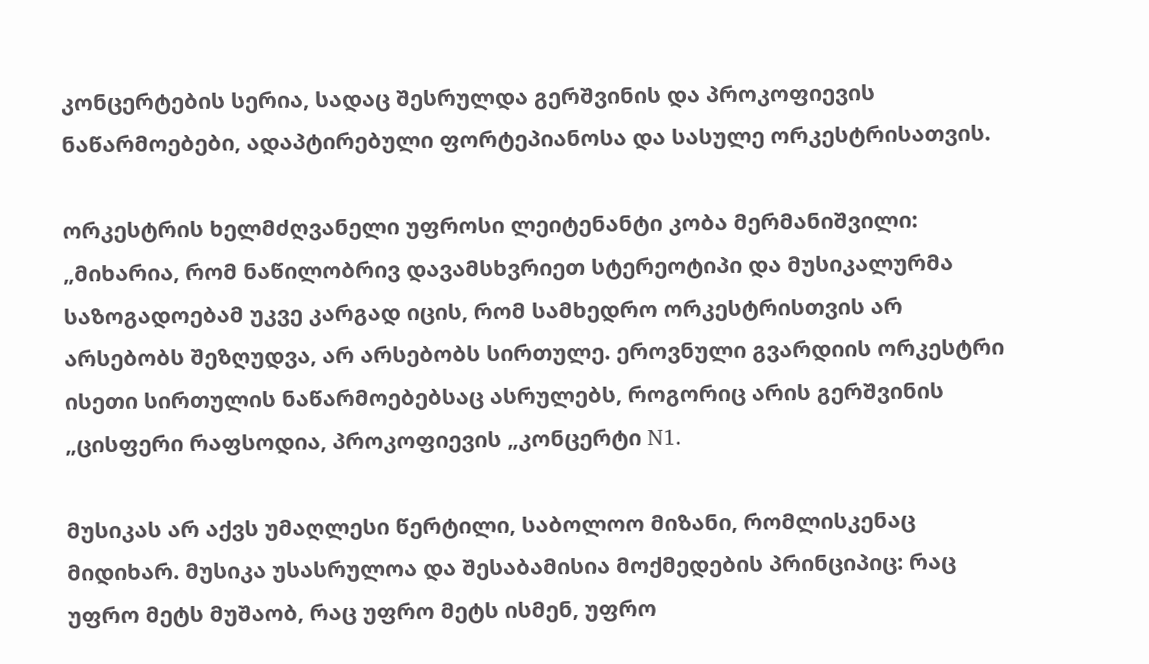კონცერტების სერია, სადაც შესრულდა გერშვინის და პროკოფიევის ნაწარმოებები, ადაპტირებული ფორტეპიანოსა და სასულე ორკესტრისათვის.

ორკესტრის ხელმძღვანელი უფროსი ლეიტენანტი კობა მერმანიშვილი: „მიხარია, რომ ნაწილობრივ დავამსხვრიეთ სტერეოტიპი და მუსიკალურმა საზოგადოებამ უკვე კარგად იცის, რომ სამხედრო ორკესტრისთვის არ არსებობს შეზღუდვა, არ არსებობს სირთულე. ეროვნული გვარდიის ორკესტრი ისეთი სირთულის ნაწარმოებებსაც ასრულებს, როგორიც არის გერშვინის „ცისფერი რაფსოდია, პროკოფიევის „კონცერტი N1.

მუსიკას არ აქვს უმაღლესი წერტილი, საბოლოო მიზანი, რომლისკენაც მიდიხარ. მუსიკა უსასრულოა და შესაბამისია მოქმედების პრინციპიც: რაც უფრო მეტს მუშაობ, რაც უფრო მეტს ისმენ, უფრო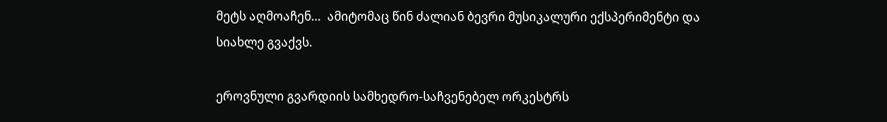მეტს აღმოაჩენ…  ამიტომაც წინ ძალიან ბევრი მუსიკალური ექსპერიმენტი და სიახლე გვაქვს.

ეროვნული გვარდიის სამხედრო-საჩვენებელ ორკესტრს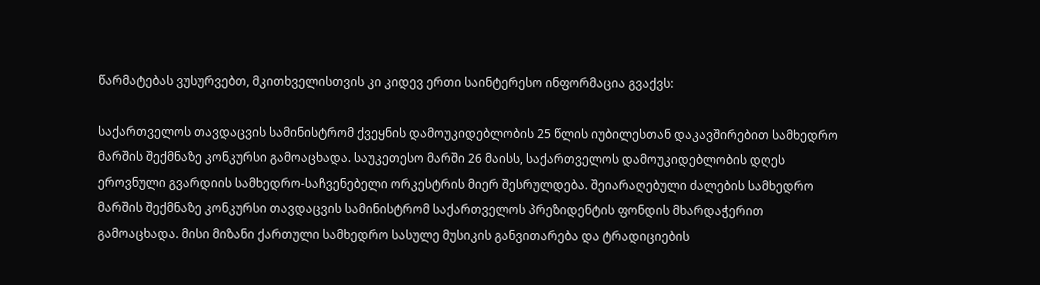წარმატებას ვუსურვებთ, მკითხველისთვის კი კიდევ ერთი საინტერესო ინფორმაცია გვაქვს:

საქართველოს თავდაცვის სამინისტრომ ქვეყნის დამოუკიდებლობის 25 წლის იუბილესთან დაკავშირებით სამხედრო მარშის შექმნაზე კონკურსი გამოაცხადა. საუკეთესო მარში 26 მაისს, საქართველოს დამოუკიდებლობის დღეს ეროვნული გვარდიის სამხედრო-საჩვენებელი ორკესტრის მიერ შესრულდება. შეიარაღებული ძალების სამხედრო მარშის შექმნაზე კონკურსი თავდაცვის სამინისტრომ საქართველოს პრეზიდენტის ფონდის მხარდაჭერით გამოაცხადა. მისი მიზანი ქართული სამხედრო სასულე მუსიკის განვითარება და ტრადიციების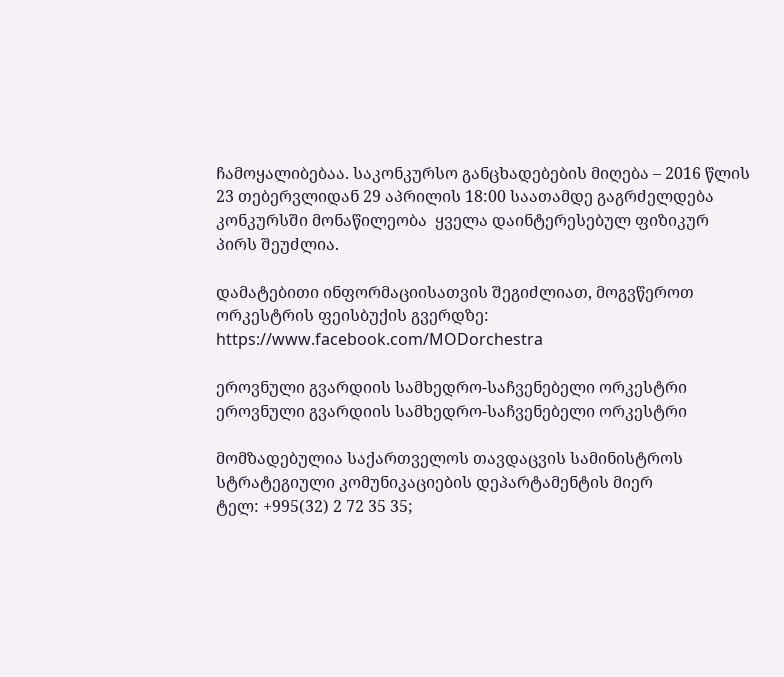ჩამოყალიბებაა. საკონკურსო განცხადებების მიღება – 2016 წლის 23 თებერვლიდან 29 აპრილის 18:00 საათამდე გაგრძელდება კონკურსში მონაწილეობა  ყველა დაინტერესებულ ფიზიკურ პირს შეუძლია.

დამატებითი ინფორმაციისათვის შეგიძლიათ, მოგვწეროთ ორკესტრის ფეისბუქის გვერდზე:
https://www.facebook.com/MODorchestra

ეროვნული გვარდიის სამხედრო-საჩვენებელი ორკესტრი
ეროვნული გვარდიის სამხედრო-საჩვენებელი ორკესტრი

მომზადებულია საქართველოს თავდაცვის სამინისტროს
სტრატეგიული კომუნიკაციების დეპარტამენტის მიერ
ტელ: +995(32) 2 72 35 35;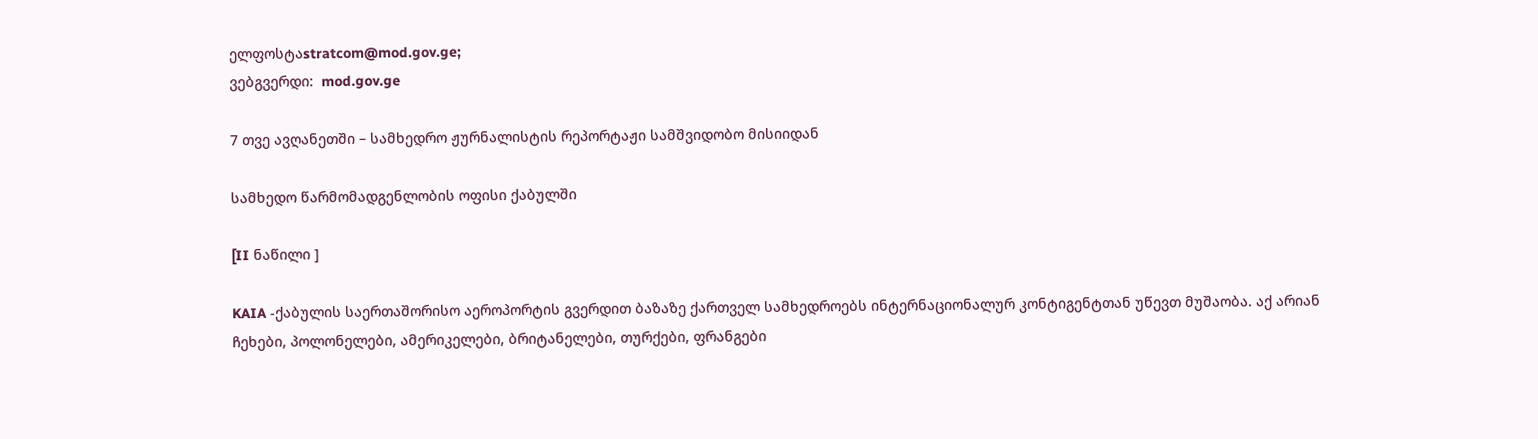ელფოსტაstratcom@mod.gov.ge;
ვებგვერდი:  mod.gov.ge

7 თვე ავღანეთში – სამხედრო ჟურნალისტის რეპორტაჟი სამშვიდობო მისიიდან

სამხედო წარმომადგენლობის ოფისი ქაბულში

[II ნაწილი ]

KAIA -ქაბულის საერთაშორისო აეროპორტის გვერდით ბაზაზე ქართველ სამხედროებს ინტერნაციონალურ კონტიგენტთან უწევთ მუშაობა. აქ არიან ჩეხები, პოლონელები, ამერიკელები, ბრიტანელები, თურქები, ფრანგები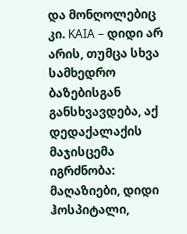და მონღოლებიც კი. KAIA – დიდი არ არის, თუმცა სხვა სამხედრო ბაზებისგან განსხვავდება, აქ დედაქალაქის მაჯისცემა იგრძნობა: მაღაზიები, დიდი ჰოსპიტალი,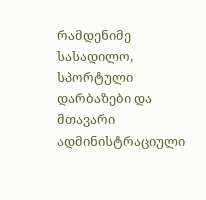რამდენიმე სასადილო, სპორტული დარბაზები და მთავარი ადმინისტრაციული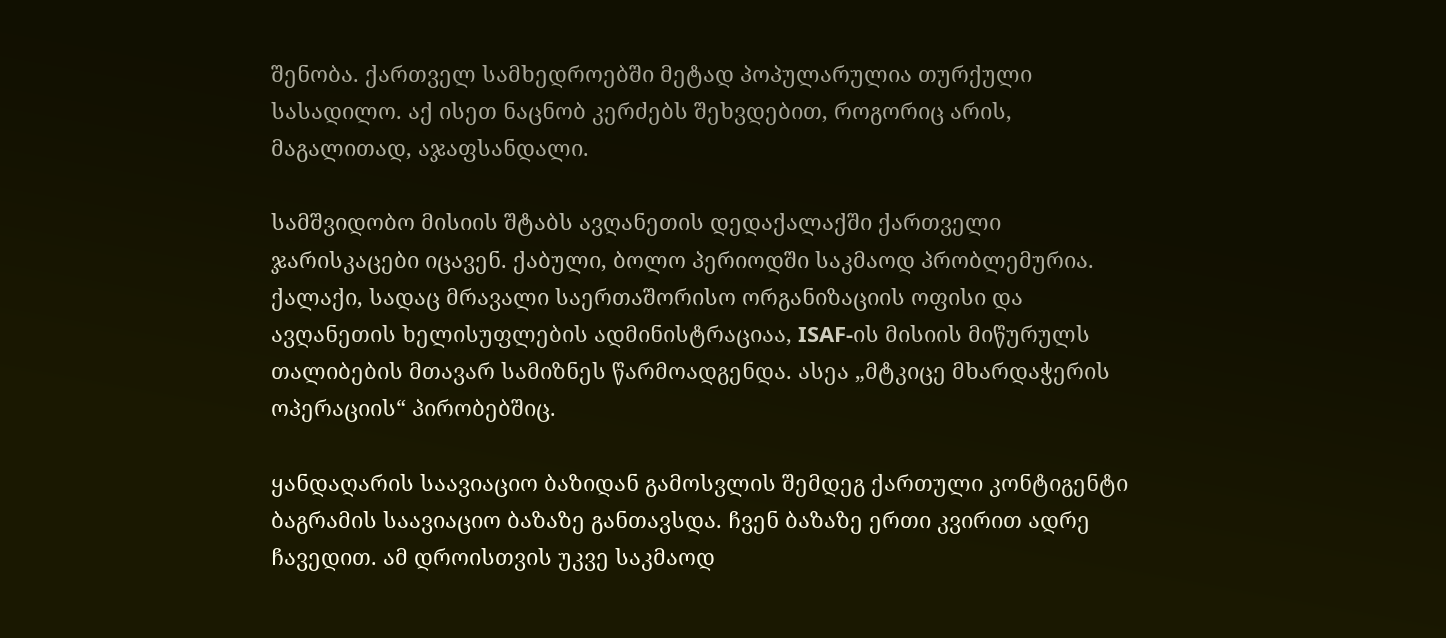შენობა. ქართველ სამხედროებში მეტად პოპულარულია თურქული სასადილო. აქ ისეთ ნაცნობ კერძებს შეხვდებით, როგორიც არის, მაგალითად, აჯაფსანდალი.

სამშვიდობო მისიის შტაბს ავღანეთის დედაქალაქში ქართველი ჯარისკაცები იცავენ. ქაბული, ბოლო პერიოდში საკმაოდ პრობლემურია. ქალაქი, სადაც მრავალი საერთაშორისო ორგანიზაციის ოფისი და  ავღანეთის ხელისუფლების ადმინისტრაციაა, ISAF-ის მისიის მიწურულს თალიბების მთავარ სამიზნეს წარმოადგენდა. ასეა „მტკიცე მხარდაჭერის ოპერაციის“ პირობებშიც.

ყანდაღარის საავიაციო ბაზიდან გამოსვლის შემდეგ ქართული კონტიგენტი ბაგრამის საავიაციო ბაზაზე განთავსდა. ჩვენ ბაზაზე ერთი კვირით ადრე ჩავედით. ამ დროისთვის უკვე საკმაოდ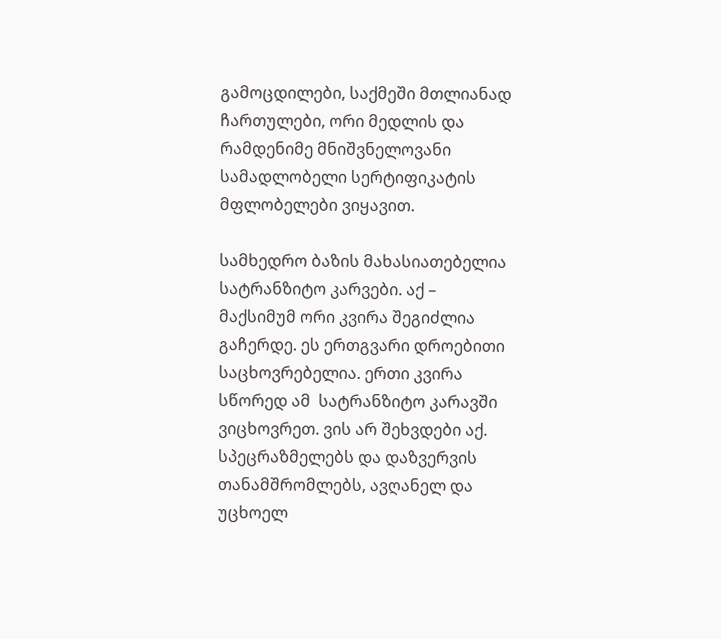გამოცდილები, საქმეში მთლიანად ჩართულები, ორი მედლის და რამდენიმე მნიშვნელოვანი სამადლობელი სერტიფიკატის მფლობელები ვიყავით.

სამხედრო ბაზის მახასიათებელია სატრანზიტო კარვები. აქ – მაქსიმუმ ორი კვირა შეგიძლია გაჩერდე. ეს ერთგვარი დროებითი საცხოვრებელია. ერთი კვირა სწორედ ამ  სატრანზიტო კარავში ვიცხოვრეთ. ვის არ შეხვდები აქ. სპეცრაზმელებს და დაზვერვის თანამშრომლებს, ავღანელ და უცხოელ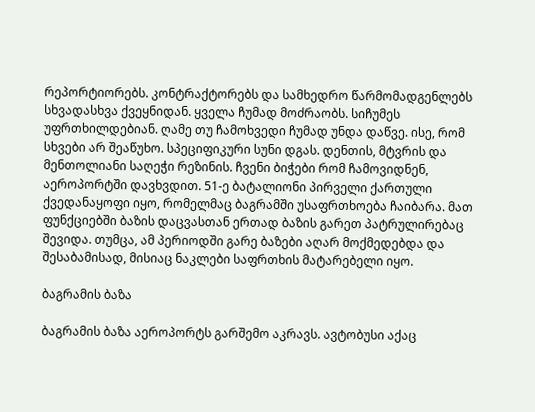რეპორტიორებს. კონტრაქტორებს და სამხედრო წარმომადგენლებს სხვადასხვა ქვეყნიდან. ყველა ჩუმად მოძრაობს. სიჩუმეს უფრთხილდებიან. ღამე თუ ჩამოხვედი ჩუმად უნდა დაწვე. ისე, რომ სხვები არ შეაწუხო. სპეციფიკური სუნი დგას. დენთის, მტვრის და მენთოლიანი საღეჭი რეზინის. ჩვენი ბიჭები რომ ჩამოვიდნენ, აეროპორტში დავხვდით. 51-ე ბატალიონი პირველი ქართული ქვედანაყოფი იყო, რომელმაც ბაგრამში უსაფრთხოება ჩაიბარა. მათ ფუნქციებში ბაზის დაცვასთან ერთად ბაზის გარეთ პატრულირებაც შევიდა. თუმცა, ამ პერიოდში გარე ბაზები აღარ მოქმედებდა და შესაბამისად, მისიაც ნაკლები საფრთხის მატარებელი იყო.

ბაგრამის ბაზა

ბაგრამის ბაზა აეროპორტს გარშემო აკრავს. ავტობუსი აქაც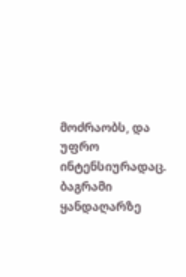მოძრაობს, და უფრო ინტენსიურადაც. ბაგრამი ყანდაღარზე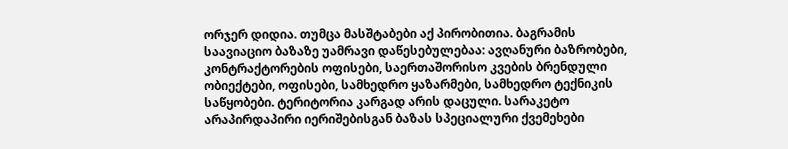ორჯერ დიდია. თუმცა მასშტაბები აქ პირობითია. ბაგრამის საავიაციო ბაზაზე უამრავი დაწესებულებაა: ავღანური ბაზრობები, კონტრაქტორების ოფისები, საერთაშორისო კვების ბრენდული ობიექტები, ოფისები, სამხედრო ყაზარმები, სამხედრო ტექნიკის საწყობები. ტერიტორია კარგად არის დაცული. სარაკეტო არაპირდაპირი იერიშებისგან ბაზას სპეციალური ქვემეხები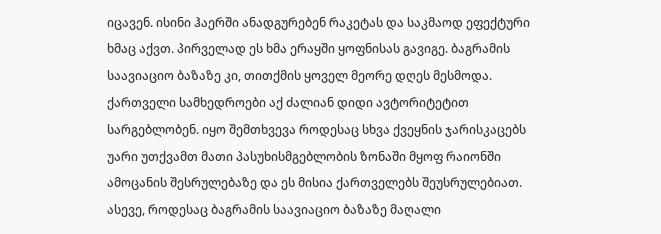იცავენ. ისინი ჰაერში ანადგურებენ რაკეტას და საკმაოდ ეფექტური ხმაც აქვთ. პირველად ეს ხმა ერაყში ყოფნისას გავიგე. ბაგრამის საავიაციო ბაზაზე კი, თითქმის ყოველ მეორე დღეს მესმოდა. ქართველი სამხედროები აქ ძალიან დიდი ავტორიტეტით სარგებლობენ. იყო შემთხვევა როდესაც სხვა ქვეყნის ჯარისკაცებს უარი უთქვამთ მათი პასუხისმგებლობის ზონაში მყოფ რაიონში ამოცანის შესრულებაზე და ეს მისია ქართველებს შეუსრულებიათ. ასევე, როდესაც ბაგრამის საავიაციო ბაზაზე მაღალი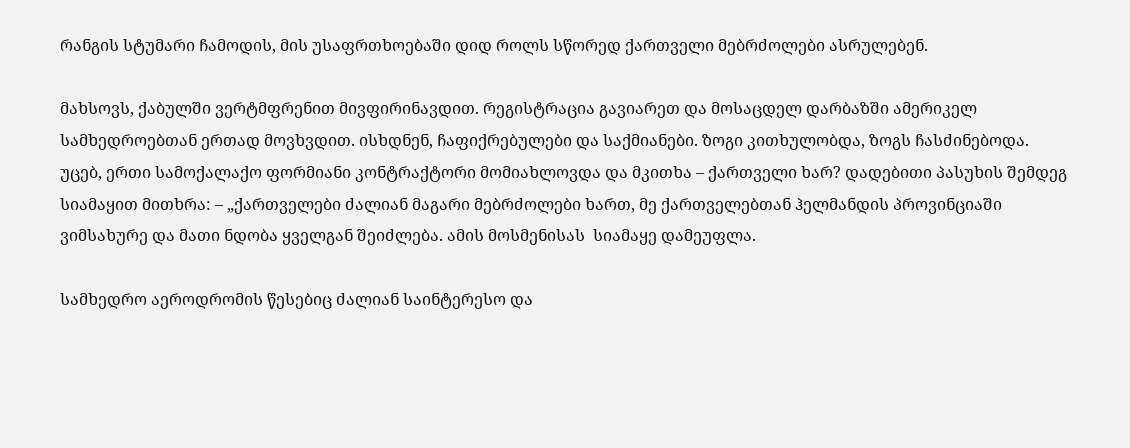რანგის სტუმარი ჩამოდის, მის უსაფრთხოებაში დიდ როლს სწორედ ქართველი მებრძოლები ასრულებენ.

მახსოვს, ქაბულში ვერტმფრენით მივფირინავდით. რეგისტრაცია გავიარეთ და მოსაცდელ დარბაზში ამერიკელ სამხედროებთან ერთად მოვხვდით. ისხდნენ, ჩაფიქრებულები და საქმიანები. ზოგი კითხულობდა, ზოგს ჩასძინებოდა. უცებ, ერთი სამოქალაქო ფორმიანი კონტრაქტორი მომიახლოვდა და მკითხა – ქართველი ხარ? დადებითი პასუხის შემდეგ სიამაყით მითხრა: – „ქართველები ძალიან მაგარი მებრძოლები ხართ, მე ქართველებთან ჰელმანდის პროვინციაში ვიმსახურე და მათი ნდობა ყველგან შეიძლება. ამის მოსმენისას  სიამაყე დამეუფლა.

სამხედრო აეროდრომის წესებიც ძალიან საინტერესო და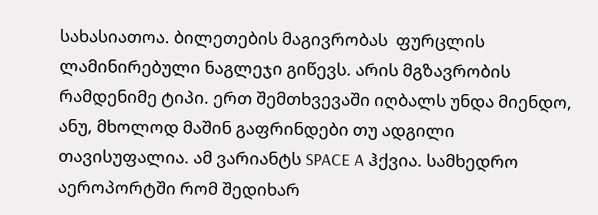სახასიათოა. ბილეთების მაგივრობას  ფურცლის ლამინირებული ნაგლეჯი გიწევს. არის მგზავრობის რამდენიმე ტიპი. ერთ შემთხვევაში იღბალს უნდა მიენდო, ანუ, მხოლოდ მაშინ გაფრინდები თუ ადგილი თავისუფალია. ამ ვარიანტს SPACE A ჰქვია. სამხედრო აეროპორტში რომ შედიხარ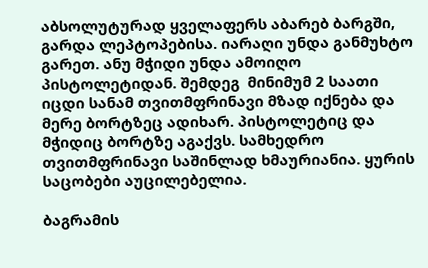აბსოლუტურად ყველაფერს აბარებ ბარგში, გარდა ლეპტოპებისა. იარაღი უნდა განმუხტო გარეთ. ანუ მჭიდი უნდა ამოიღო პისტოლეტიდან. შემდეგ  მინიმუმ 2 საათი იცდი სანამ თვითმფრინავი მზად იქნება და მერე ბორტზეც ადიხარ. პისტოლეტიც და მჭიდიც ბორტზე აგაქვს. სამხედრო თვითმფრინავი საშინლად ხმაურიანია. ყურის საცობები აუცილებელია.

ბაგრამის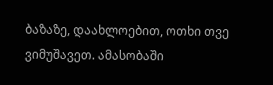ბაზაზე, დაახლოებით, ოთხი თვე ვიმუშავეთ. ამასობაში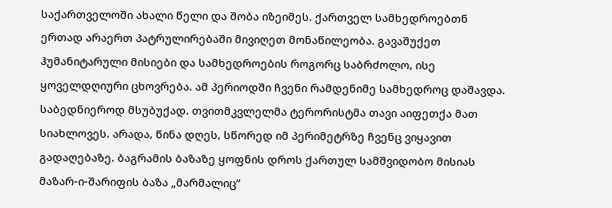საქართველოში ახალი წელი და შობა იზეიმეს. ქართველ სამხედროებთნ ერთად არაერთ პატრულირებაში მივიღეთ მონაწილეობა. გავაშუქეთ ჰუმანიტარული მისიები და სამხედროების როგორც საბრძოლო, ისე ყოველდღიური ცხოვრება. ამ პერიოდში ჩვენი რამდენიმე სამხედროც დაშავდა. საბედნიეროდ მსუბუქად. თვითმკვლელმა ტერორისტმა თავი აიფეთქა მათ სიახლოვეს. არადა, წინა დღეს, სწორედ იმ პერიმეტრზე ჩვენც ვიყავით გადაღებაზე. ბაგრამის ბაზაზე ყოფნის დროს ქართულ სამშვიდობო მისიას მაზარ-ი-შარიფის ბაზა „მარმალიც“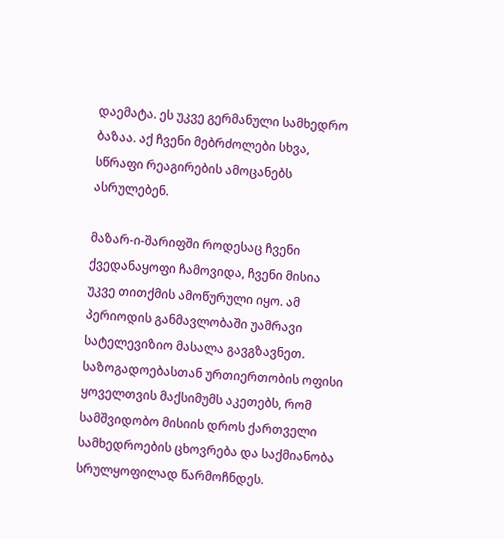დაემატა. ეს უკვე გერმანული სამხედრო ბაზაა. აქ ჩვენი მებრძოლები სხვა, სწრაფი რეაგირების ამოცანებს ასრულებენ.

მაზარ-ი-შარიფში როდესაც ჩვენი ქვედანაყოფი ჩამოვიდა, ჩვენი მისია უკვე თითქმის ამოწურული იყო. ამ პერიოდის განმავლობაში უამრავი სატელევიზიო მასალა გავგზავნეთ. საზოგადოებასთან ურთიერთობის ოფისი ყოველთვის მაქსიმუმს აკეთებს, რომ სამშვიდობო მისიის დროს ქართველი სამხედროების ცხოვრება და საქმიანობა სრულყოფილად წარმოჩნდეს.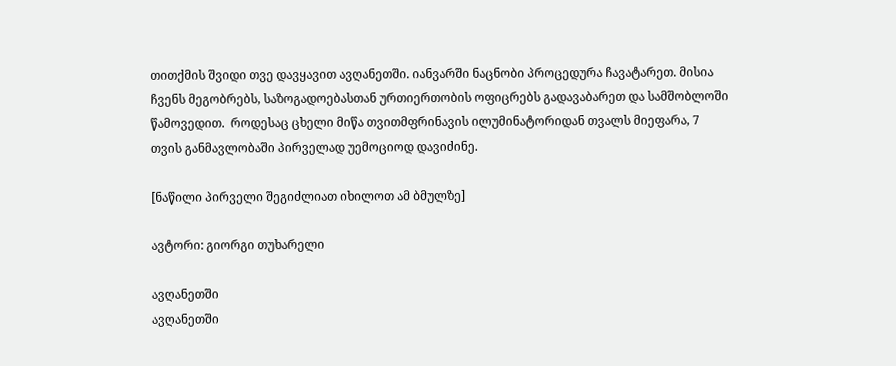თითქმის შვიდი თვე დავყავით ავღანეთში. იანვარში ნაცნობი პროცედურა ჩავატარეთ. მისია ჩვენს მეგობრებს, საზოგადოებასთან ურთიერთობის ოფიცრებს გადავაბარეთ და სამშობლოში წამოვედით.  როდესაც ცხელი მიწა თვითმფრინავის ილუმინატორიდან თვალს მიეფარა, 7 თვის განმავლობაში პირველად უემოციოდ დავიძინე.

[ნაწილი პირველი შეგიძლიათ იხილოთ ამ ბმულზე]

ავტორი: გიორგი თუხარელი

ავღანეთში
ავღანეთში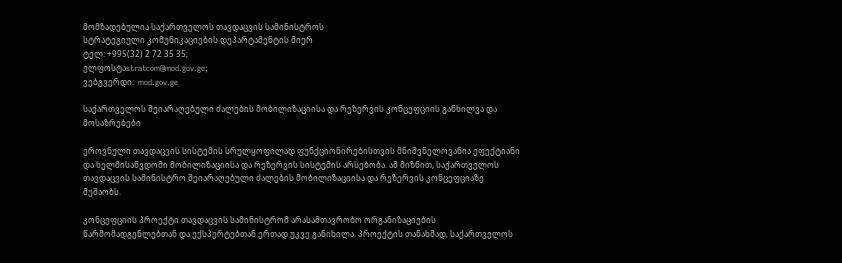მომზადებულია საქართველოს თავდაცვის სამინისტროს
სტრატეგიული კომუნიკაციების დეპარტამენტის მიერ
ტელ: +995(32) 2 72 35 35;
ელფოსტაstratcom@mod.gov.ge;
ვებგვერდი:  mod.gov.ge

საქართველოს შეიარაღებული ძალების მობილიზაციისა და რეზერვის კონცეფციის განხილვა და მოსაზრებები

ეროვნული თავდაცვის სისტემის სრულყოფილად ფუნქციონირებისთვის მნიშვნელოვანია ეფექტიანი და ხელმისაწვდომი მობილიზაციისა და რეზერვის სისტემის არსებობა. ამ მიზნით, საქართველოს თავდაცვის სამინისტრო შეიარაღებული ძალების მობილიზაციისა და რეზერვის კონცეფციაზე მუშაობს.

კონცეფციის პროექტი თავდაცვის სამინისტრომ არასამთავრობო ორგანიზაციების წარმომადგენლებთან და ექსპერტებთან ერთად უკვე განიხილა. პროექტის თანახმად, საქართველოს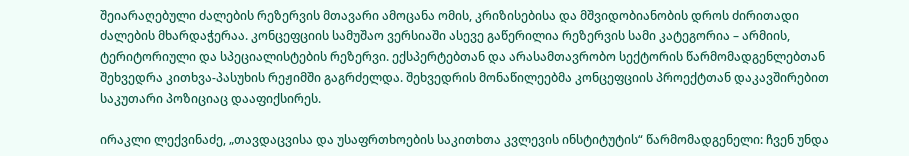შეიარაღებული ძალების რეზერვის მთავარი ამოცანა ომის, კრიზისებისა და მშვიდობიანობის დროს ძირითადი ძალების მხარდაჭერაა. კონცეფციის სამუშაო ვერსიაში ასევე გაწერილია რეზერვის სამი კატეგორია – არმიის, ტერიტორიული და სპეციალისტების რეზერვი. ექსპერტებთან და არასამთავრობო სექტორის წარმომადგენლებთან შეხვედრა კითხვა-პასუხის რეჟიმში გაგრძელდა. შეხვედრის მონაწილეებმა კონცეფციის პროექტთან დაკავშირებით საკუთარი პოზიციაც დააფიქსირეს.

ირაკლი ლექვინაძე, „თავდაცვისა და უსაფრთხოების საკითხთა კვლევის ინსტიტუტის“ წარმომადგენელი: ჩვენ უნდა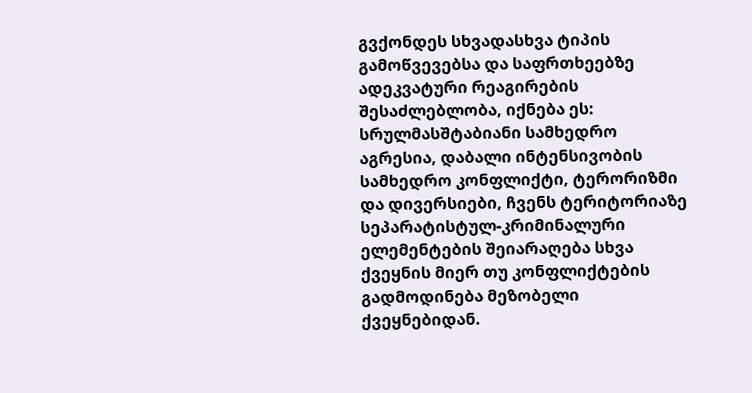გვქონდეს სხვადასხვა ტიპის გამოწვევებსა და საფრთხეებზე ადეკვატური რეაგირების შესაძლებლობა, იქნება ეს: სრულმასშტაბიანი სამხედრო აგრესია, დაბალი ინტენსივობის სამხედრო კონფლიქტი, ტერორიზმი და დივერსიები, ჩვენს ტერიტორიაზე სეპარატისტულ-კრიმინალური ელემენტების შეიარაღება სხვა ქვეყნის მიერ თუ კონფლიქტების გადმოდინება მეზობელი ქვეყნებიდან.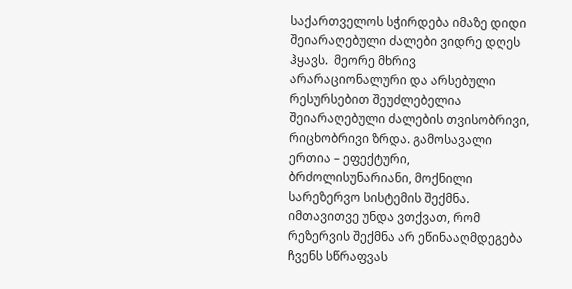საქართველოს სჭირდება იმაზე დიდი შეიარაღებული ძალები ვიდრე დღეს ჰყავს.  მეორე მხრივ არარაციონალური და არსებული რესურსებით შეუძლებელია შეიარაღებული ძალების თვისობრივი, რიცხობრივი ზრდა. გამოსავალი ერთია – ეფექტური, ბრძოლისუნარიანი, მოქნილი სარეზერვო სისტემის შექმნა. იმთავითვე უნდა ვთქვათ, რომ რეზერვის შექმნა არ ეწინააღმდეგება ჩვენს სწრაფვას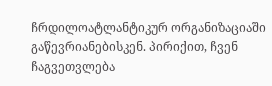ჩრდილოატლანტიკურ ორგანიზაციაში გაწევრიანებისკენ. პირიქით, ჩვენ ჩაგვეთვლება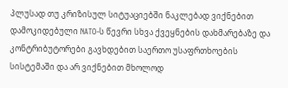პლუსად თუ კრიზისულ სიტუაციებში ნაკლებად ვიქნებით დამოკიდებული NATO-ს წევრი სხვა ქვეყნების დახმარებაზე და კონტრიბუტორები გავხდებით საერთო უსაფრთხოების სისტემაში და არ ვიქნებით მხოლოდ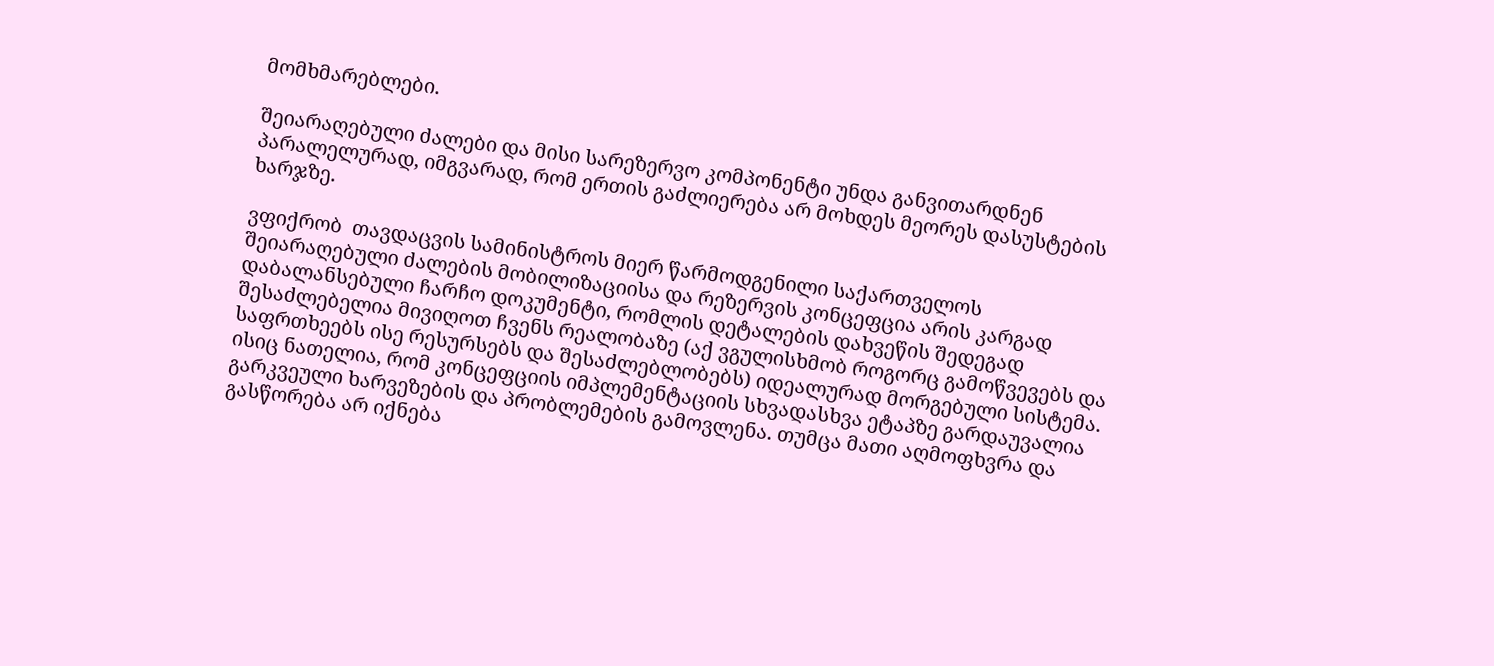მომხმარებლები.

შეიარაღებული ძალები და მისი სარეზერვო კომპონენტი უნდა განვითარდნენ პარალელურად, იმგვარად, რომ ერთის გაძლიერება არ მოხდეს მეორეს დასუსტების ხარჯზე.

ვფიქრობ  თავდაცვის სამინისტროს მიერ წარმოდგენილი საქართველოს შეიარაღებული ძალების მობილიზაციისა და რეზერვის კონცეფცია არის კარგად დაბალანსებული ჩარჩო დოკუმენტი, რომლის დეტალების დახვეწის შედეგად  შესაძლებელია მივიღოთ ჩვენს რეალობაზე (აქ ვგულისხმობ როგორც გამოწვევებს და საფრთხეებს ისე რესურსებს და შესაძლებლობებს) იდეალურად მორგებული სისტემა. ისიც ნათელია, რომ კონცეფციის იმპლემენტაციის სხვადასხვა ეტაპზე გარდაუვალია გარკვეული ხარვეზების და პრობლემების გამოვლენა. თუმცა მათი აღმოფხვრა და გასწორება არ იქნება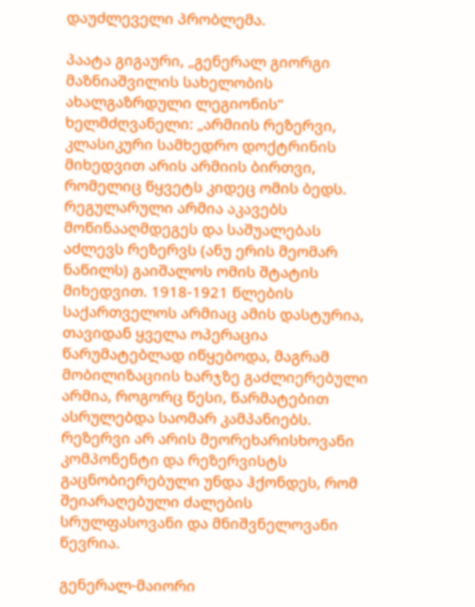დაუძლეველი პრობლემა.

პაატა გიგაური, „გენერალ გიორგი მაზნიაშვილის სახელობის ახალგაზრდული ლეგიონის“ ხელმძღვანელი: „არმიის რეზერვი, კლასიკური სამხედრო დოქტრინის მიხედვით არის არმიის ბირთვი, რომელიც წყვეტს კიდეც ომის ბედს. რეგულარული არმია აკავებს მოწინააღმდეგეს და საშუალებას აძლევს რეზერვს (ანუ ერის მეომარ ნაწილს) გაიშალოს ომის შტატის მიხედვით. 1918-1921 წლების საქართველოს არმიაც ამის დასტურია, თავიდან ყველა ოპერაცია წარუმატებლად იწყებოდა, მაგრამ მობილიზაციის ხარჯზე გაძლიერებული არმია, როგორც წესი, წარმატებით ასრულებდა საომარ კამპანიებს. რეზერვი არ არის მეორეხარისხოვანი კომპონენტი და რეზერვისტს გაცნობიერებული უნდა ჰქონდეს, რომ შეიარაღებული ძალების სრულფასოვანი და მნიშვნელოვანი წევრია.

გენერალ-მაიორი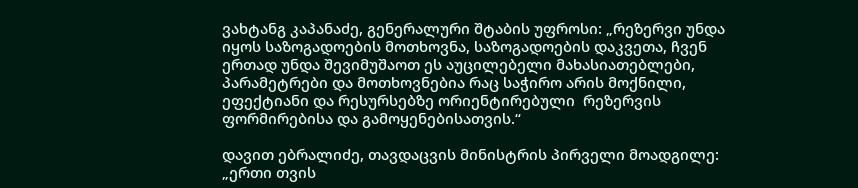ვახტანგ კაპანაძე, გენერალური შტაბის უფროსი: „რეზერვი უნდა იყოს საზოგადოების მოთხოვნა, საზოგადოების დაკვეთა, ჩვენ ერთად უნდა შევიმუშაოთ ეს აუცილებელი მახასიათებლები, პარამეტრები და მოთხოვნებია რაც საჭირო არის მოქნილი, ეფექტიანი და რესურსებზე ორიენტირებული  რეზერვის ფორმირებისა და გამოყენებისათვის.“

დავით ებრალიძე, თავდაცვის მინისტრის პირველი მოადგილე: „ერთი თვის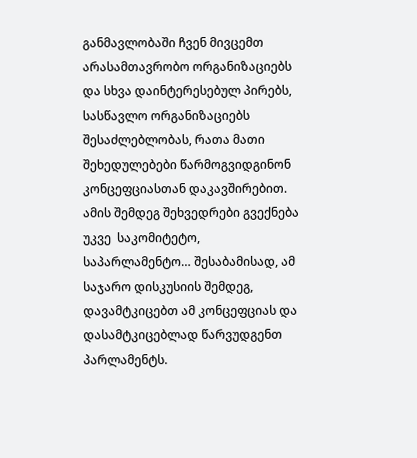განმავლობაში ჩვენ მივცემთ არასამთავრობო ორგანიზაციებს და სხვა დაინტერესებულ პირებს, სასწავლო ორგანიზაციებს შესაძლებლობას, რათა მათი შეხედულებები წარმოგვიდგინონ კონცეფციასთან დაკავშირებით. ამის შემდეგ შეხვედრები გვექნება უკვე  საკომიტეტო, საპარლამენტო… შესაბამისად, ამ საჯარო დისკუსიის შემდეგ, დავამტკიცებთ ამ კონცეფციას და დასამტკიცებლად წარვუდგენთ პარლამენტს.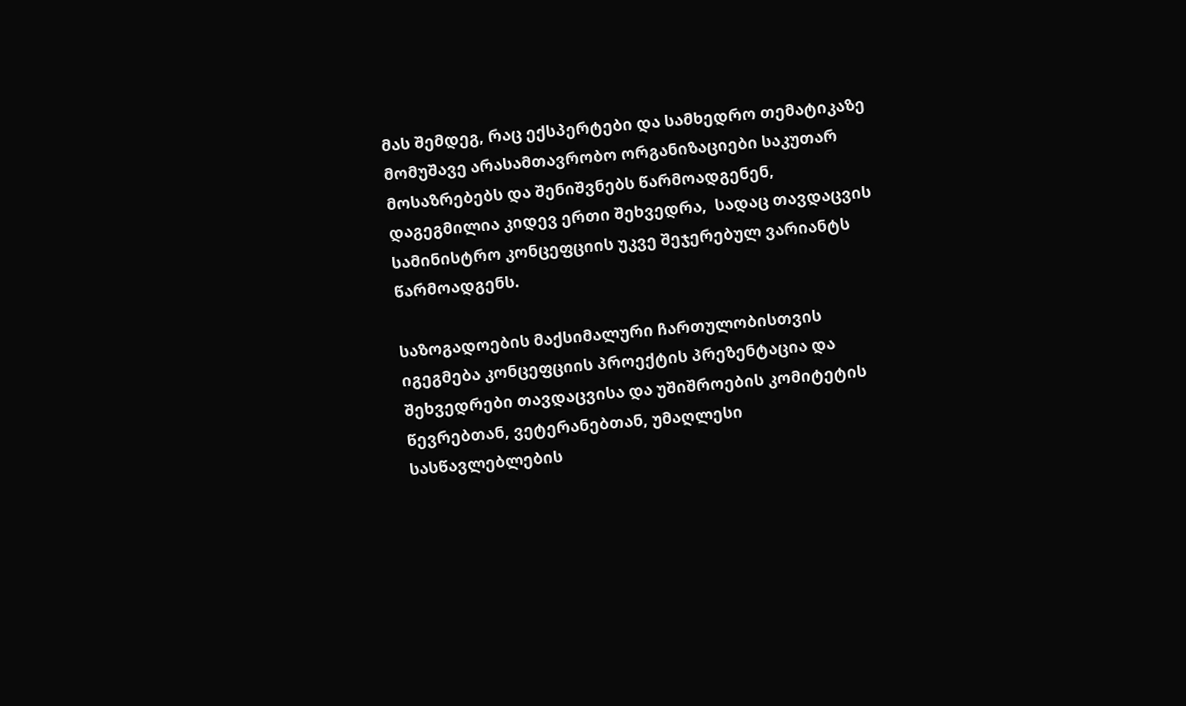მას შემდეგ, რაც ექსპერტები და სამხედრო თემატიკაზე მომუშავე არასამთავრობო ორგანიზაციები საკუთარ მოსაზრებებს და შენიშვნებს წარმოადგენენ, დაგეგმილია კიდევ ერთი შეხვედრა,  სადაც თავდაცვის სამინისტრო კონცეფციის უკვე შეჯერებულ ვარიანტს წარმოადგენს.

საზოგადოების მაქსიმალური ჩართულობისთვის იგეგმება კონცეფციის პროექტის პრეზენტაცია და შეხვედრები თავდაცვისა და უშიშროების კომიტეტის წევრებთან, ვეტერანებთან, უმაღლესი სასწავლებლების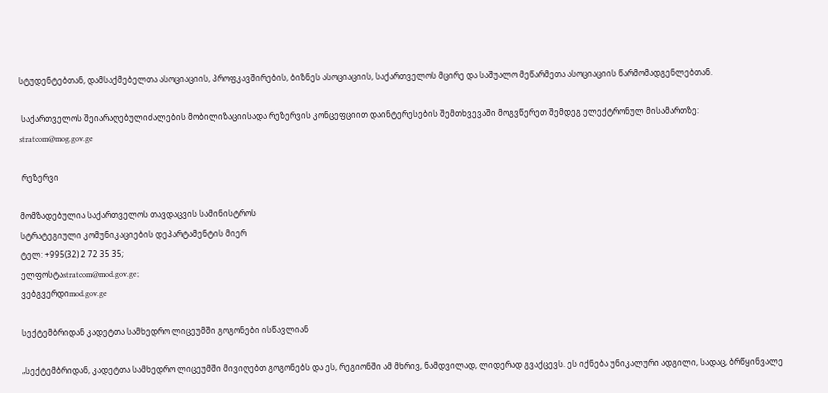სტუდენტებთან, დამსაქმებელთა ასოციაციის, პროფკავშირების, ბიზნეს ასოციაციის, საქართველოს მცირე და საშუალო მეწარმეთა ასოციაციის წარმომადგენლებთან.

 საქართველოს შეიარაღებულიძალების მობილიზაციისადა რეზერვის კონცეფციით დაინტერესების შემთხვევაში მოგვწერეთ შემდეგ ელექტრონულ მისამართზე:
stratcom@mog.gov.ge

 რეზერვი

მომზადებულია საქართველოს თავდაცვის სამინისტროს
სტრატეგიული კომუნიკაციების დეპარტამენტის მიერ
ტელ: +995(32) 2 72 35 35;
ელფოსტაstratcom@mod.gov.ge;
ვებგვერდიmod.gov.ge

სექტემბრიდან კადეტთა სამხედრო ლიცეუმში გოგონები ისწავლიან

„სექტემბრიდან, კადეტთა სამხედრო ლიცეუმში მივიღებთ გოგონებს და ეს, რეგიონში ამ მხრივ, ნამდვილად, ლიდერად გვაქცევს. ეს იქნება უნიკალური ადგილი, სადაც, ბრწყინვალე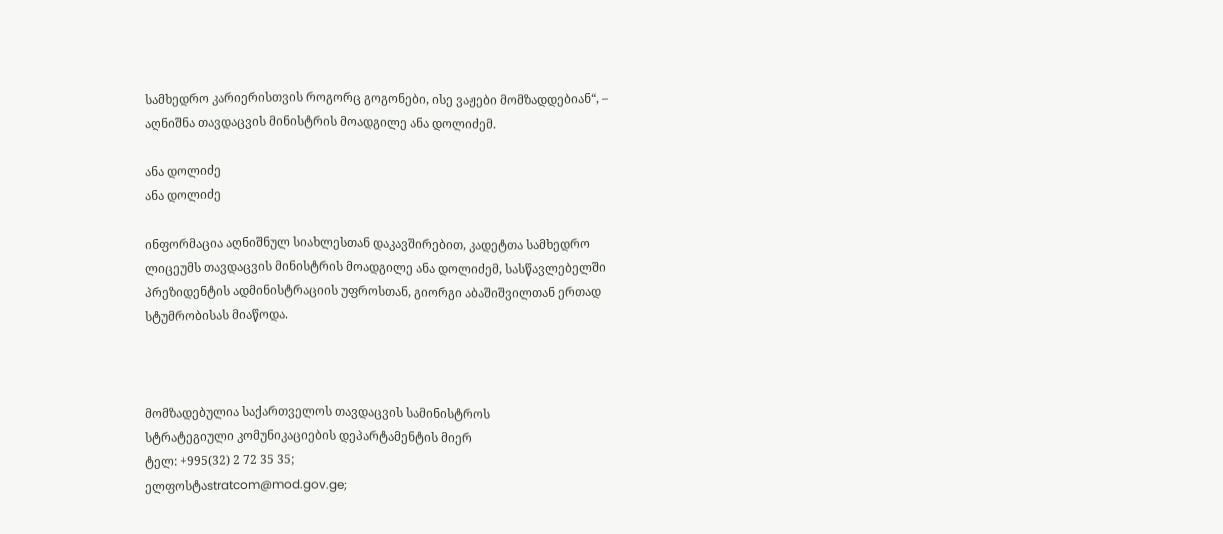სამხედრო კარიერისთვის როგორც გოგონები, ისე ვაჟები მომზადდებიან“, – აღნიშნა თავდაცვის მინისტრის მოადგილე ანა დოლიძემ.

ანა დოლიძე
ანა დოლიძე

ინფორმაცია აღნიშნულ სიახლესთან დაკავშირებით, კადეტთა სამხედრო ლიცეუმს თავდაცვის მინისტრის მოადგილე ანა დოლიძემ, სასწავლებელში პრეზიდენტის ადმინისტრაციის უფროსთან, გიორგი აბაშიშვილთან ერთად სტუმრობისას მიაწოდა.



მომზადებულია საქართველოს თავდაცვის სამინისტროს
სტრატეგიული კომუნიკაციების დეპარტამენტის მიერ
ტელ: +995(32) 2 72 35 35;
ელფოსტაstratcom@mod.gov.ge;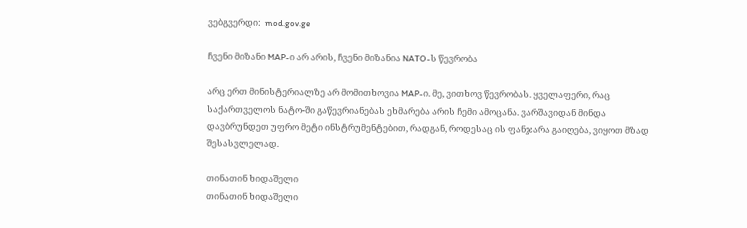ვებგვერდი:  mod.gov.ge

ჩვენი მიზანი MAP-ი არ არის, ჩვენი მიზანია NATO-ს წევრობა

არც ერთ მინისტერიალზე არ მომითხოვია MAP-ი. მე, ვითხოვ წევრობას. ყველაფერი, რაც საქართველოს ნატო-ში გაწევრიანებას ეხმარება არის ჩემი ამოცანა. ვარშავიდან მინდა დავბრუნდეთ უფრო მეტი ინსტრუმენტებით, რადგან, როდესაც ის ფანჯარა გაიღება, ვიყოთ მზად შესასვლელად.

თინათინ ხიდაშელი
თინათინ ხიდაშელი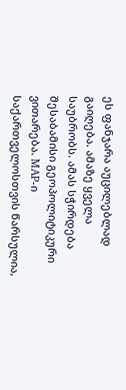ეს ფანჯარა აუცილებლად გაიღება. ამაზე ყველა საუბრობს. ამას სჭირდება შესაბამისი გეოპოლიტიკური ვითარება. MAP-ი საქართველოსთვის წარსულია,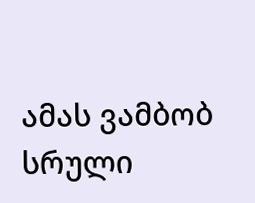ამას ვამბობ სრული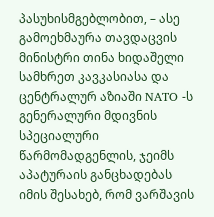პასუხისმგებლობით, – ასე გამოეხმაურა თავდაცვის მინისტრი თინა ხიდაშელი  სამხრეთ კავკასიასა და ცენტრალურ აზიაში NATO -ს გენერალური მდივნის სპეციალური წარმომადგენლის, ჯეიმს აპატურაის განცხადებას იმის შესახებ, რომ ვარშავის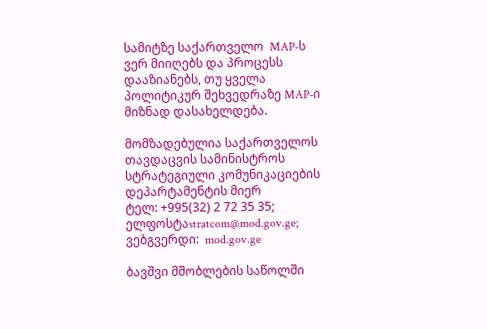სამიტზე საქართველო  MAP-ს ვერ მიიღებს და პროცესს დააზიანებს, თუ ყველა პოლიტიკურ შეხვედრაზე MAP-ი მიზნად დასახელდება.

მომზადებულია საქართველოს თავდაცვის სამინისტროს
სტრატეგიული კომუნიკაციების დეპარტამენტის მიერ
ტელ: +995(32) 2 72 35 35;
ელფოსტაstratcom@mod.gov.ge;
ვებგვერდი:  mod.gov.ge

ბავშვი მშობლების საწოლში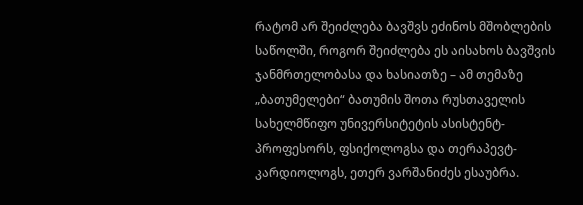რატომ არ შეიძლება ბავშვს ეძინოს მშობლების საწოლში, როგორ შეიძლება ეს აისახოს ბავშვის ჯანმრთელობასა და ხასიათზე – ამ თემაზე „ბათუმელები“ ბათუმის შოთა რუსთაველის სახელმწიფო უნივერსიტეტის ასისტენტ-პროფესორს, ფსიქოლოგსა და თერაპევტ-კარდიოლოგს, ეთერ ვარშანიძეს ესაუბრა.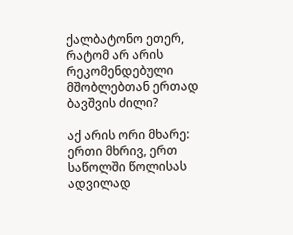ქალბატონო ეთერ, რატომ არ არის რეკომენდებული მშობლებთან ერთად ბავშვის ძილი?

აქ არის ორი მხარე: ერთი მხრივ, ერთ საწოლში წოლისას ადვილად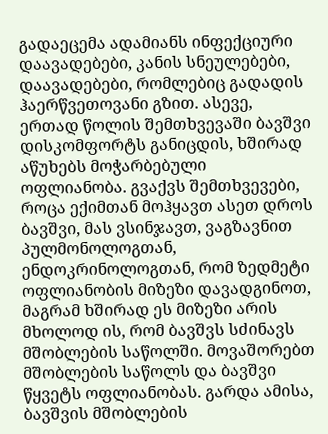გადაეცემა ადამიანს ინფექციური დაავადებები, კანის სნეულებები, დაავადებები, რომლებიც გადადის ჰაერწვეთოვანი გზით. ასევე, ერთად წოლის შემთხვევაში ბავშვი დისკომფორტს განიცდის, ხშირად აწუხებს მოჭარბებული ოფლიანობა. გვაქვს შემთხვევები, როცა ექიმთან მოჰყავთ ასეთ დროს ბავშვი, მას ვსინჯავთ, ვაგზავნით პულმონოლოგთან, ენდოკრინოლოგთან, რომ ზედმეტი ოფლიანობის მიზეზი დავადგინოთ, მაგრამ ხშირად ეს მიზეზი არის მხოლოდ ის, რომ ბავშვს სძინავს მშობლების საწოლში. მოვაშორებთ მშობლების საწოლს და ბავშვი წყვეტს ოფლიანობას. გარდა ამისა, ბავშვის მშობლების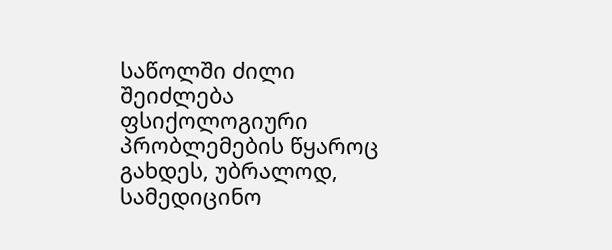საწოლში ძილი შეიძლება ფსიქოლოგიური პრობლემების წყაროც გახდეს, უბრალოდ, სამედიცინო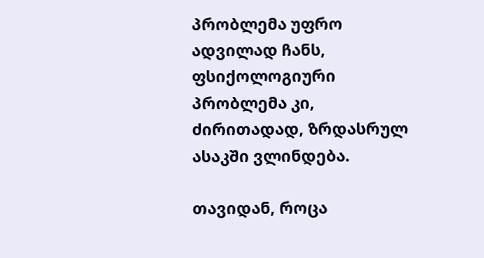პრობლემა უფრო ადვილად ჩანს, ფსიქოლოგიური პრობლემა კი, ძირითადად, ზრდასრულ ასაკში ვლინდება.

თავიდან, როცა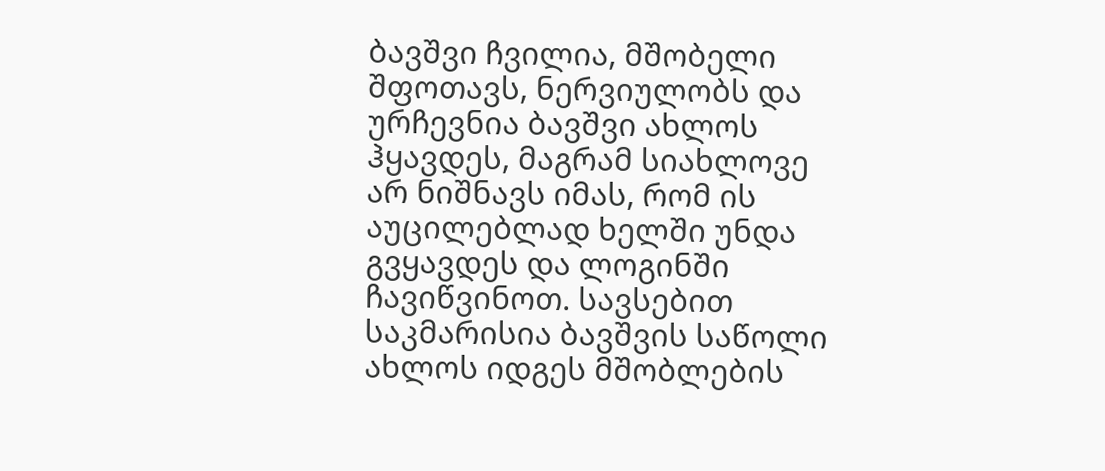ბავშვი ჩვილია, მშობელი შფოთავს, ნერვიულობს და ურჩევნია ბავშვი ახლოს ჰყავდეს, მაგრამ სიახლოვე არ ნიშნავს იმას, რომ ის აუცილებლად ხელში უნდა გვყავდეს და ლოგინში ჩავიწვინოთ. სავსებით საკმარისია ბავშვის საწოლი ახლოს იდგეს მშობლების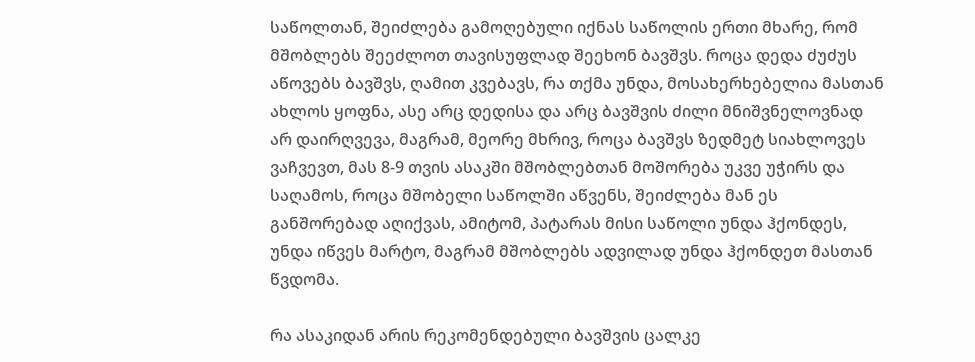საწოლთან, შეიძლება გამოღებული იქნას საწოლის ერთი მხარე, რომ მშობლებს შეეძლოთ თავისუფლად შეეხონ ბავშვს. როცა დედა ძუძუს აწოვებს ბავშვს, ღამით კვებავს, რა თქმა უნდა, მოსახერხებელია მასთან ახლოს ყოფნა, ასე არც დედისა და არც ბავშვის ძილი მნიშვნელოვნად არ დაირღვევა, მაგრამ, მეორე მხრივ, როცა ბავშვს ზედმეტ სიახლოვეს ვაჩვევთ, მას 8-9 თვის ასაკში მშობლებთან მოშორება უკვე უჭირს და საღამოს, როცა მშობელი საწოლში აწვენს, შეიძლება მან ეს განშორებად აღიქვას, ამიტომ, პატარას მისი საწოლი უნდა ჰქონდეს, უნდა იწვეს მარტო, მაგრამ მშობლებს ადვილად უნდა ჰქონდეთ მასთან წვდომა.

რა ასაკიდან არის რეკომენდებული ბავშვის ცალკე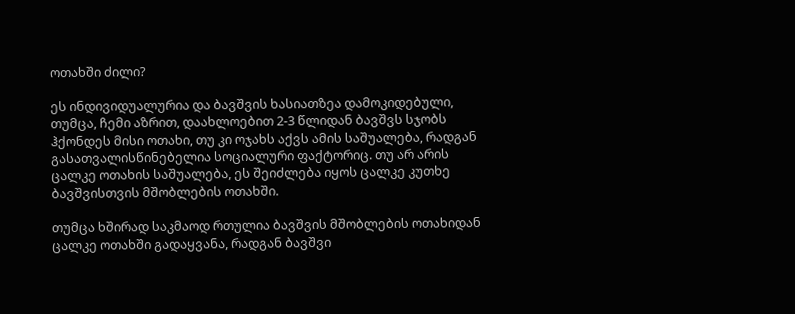ოთახში ძილი?

ეს ინდივიდუალურია და ბავშვის ხასიათზეა დამოკიდებული, თუმცა, ჩემი აზრით, დაახლოებით 2-3 წლიდან ბავშვს სჯობს ჰქონდეს მისი ოთახი, თუ კი ოჯახს აქვს ამის საშუალება, რადგან გასათვალისწინებელია სოციალური ფაქტორიც. თუ არ არის ცალკე ოთახის საშუალება, ეს შეიძლება იყოს ცალკე კუთხე ბავშვისთვის მშობლების ოთახში.

თუმცა ხშირად საკმაოდ რთულია ბავშვის მშობლების ოთახიდან ცალკე ოთახში გადაყვანა, რადგან ბავშვი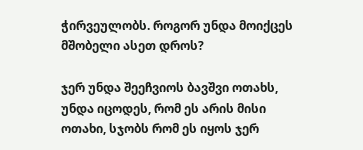ჭირვეულობს. როგორ უნდა მოიქცეს მშობელი ასეთ დროს?

ჯერ უნდა შეეჩვიოს ბავშვი ოთახს, უნდა იცოდეს, რომ ეს არის მისი ოთახი, სჯობს რომ ეს იყოს ჯერ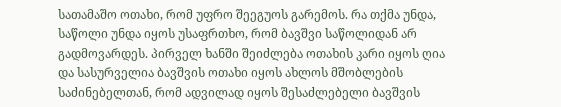სათამაშო ოთახი, რომ უფრო შეეგუოს გარემოს. რა თქმა უნდა, საწოლი უნდა იყოს უსაფრთხო, რომ ბავშვი საწოლიდან არ გადმოვარდეს. პირველ ხანში შეიძლება ოთახის კარი იყოს ღია და სასურველია ბავშვის ოთახი იყოს ახლოს მშობლების საძინებელთან, რომ ადვილად იყოს შესაძლებელი ბავშვის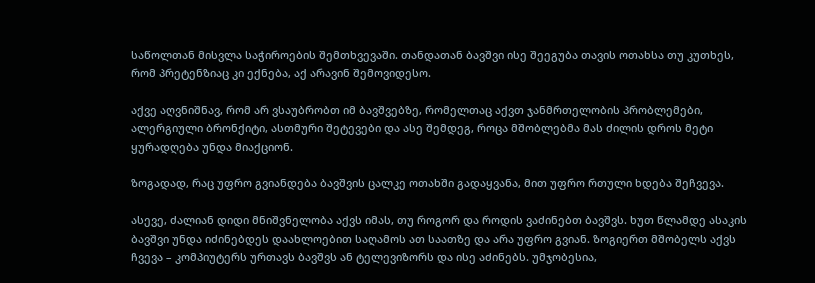საწოლთან მისვლა საჭიროების შემთხვევაში. თანდათან ბავშვი ისე შეეგუბა თავის ოთახსა თუ კუთხეს, რომ პრეტენზიაც კი ექნება, აქ არავინ შემოვიდესო.

აქვე აღვნიშნავ, რომ არ ვსაუბრობთ იმ ბავშვებზე, რომელთაც აქვთ ჯანმრთელობის პრობლემები, ალერგიული ბრონქიტი, ასთმური შეტევები და ასე შემდეგ, როცა მშობლებმა მას ძილის დროს მეტი ყურადღება უნდა მიაქციონ.

ზოგადად, რაც უფრო გვიანდება ბავშვის ცალკე ოთახში გადაყვანა, მით უფრო რთული ხდება შეჩვევა.

ასევე, ძალიან დიდი მნიშვნელობა აქვს იმას, თუ როგორ და როდის ვაძინებთ ბავშვს. ხუთ წლამდე ასაკის ბავშვი უნდა იძინებდეს დაახლოებით საღამოს ათ საათზე და არა უფრო გვიან. ზოგიერთ მშობელს აქვს ჩვევა – კომპიუტერს ურთავს ბავშვს ან ტელევიზორს და ისე აძინებს. უმჯობესია,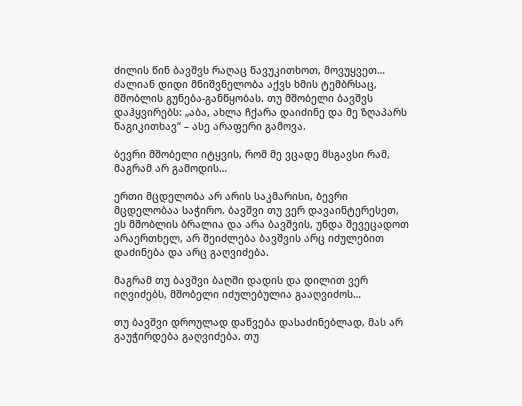ძილის წინ ბავშვს რაღაც წავუკითხოთ, მოვუყვეთ… ძალიან დიდი მნიშვნელობა აქვს ხმის ტემბრსაც, მშობლის გუნება-განწყობას. თუ მშობელი ბავშვს დაჰყვირებს: „აბა, ახლა ჩქარა დაიძინე და მე ზღაპარს წაგიკითხავ“ – ასე არაფერი გამოვა.

ბევრი მშობელი იტყვის, რომ მე ვცადე მსგავსი რამ, მაგრამ არ გამოდის…

ერთი მცდელობა არ არის საკმარისი, ბევრი მცდელობაა საჭირო. ბავშვი თუ ვერ დავაინტერესეთ, ეს მშობლის ბრალია და არა ბავშვის, უნდა შევეცადოთ არაერთხელ, არ შეიძლება ბავშვის არც იძულებით დაძინება და არც გაღვიძება.

მაგრამ თუ ბავშვი ბაღში დადის და დილით ვერ იღვიძებს, მშობელი იძულებულია გააღვიძოს…

თუ ბავშვი დროულად დაწვება დასაძინებლად, მას არ გაუჭირდება გაღვიძება. თუ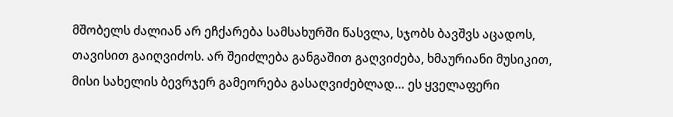მშობელს ძალიან არ ეჩქარება სამსახურში წასვლა, სჯობს ბავშვს აცადოს, თავისით გაიღვიძოს. არ შეიძლება განგაშით გაღვიძება, ხმაურიანი მუსიკით, მისი სახელის ბევრჯერ გამეორება გასაღვიძებლად… ეს ყველაფერი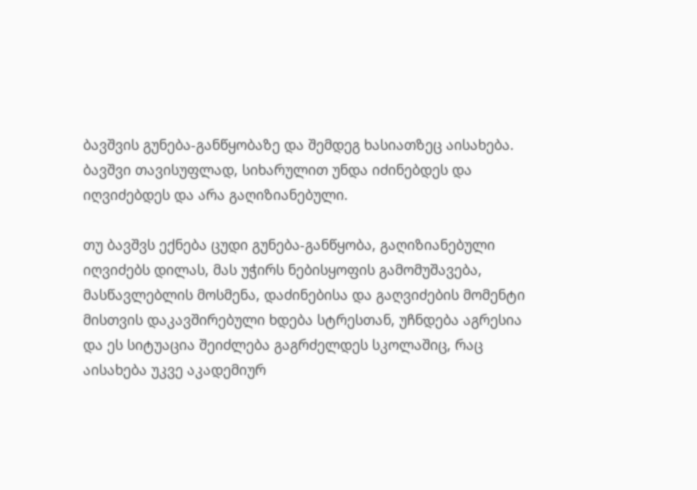ბავშვის გუნება-განწყობაზე და შემდეგ ხასიათზეც აისახება.  ბავშვი თავისუფლად, სიხარულით უნდა იძინებდეს და იღვიძებდეს და არა გაღიზიანებული.

თუ ბავშვს ექნება ცუდი გუნება-განწყობა, გაღიზიანებული იღვიძებს დილას, მას უჭირს ნებისყოფის გამომუშავება, მასწავლებლის მოსმენა, დაძინებისა და გაღვიძების მომენტი მისთვის დაკავშირებული ხდება სტრესთან, უჩნდება აგრესია და ეს სიტუაცია შეიძლება გაგრძელდეს სკოლაშიც, რაც აისახება უკვე აკადემიურ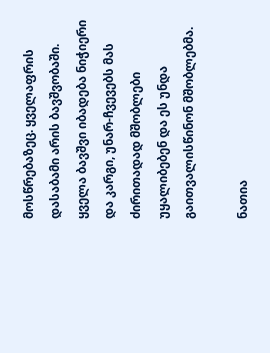მოსწრებაზეც. ყველაფრის დასაბამი არის ბავშვობაში. ყველა ბავშვი იბადება ნიჭიერი და კარგი, უნარ-ჩვევებს მას ძირითადად მშობლები უყალიბებენ და ეს უნდა გაითვალისწინონ მშობლებმა.

ნათია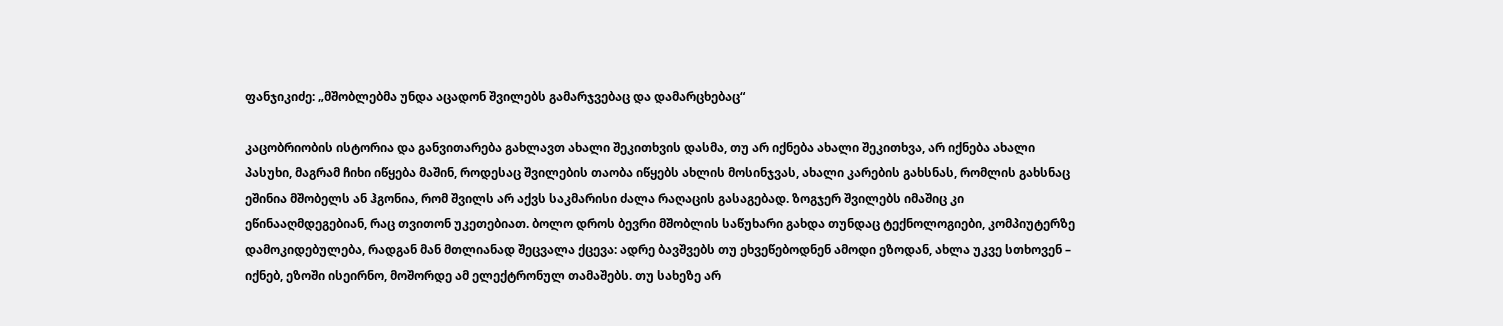ფანჯიკიძე: „მშობლებმა უნდა აცადონ შვილებს გამარჯვებაც და დამარცხებაც“

კაცობრიობის ისტორია და განვითარება გახლავთ ახალი შეკითხვის დასმა, თუ არ იქნება ახალი შეკითხვა, არ იქნება ახალი პასუხი, მაგრამ ჩიხი იწყება მაშინ, როდესაც შვილების თაობა იწყებს ახლის მოსინჯვას, ახალი კარების გახსნას, რომლის გახსნაც ეშინია მშობელს ან ჰგონია, რომ შვილს არ აქვს საკმარისი ძალა რაღაცის გასაგებად. ზოგჯერ შვილებს იმაშიც კი ეწინააღმდეგებიან, რაც თვითონ უკეთებიათ. ბოლო დროს ბევრი მშობლის საწუხარი გახდა თუნდაც ტექნოლოგიები, კომპიუტერზე დამოკიდებულება, რადგან მან მთლიანად შეცვალა ქცევა: ადრე ბავშვებს თუ ეხვეწებოდნენ ამოდი ეზოდან, ახლა უკვე სთხოვენ – იქნებ, ეზოში ისეირნო, მოშორდე ამ ელექტრონულ თამაშებს. თუ სახეზე არ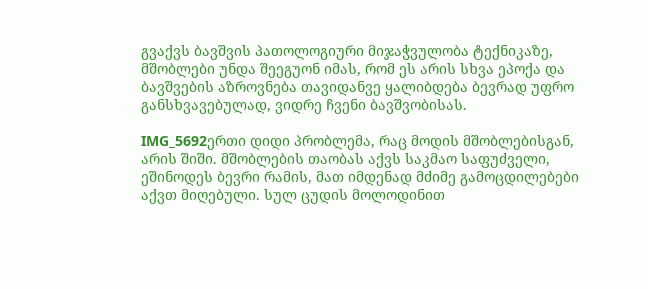გვაქვს ბავშვის პათოლოგიური მიჯაჭვულობა ტექნიკაზე, მშობლები უნდა შეეგუონ იმას, რომ ეს არის სხვა ეპოქა და ბავშვების აზროვნება თავიდანვე ყალიბდება ბევრად უფრო განსხვავებულად, ვიდრე ჩვენი ბავშვობისას.

IMG_5692ერთი დიდი პრობლემა, რაც მოდის მშობლებისგან, არის შიში. მშობლების თაობას აქვს საკმაო საფუძველი, ეშინოდეს ბევრი რამის, მათ იმდენად მძიმე გამოცდილებები აქვთ მიღებული. სულ ცუდის მოლოდინით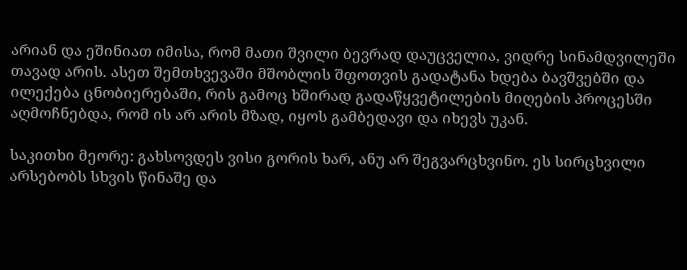არიან და ეშინიათ იმისა, რომ მათი შვილი ბევრად დაუცველია, ვიდრე სინამდვილეში თავად არის. ასეთ შემთხვევაში მშობლის შფოთვის გადატანა ხდება ბავშვებში და ილექება ცნობიერებაში, რის გამოც ხშირად გადაწყვეტილების მიღების პროცესში აღმოჩნებდა, რომ ის არ არის მზად, იყოს გამბედავი და იხევს უკან.

საკითხი მეორე: გახსოვდეს ვისი გორის ხარ, ანუ არ შეგვარცხვინო. ეს სირცხვილი არსებობს სხვის წინაშე და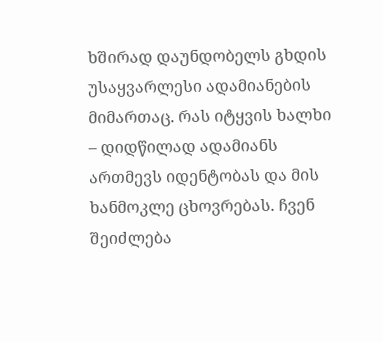ხშირად დაუნდობელს გხდის უსაყვარლესი ადამიანების მიმართაც. რას იტყვის ხალხი – დიდწილად ადამიანს ართმევს იდენტობას და მის ხანმოკლე ცხოვრებას. ჩვენ შეიძლება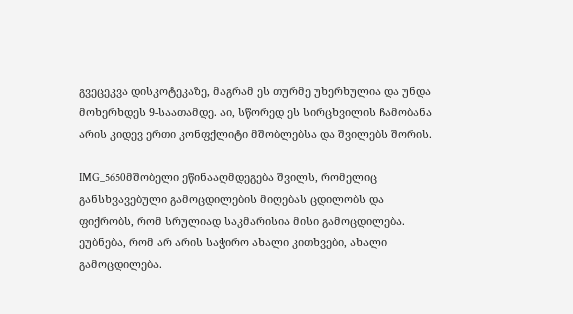გვეცეკვა დისკოტეკაზე, მაგრამ ეს თურმე უხერხულია და უნდა მოხერხდეს 9-საათამდე. აი, სწორედ ეს სირცხვილის ჩამობანა არის კიდევ ერთი კონფქლიტი მშობლებსა და შვილებს შორის.

IMG_5650მშობელი ეწინააღმდეგება შვილს, რომელიც განსხვავებული გამოცდილების მიღებას ცდილობს და ფიქრობს, რომ სრულიად საკმარისია მისი გამოცდილება. ეუბნება, რომ არ არის საჭირო ახალი კითხვები, ახალი გამოცდილება.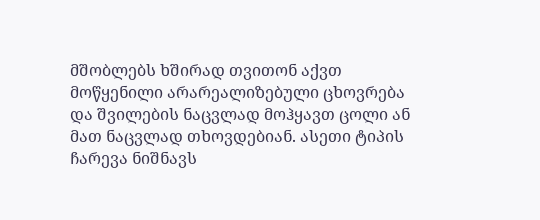მშობლებს ხშირად თვითონ აქვთ მოწყენილი არარეალიზებული ცხოვრება და შვილების ნაცვლად მოჰყავთ ცოლი ან მათ ნაცვლად თხოვდებიან. ასეთი ტიპის ჩარევა ნიშნავს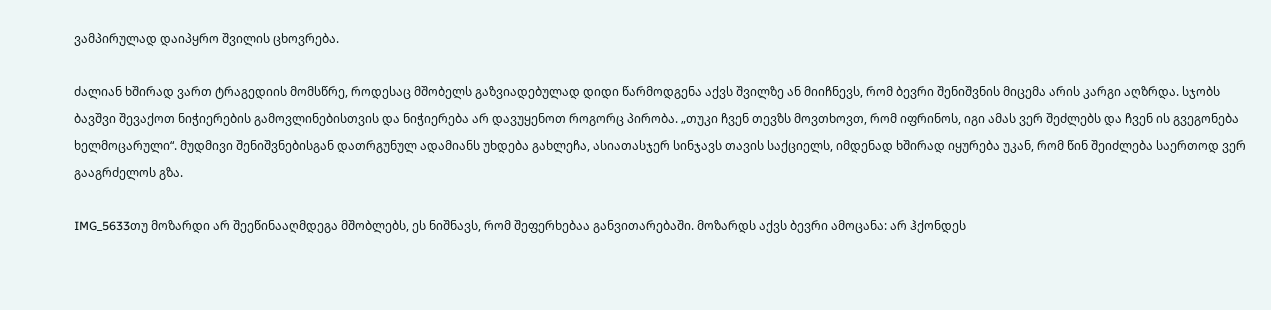ვამპირულად დაიპყრო შვილის ცხოვრება.

ძალიან ხშირად ვართ ტრაგედიის მომსწრე, როდესაც მშობელს გაზვიადებულად დიდი წარმოდგენა აქვს შვილზე ან მიიჩნევს, რომ ბევრი შენიშვნის მიცემა არის კარგი აღზრდა. სჯობს ბავშვი შევაქოთ ნიჭიერების გამოვლინებისთვის და ნიჭიერება არ დავუყენოთ როგორც პირობა. „თუკი ჩვენ თევზს მოვთხოვთ, რომ იფრინოს, იგი ამას ვერ შეძლებს და ჩვენ ის გვეგონება ხელმოცარული“. მუდმივი შენიშვნებისგან დათრგუნულ ადამიანს უხდება გახლეჩა, ასიათასჯერ სინჯავს თავის საქციელს, იმდენად ხშირად იყურება უკან, რომ წინ შეიძლება საერთოდ ვერ გააგრძელოს გზა.

IMG_5633თუ მოზარდი არ შეეწინააღმდეგა მშობლებს, ეს ნიშნავს, რომ შეფერხებაა განვითარებაში. მოზარდს აქვს ბევრი ამოცანა: არ ჰქონდეს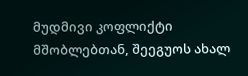მუდმივი კოფლიქტი მშობლებთან, შეეგუოს ახალ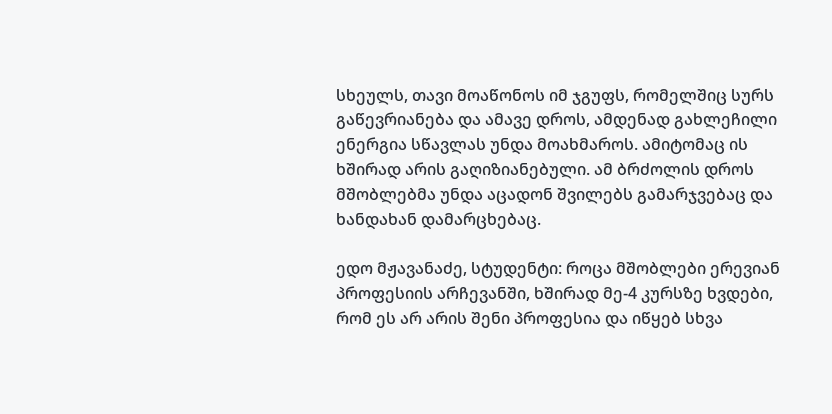სხეულს, თავი მოაწონოს იმ ჯგუფს, რომელშიც სურს გაწევრიანება და ამავე დროს, ამდენად გახლეჩილი ენერგია სწავლას უნდა მოახმაროს. ამიტომაც ის ხშირად არის გაღიზიანებული. ამ ბრძოლის დროს მშობლებმა უნდა აცადონ შვილებს გამარჯვებაც და ხანდახან დამარცხებაც.

ედო მჟავანაძე, სტუდენტი: როცა მშობლები ერევიან პროფესიის არჩევანში, ხშირად მე-4 კურსზე ხვდები, რომ ეს არ არის შენი პროფესია და იწყებ სხვა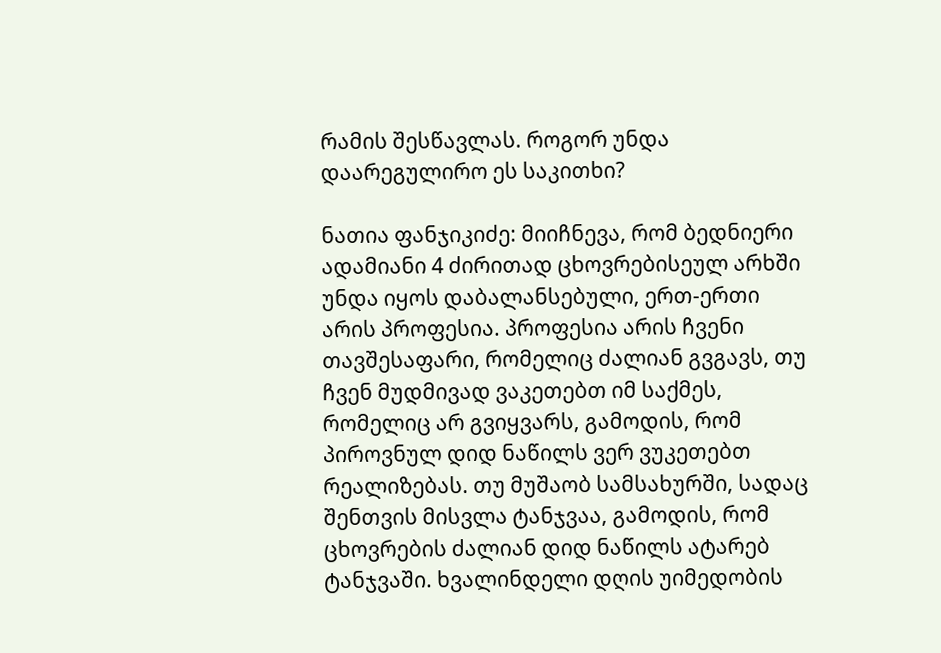რამის შესწავლას. როგორ უნდა დაარეგულირო ეს საკითხი?

ნათია ფანჯიკიძე: მიიჩნევა, რომ ბედნიერი ადამიანი 4 ძირითად ცხოვრებისეულ არხში უნდა იყოს დაბალანსებული, ერთ-ერთი არის პროფესია. პროფესია არის ჩვენი თავშესაფარი, რომელიც ძალიან გვგავს, თუ ჩვენ მუდმივად ვაკეთებთ იმ საქმეს, რომელიც არ გვიყვარს, გამოდის, რომ პიროვნულ დიდ ნაწილს ვერ ვუკეთებთ რეალიზებას. თუ მუშაობ სამსახურში, სადაც შენთვის მისვლა ტანჯვაა, გამოდის, რომ ცხოვრების ძალიან დიდ ნაწილს ატარებ ტანჯვაში. ხვალინდელი დღის უიმედობის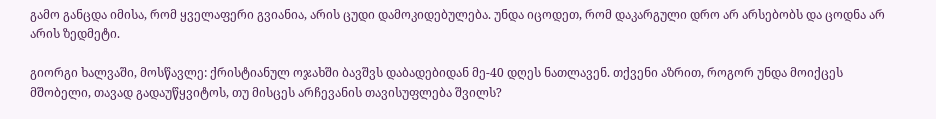გამო განცდა იმისა, რომ ყველაფერი გვიანია, არის ცუდი დამოკიდებულება. უნდა იცოდეთ, რომ დაკარგული დრო არ არსებობს და ცოდნა არ არის ზედმეტი.

გიორგი ხალვაში, მოსწავლე: ქრისტიანულ ოჯახში ბავშვს დაბადებიდან მე-40 დღეს ნათლავენ. თქვენი აზრით, როგორ უნდა მოიქცეს მშობელი, თავად გადაუწყვიტოს, თუ მისცეს არჩევანის თავისუფლება შვილს?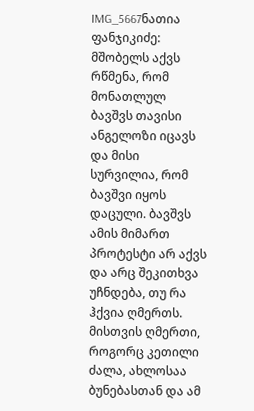IMG_5667ნათია ფანჯიკიძე: მშობელს აქვს რწმენა, რომ მონათლულ ბავშვს თავისი ანგელოზი იცავს და მისი სურვილია, რომ ბავშვი იყოს დაცული. ბავშვს ამის მიმართ პროტესტი არ აქვს და არც შეკითხვა უჩნდება, თუ რა ჰქვია ღმერთს. მისთვის ღმერთი, როგორც კეთილი ძალა, ახლოსაა ბუნებასთან და ამ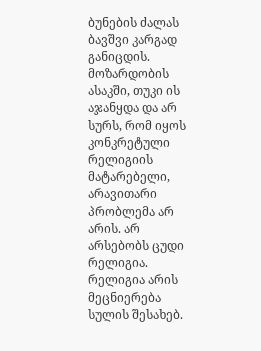ბუნების ძალას ბავშვი კარგად განიცდის. მოზარდობის ასაკში, თუკი ის აჯანყდა და არ სურს, რომ იყოს კონკრეტული რელიგიის მატარებელი, არავითარი პრობლემა არ არის. არ არსებობს ცუდი რელიგია. რელიგია არის მეცნიერება სულის შესახებ.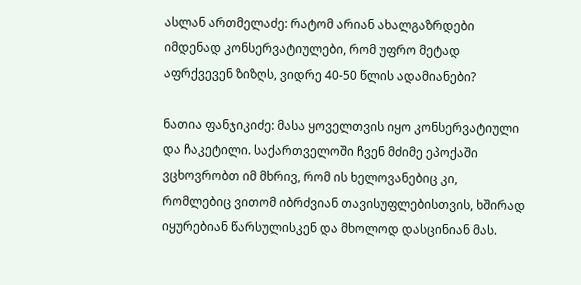ასლან ართმელაძე: რატომ არიან ახალგაზრდები იმდენად კონსერვატიულები, რომ უფრო მეტად აფრქვევენ ზიზღს, ვიდრე 40-50 წლის ადამიანები?

ნათია ფანჯიკიძე: მასა ყოველთვის იყო კონსერვატიული და ჩაკეტილი. საქართველოში ჩვენ მძიმე ეპოქაში ვცხოვრობთ იმ მხრივ, რომ ის ხელოვანებიც კი, რომლებიც ვითომ იბრძვიან თავისუფლებისთვის, ხშირად იყურებიან წარსულისკენ და მხოლოდ დასცინიან მას.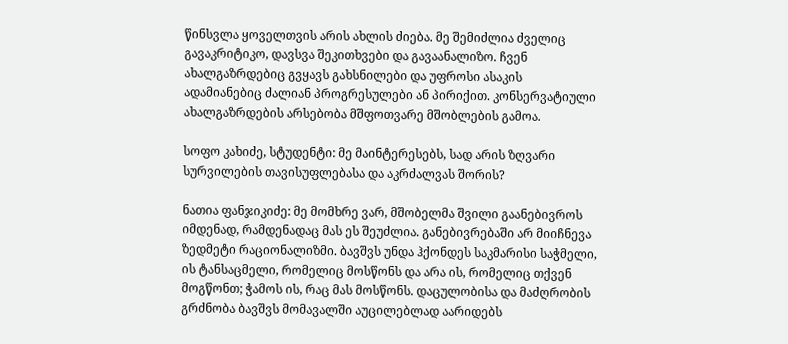წინსვლა ყოველთვის არის ახლის ძიება. მე შემიძლია ძველიც გავაკრიტიკო, დავსვა შეკითხვები და გავაანალიზო. ჩვენ ახალგაზრდებიც გვყავს გახსნილები და უფროსი ასაკის ადამიანებიც ძალიან პროგრესულები ან პირიქით. კონსერვატიული ახალგაზრდების არსებობა მშფოთვარე მშობლების გამოა.

სოფო კახიძე, სტუდენტი: მე მაინტერესებს, სად არის ზღვარი სურვილების თავისუფლებასა და აკრძალვას შორის?

ნათია ფანჯიკიძე: მე მომხრე ვარ, მშობელმა შვილი გაანებივროს იმდენად, რამდენადაც მას ეს შეუძლია. განებივრებაში არ მიიჩნევა ზედმეტი რაციონალიზმი. ბავშვს უნდა ჰქონდეს საკმარისი საჭმელი, ის ტანსაცმელი, რომელიც მოსწონს და არა ის, რომელიც თქვენ მოგწონთ; ჭამოს ის, რაც მას მოსწონს. დაცულობისა და მაძღრობის გრძნობა ბავშვს მომავალში აუცილებლად აარიდებს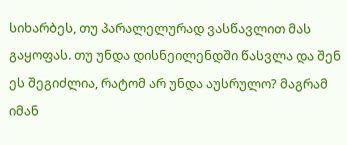სიხარბეს, თუ პარალელურად ვასწავლით მას გაყოფას. თუ უნდა დისნეილენდში წასვლა და შენ ეს შეგიძლია, რატომ არ უნდა აუსრულო? მაგრამ იმან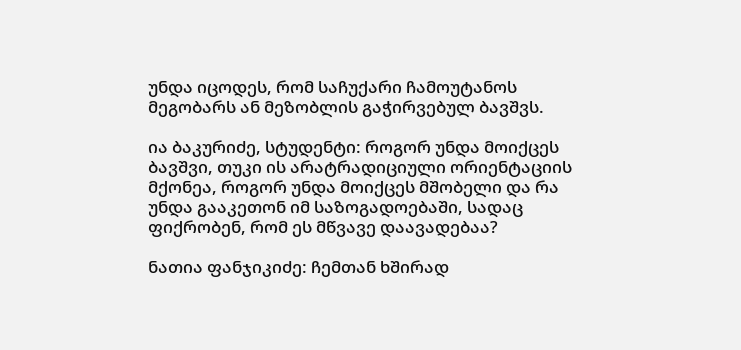უნდა იცოდეს, რომ საჩუქარი ჩამოუტანოს მეგობარს ან მეზობლის გაჭირვებულ ბავშვს.

ია ბაკურიძე, სტუდენტი: როგორ უნდა მოიქცეს ბავშვი, თუკი ის არატრადიციული ორიენტაციის მქონეა, როგორ უნდა მოიქცეს მშობელი და რა უნდა გააკეთონ იმ საზოგადოებაში, სადაც ფიქრობენ, რომ ეს მწვავე დაავადებაა?

ნათია ფანჯიკიძე: ჩემთან ხშირად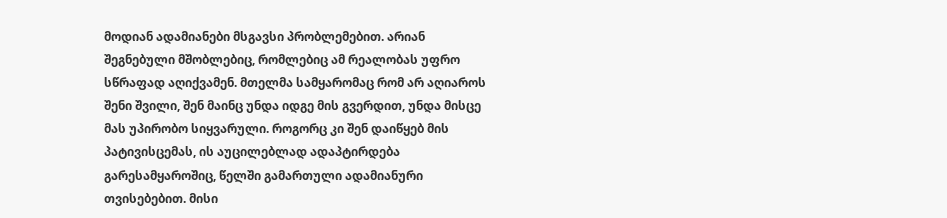მოდიან ადამიანები მსგავსი პრობლემებით. არიან შეგნებული მშობლებიც, რომლებიც ამ რეალობას უფრო სწრაფად აღიქვამენ. მთელმა სამყარომაც რომ არ აღიაროს შენი შვილი, შენ მაინც უნდა იდგე მის გვერდით, უნდა მისცე მას უპირობო სიყვარული. როგორც კი შენ დაიწყებ მის პატივისცემას, ის აუცილებლად ადაპტირდება გარესამყაროშიც, წელში გამართული ადამიანური თვისებებით. მისი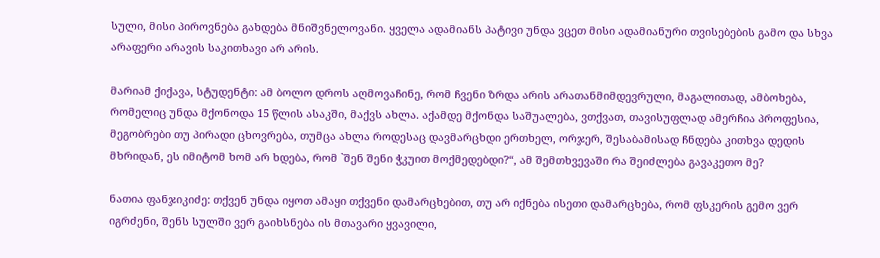სული, მისი პიროვნება გახდება მნიშვნელოვანი. ყველა ადამიანს პატივი უნდა ვცეთ მისი ადამიანური თვისებების გამო და სხვა არაფერი არავის საკითხავი არ არის.

მარიამ ქიქავა, სტუდენტი: ამ ბოლო დროს აღმოვაჩინე, რომ ჩვენი ზრდა არის არათანმიმდევრული, მაგალითად, ამბოხება, რომელიც უნდა მქონოდა 15 წლის ასაკში, მაქვს ახლა. აქამდე მქონდა საშუალება, ვთქვათ, თავისუფლად ამერჩია პროფესია, მეგობრები თუ პირადი ცხოვრება, თუმცა ახლა როდესაც დავმარცხდი ერთხელ, ორჯერ, შესაბამისად ჩნდება კითხვა დედის მხრიდან, ეს იმიტომ ხომ არ ხდება, რომ `შენ შენი ჭკუით მოქმედებდი?“, ამ შემთხვევაში რა შეიძლება გავაკეთო მე?

ნათია ფანჯიკიძე: თქვენ უნდა იყოთ ამაყი თქვენი დამარცხებით, თუ არ იქნება ისეთი დამარცხება, რომ ფსკერის გემო ვერ იგრძენი, შენს სულში ვერ გაიხსნება ის მთავარი ყვავილი,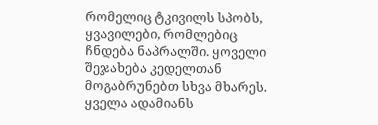რომელიც ტკივილს სპობს, ყვავილები, რომლებიც ჩნდება ნაპრალში. ყოველი შეჯახება კედელთან მოგაბრუნებთ სხვა მხარეს. ყველა ადამიანს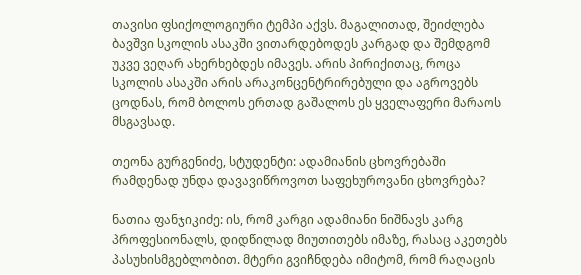თავისი ფსიქოლოგიური ტემპი აქვს. მაგალითად, შეიძლება ბავშვი სკოლის ასაკში ვითარდებოდეს კარგად და შემდგომ უკვე ვეღარ ახერხებდეს იმავეს. არის პირიქითაც, როცა სკოლის ასაკში არის არაკონცენტრირებული და აგროვებს ცოდნას, რომ ბოლოს ერთად გაშალოს ეს ყველაფერი მარაოს მსგავსად.

თეონა გურგენიძე, სტუდენტი: ადამიანის ცხოვრებაში რამდენად უნდა დავავიწროვოთ საფეხუროვანი ცხოვრება?

ნათია ფანჯიკიძე: ის, რომ კარგი ადამიანი ნიშნავს კარგ პროფესიონალს, დიდწილად მიუთითებს იმაზე, რასაც აკეთებს პასუხისმგებლობით. მტერი გვიჩნდება იმიტომ, რომ რაღაცის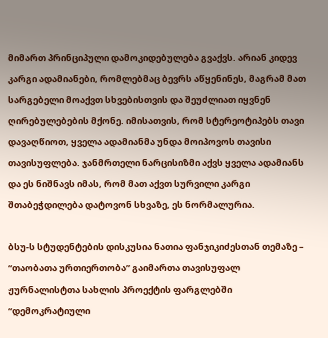მიმართ პრინციპული დამოკიდებულება გვაქვს. არიან კიდევ კარგი ადამიანები, რომლებმაც ბევრს აწყენინეს, მაგრამ მათ სარგებელი მოაქვთ სხვებისთვის და შეუძლიათ იყვნენ ღირებულებების მქონე. იმისათვის, რომ სტერეოტიპებს თავი დავაღწიოთ, ყველა ადამიანმა უნდა მოიპოვოს თავისი თავისუფლება. ჯანმრთელი ნარცისიზმი აქვს ყველა ადამიანს და ეს ნიშნავს იმას, რომ მათ აქვთ სურვილი კარგი შთაბეჭდილება დატოვონ სხვაზე, ეს ნორმალურია.

ბსუ-ს სტუდენტების დისკუსია ნათია ფანჯიკიძესთან თემაზე – “თაობათა ურთიერთობა” გაიმართა თავისუფალ ჟურნალისტთა სახლის პროექტის ფარგლებში “დემოკრატიული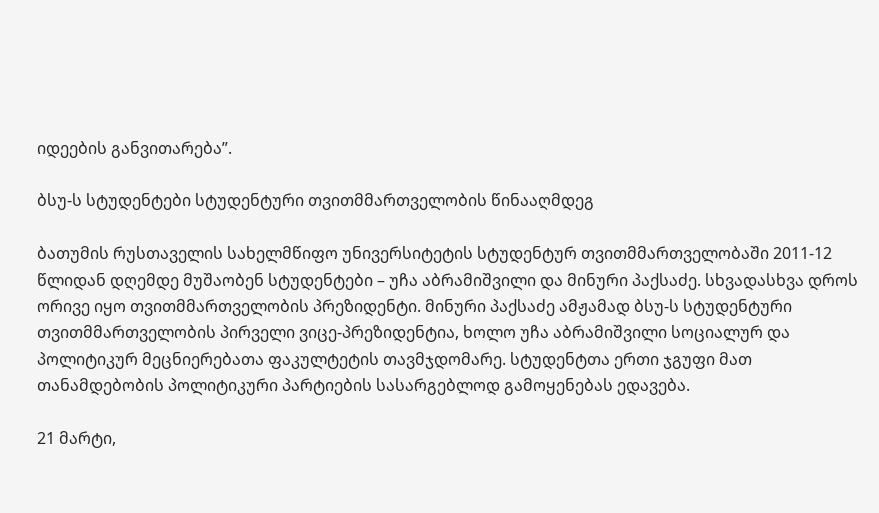იდეების განვითარება”.

ბსუ-ს სტუდენტები სტუდენტური თვითმმართველობის წინააღმდეგ

ბათუმის რუსთაველის სახელმწიფო უნივერსიტეტის სტუდენტურ თვითმმართველობაში 2011-12 წლიდან დღემდე მუშაობენ სტუდენტები – უჩა აბრამიშვილი და მინური პაქსაძე. სხვადასხვა დროს ორივე იყო თვითმმართველობის პრეზიდენტი. მინური პაქსაძე ამჟამად ბსუ-ს სტუდენტური თვითმმართველობის პირველი ვიცე-პრეზიდენტია, ხოლო უჩა აბრამიშვილი სოციალურ და პოლიტიკურ მეცნიერებათა ფაკულტეტის თავმჯდომარე. სტუდენტთა ერთი ჯგუფი მათ თანამდებობის პოლიტიკური პარტიების სასარგებლოდ გამოყენებას ედავება.

21 მარტი,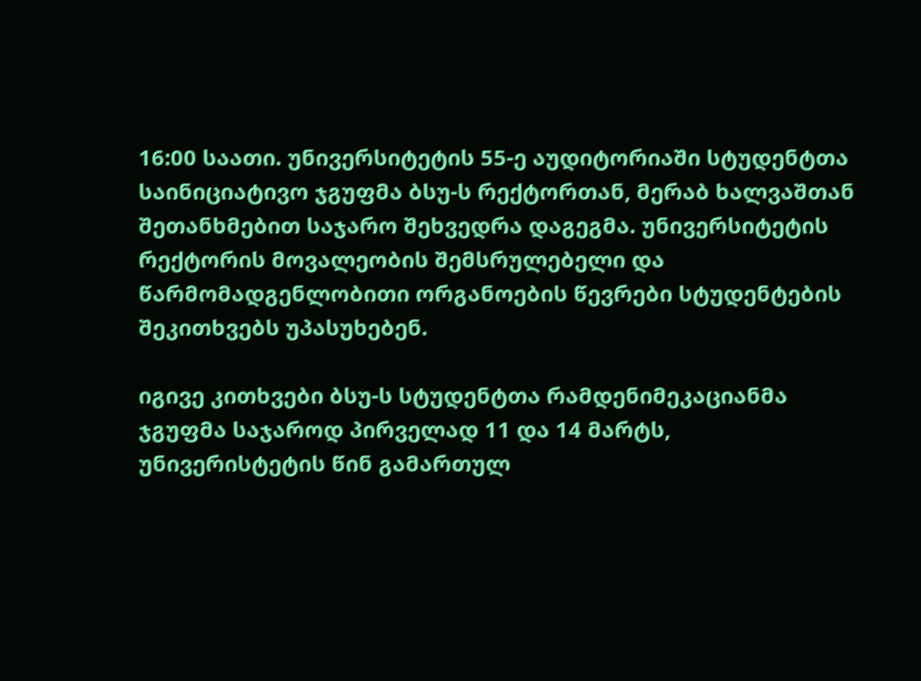16:00 საათი. უნივერსიტეტის 55-ე აუდიტორიაში სტუდენტთა საინიციატივო ჯგუფმა ბსუ-ს რექტორთან, მერაბ ხალვაშთან შეთანხმებით საჯარო შეხვედრა დაგეგმა. უნივერსიტეტის რექტორის მოვალეობის შემსრულებელი და წარმომადგენლობითი ორგანოების წევრები სტუდენტების შეკითხვებს უპასუხებენ.

იგივე კითხვები ბსუ-ს სტუდენტთა რამდენიმეკაციანმა ჯგუფმა საჯაროდ პირველად 11 და 14 მარტს, უნივერისტეტის წინ გამართულ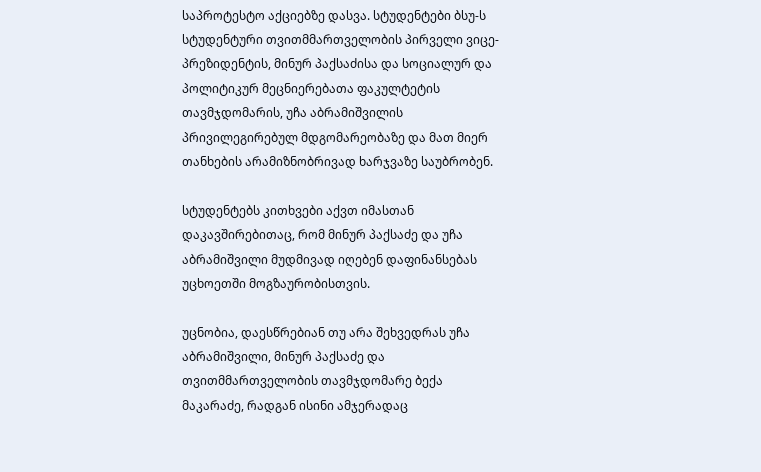საპროტესტო აქციებზე დასვა. სტუდენტები ბსუ-ს სტუდენტური თვითმმართველობის პირველი ვიცე-პრეზიდენტის, მინურ პაქსაძისა და სოციალურ და პოლიტიკურ მეცნიერებათა ფაკულტეტის თავმჯდომარის, უჩა აბრამიშვილის პრივილეგირებულ მდგომარეობაზე და მათ მიერ თანხების არამიზნობრივად ხარჯვაზე საუბრობენ.

სტუდენტებს კითხვები აქვთ იმასთან დაკავშირებითაც, რომ მინურ პაქსაძე და უჩა აბრამიშვილი მუდმივად იღებენ დაფინანსებას უცხოეთში მოგზაურობისთვის.

უცნობია, დაესწრებიან თუ არა შეხვედრას უჩა აბრამიშვილი, მინურ პაქსაძე და თვითმმართველობის თავმჯდომარე ბექა მაკარაძე, რადგან ისინი ამჯერადაც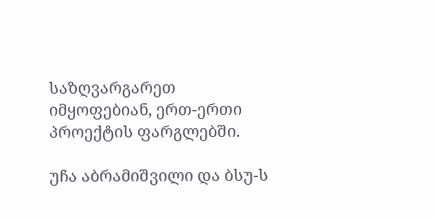საზღვარგარეთ იმყოფებიან, ერთ-ერთი პროექტის ფარგლებში.

უჩა აბრამიშვილი და ბსუ-ს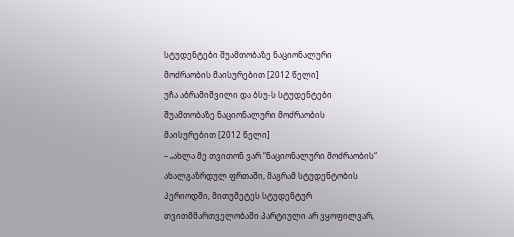სტუდენტები შუამთობაზე ნაციონალური მოძრაობის მაისურებით [2012 წელი]
უჩა აბრამიშვილი და ბსუ-ს სტუდენტები შუამთობაზე ნაციონალური მოძრაობის მაისურებით [2012 წელი]
– „ახლა მე თვითონ ვარ “ნაციონალური მოძრაობის“ ახალგაზრდულ ფრთაში, მაგრამ სტუდენტობის პერიოდში, მითუმეტეს სტუდენტურ თვითმმართველობაში პარტიული არ ვყოფილვარ,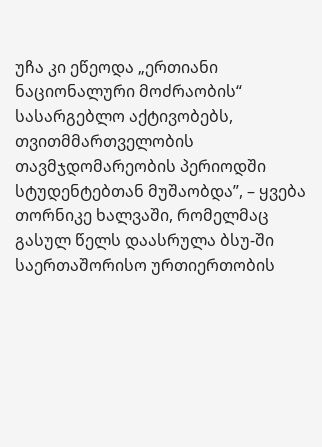უჩა კი ეწეოდა „ერთიანი ნაციონალური მოძრაობის“ სასარგებლო აქტივობებს, თვითმმართველობის თავმჯდომარეობის პერიოდში სტუდენტებთან მუშაობდა”, – ყვება თორნიკე ხალვაში, რომელმაც გასულ წელს დაასრულა ბსუ-ში საერთაშორისო ურთიერთობის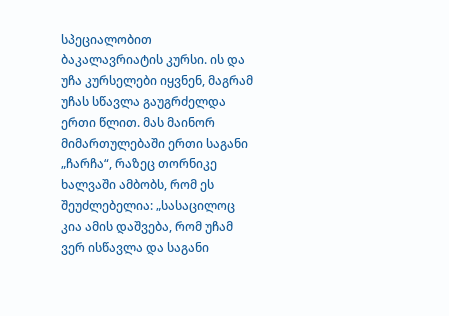სპეციალობით ბაკალავრიატის კურსი. ის და უჩა კურსელები იყვნენ, მაგრამ უჩას სწავლა გაუგრძელდა ერთი წლით. მას მაინორ მიმართულებაში ერთი საგანი „ჩარჩა“, რაზეც თორნიკე ხალვაში ამბობს, რომ ეს შეუძლებელია: „სასაცილოც კია ამის დაშვება, რომ უჩამ ვერ ისწავლა და საგანი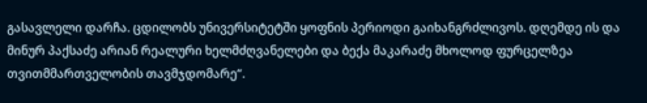გასავლელი დარჩა. ცდილობს უნივერსიტეტში ყოფნის პერიოდი გაიხანგრძლივოს. დღემდე ის და მინურ პაქსაძე არიან რეალური ხელმძღვანელები და ბექა მაკარაძე მხოლოდ ფურცელზეა თვითმმართველობის თავმჯდომარე“.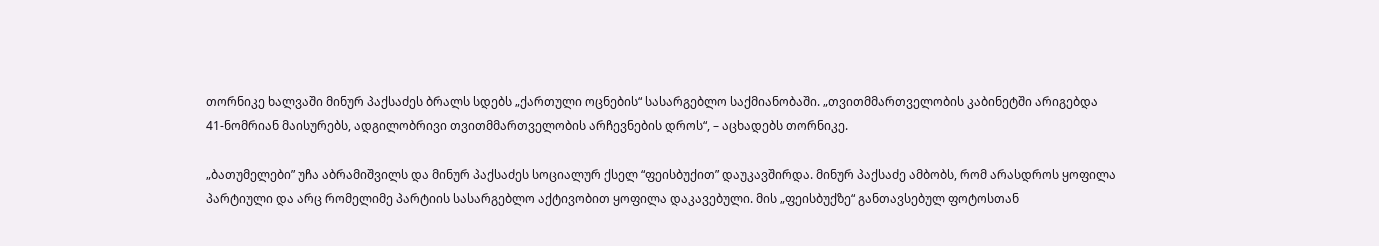თორნიკე ხალვაში მინურ პაქსაძეს ბრალს სდებს „ქართული ოცნების“ სასარგებლო საქმიანობაში. „თვითმმართველობის კაბინეტში არიგებდა 41-ნომრიან მაისურებს, ადგილობრივი თვითმმართველობის არჩევნების დროს“, – აცხადებს თორნიკე.

„ბათუმელები” უჩა აბრამიშვილს და მინურ პაქსაძეს სოციალურ ქსელ “ფეისბუქით” დაუკავშირდა. მინურ პაქსაძე ამბობს, რომ არასდროს ყოფილა პარტიული და არც რომელიმე პარტიის სასარგებლო აქტივობით ყოფილა დაკავებული. მის „ფეისბუქზე“ განთავსებულ ფოტოსთან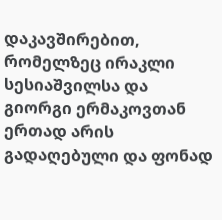დაკავშირებით, რომელზეც ირაკლი სესიაშვილსა და გიორგი ერმაკოვთან ერთად არის გადაღებული და ფონად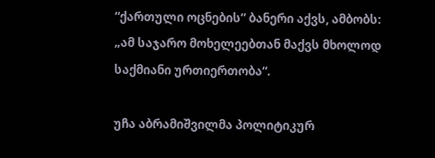“ქართული ოცნების” ბანერი აქვს, ამბობს: „ამ საჯარო მოხელეებთან მაქვს მხოლოდ საქმიანი ურთიერთობა“.

უჩა აბრამიშვილმა პოლიტიკურ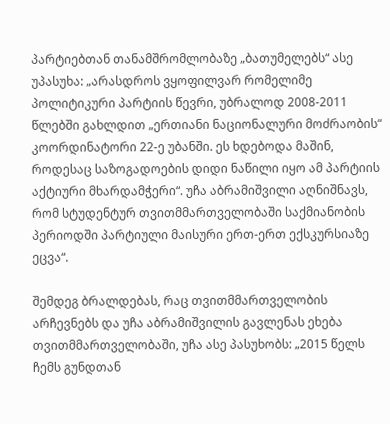პარტიებთან თანამშრომლობაზე „ბათუმელებს“ ასე უპასუხა: „არასდროს ვყოფილვარ რომელიმე პოლიტიკური პარტიის წევრი, უბრალოდ 2008-2011 წლებში გახლდით „ერთიანი ნაციონალური მოძრაობის“ კოორდინატორი 22-ე უბანში. ეს ხდებოდა მაშინ, როდესაც საზოგადოების დიდი ნაწილი იყო ამ პარტიის აქტიური მხარდამჭერი“. უჩა აბრამიშვილი აღნიშნავს, რომ სტუდენტურ თვითმმართველობაში საქმიანობის პერიოდში პარტიული მაისური ერთ-ერთ ექსკურსიაზე ეცვა“.

შემდეგ ბრალდებას, რაც თვითმმართველობის არჩევნებს და უჩა აბრამიშვილის გავლენას ეხება თვითმმართველობაში, უჩა ასე პასუხობს: „2015 წელს ჩემს გუნდთან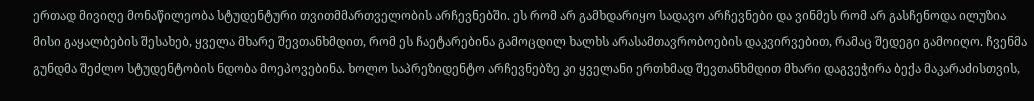ერთად მივიღე მონაწილეობა სტუდენტური თვითმმართველობის არჩევნებში. ეს რომ არ გამხდარიყო სადავო არჩევნები და ვინმეს რომ არ გასჩენოდა ილუზია მისი გაყალბების შესახებ, ყველა მხარე შევთანხმდით, რომ ეს ჩაეტარებინა გამოცდილ ხალხს არასამთავრობოების დაკვირვებით, რამაც შედეგი გამოიღო. ჩვენმა გუნდმა შეძლო სტუდენტობის ნდობა მოეპოვებინა. ხოლო საპრეზიდენტო არჩევნებზე კი ყველანი ერთხმად შევთანხმდით მხარი დაგვეჭირა ბექა მაკარაძისთვის,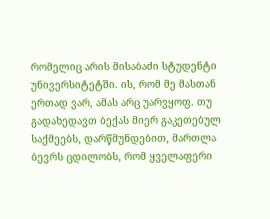რომელიც არის მისაბაძი სტუდენტი უნივერსიტეტში. ის, რომ მე მასთან ერთად ვარ, ამას არც უარვყოფ. თუ გადახედავთ ბექას მიერ გაკეთებულ საქმეებს, დარწმუნდებით, მართლა ბევრს ცდილობს, რომ ყველაფერი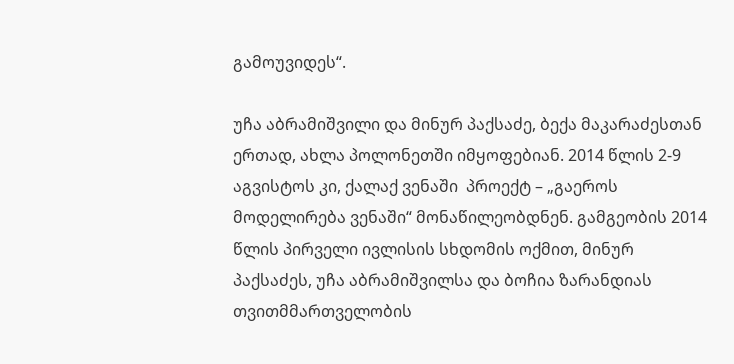გამოუვიდეს“.

უჩა აბრამიშვილი და მინურ პაქსაძე, ბექა მაკარაძესთან ერთად, ახლა პოლონეთში იმყოფებიან. 2014 წლის 2-9 აგვისტოს კი, ქალაქ ვენაში  პროექტ – „გაეროს მოდელირება ვენაში“ მონაწილეობდნენ. გამგეობის 2014 წლის პირველი ივლისის სხდომის ოქმით, მინურ პაქსაძეს, უჩა აბრამიშვილსა და ბოჩია ზარანდიას თვითმმართველობის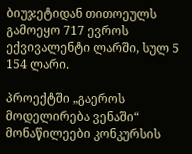ბიუჯეტიდან თითოეულს გამოეყო 717 ევროს ექვივალენტი ლარში, სულ 5 154 ლარი.

პროექტში „გაეროს მოდელირება ვენაში“ მონაწილეები კონკურსის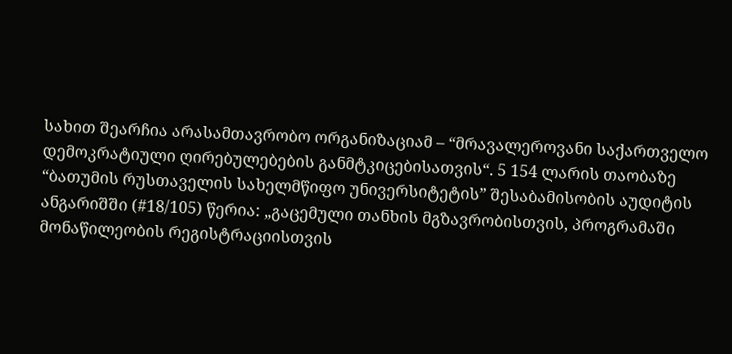სახით შეარჩია არასამთავრობო ორგანიზაციამ – “მრავალეროვანი საქართველო დემოკრატიული ღირებულებების განმტკიცებისათვის“. 5 154 ლარის თაობაზე “ბათუმის რუსთაველის სახელმწიფო უნივერსიტეტის” შესაბამისობის აუდიტის ანგარიშში (#18/105) წერია: „გაცემული თანხის მგზავრობისთვის, პროგრამაში მონაწილეობის რეგისტრაციისთვის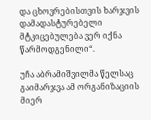და ცხოვრებისთვის ხარჯვის დამადასტურებელი მტკიცებულება ვერ იქნა წარმოდგენილი“.

უჩა აბრამიშვილმა წელსაც გაიმარჯვა ამ ორგანიზაციის მიერ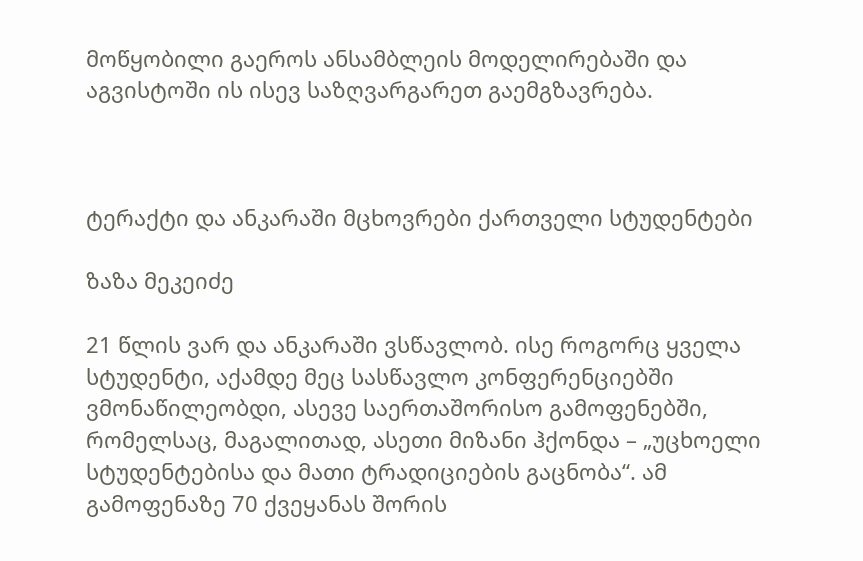მოწყობილი გაეროს ანსამბლეის მოდელირებაში და აგვისტოში ის ისევ საზღვარგარეთ გაემგზავრება.



ტერაქტი და ანკარაში მცხოვრები ქართველი სტუდენტები

ზაზა მეკეიძე

21 წლის ვარ და ანკარაში ვსწავლობ. ისე როგორც ყველა სტუდენტი, აქამდე მეც სასწავლო კონფერენციებში ვმონაწილეობდი, ასევე საერთაშორისო გამოფენებში, რომელსაც, მაგალითად, ასეთი მიზანი ჰქონდა – „უცხოელი სტუდენტებისა და მათი ტრადიციების გაცნობა“. ამ გამოფენაზე 70 ქვეყანას შორის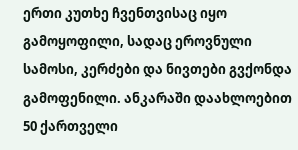ერთი კუთხე ჩვენთვისაც იყო გამოყოფილი, სადაც ეროვნული სამოსი, კერძები და ნივთები გვქონდა გამოფენილი. ანკარაში დაახლოებით 50 ქართველი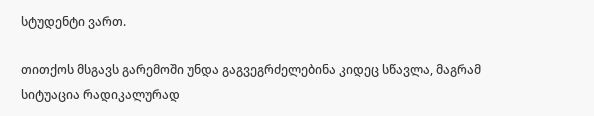სტუდენტი ვართ.

თითქოს მსგავს გარემოში უნდა გაგვეგრძელებინა კიდეც სწავლა, მაგრამ სიტუაცია რადიკალურად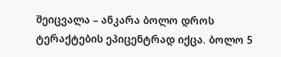შეიცვალა – ანკარა ბოლო დროს ტერაქტების ეპიცენტრად იქცა. ბოლო 5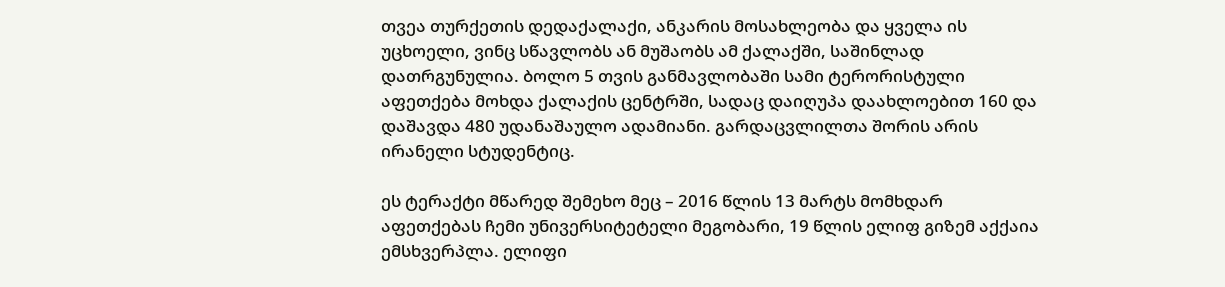თვეა თურქეთის დედაქალაქი, ანკარის მოსახლეობა და ყველა ის უცხოელი, ვინც სწავლობს ან მუშაობს ამ ქალაქში, საშინლად დათრგუნულია. ბოლო 5 თვის განმავლობაში სამი ტერორისტული აფეთქება მოხდა ქალაქის ცენტრში, სადაც დაიღუპა დაახლოებით 160 და დაშავდა 480 უდანაშაულო ადამიანი. გარდაცვლილთა შორის არის ირანელი სტუდენტიც.

ეს ტერაქტი მწარედ შემეხო მეც – 2016 წლის 13 მარტს მომხდარ აფეთქებას ჩემი უნივერსიტეტელი მეგობარი, 19 წლის ელიფ გიზემ აქქაია ემსხვერპლა. ელიფი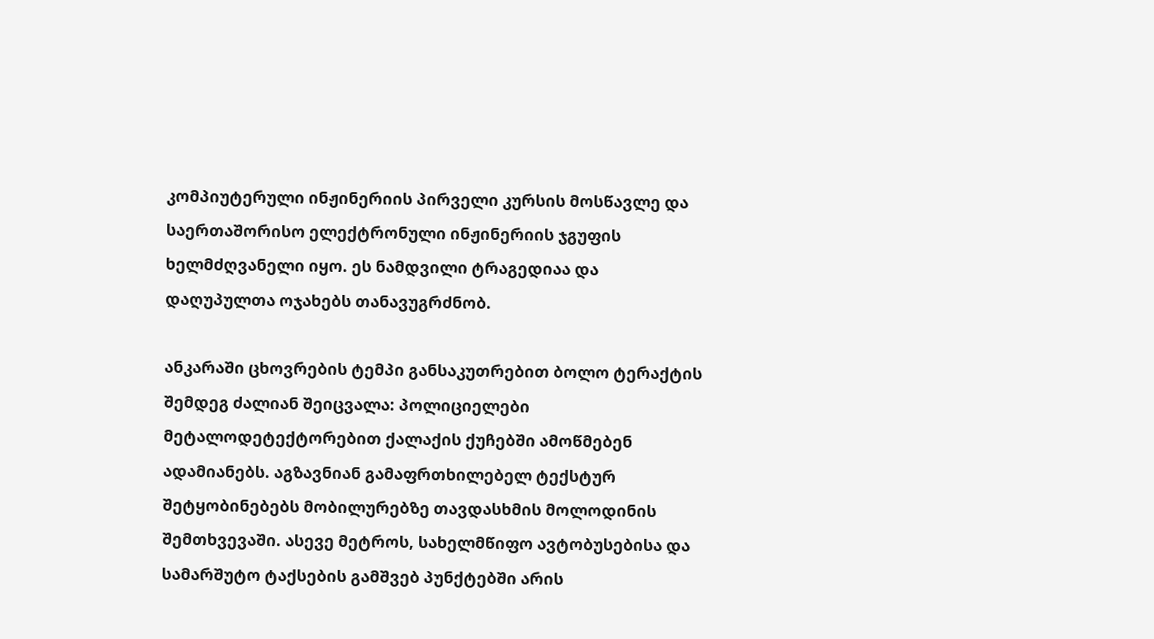კომპიუტერული ინჟინერიის პირველი კურსის მოსწავლე და საერთაშორისო ელექტრონული ინჟინერიის ჯგუფის ხელმძღვანელი იყო. ეს ნამდვილი ტრაგედიაა და დაღუპულთა ოჯახებს თანავუგრძნობ.

ანკარაში ცხოვრების ტემპი განსაკუთრებით ბოლო ტერაქტის შემდეგ ძალიან შეიცვალა: პოლიციელები მეტალოდეტექტორებით ქალაქის ქუჩებში ამოწმებენ ადამიანებს. აგზავნიან გამაფრთხილებელ ტექსტურ შეტყობინებებს მობილურებზე თავდასხმის მოლოდინის შემთხვევაში. ასევე მეტროს, სახელმწიფო ავტობუსებისა და სამარშუტო ტაქსების გამშვებ პუნქტებში არის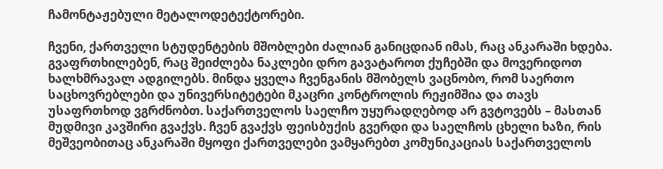ჩამონტაჟებული მეტალოდეტექტორები.

ჩვენი, ქართველი სტუდენტების მშობლები ძალიან განიცდიან იმას, რაც ანკარაში ხდება. გვაფრთხილებენ, რაც შეიძლება ნაკლები დრო გავატაროთ ქუჩებში და მოვერიდოთ ხალხმრავალ ადგილებს. მინდა ყველა ჩვენგანის მშობელს ვაცნობო, რომ საერთო საცხოვრებლები და უნივერსიტეტები მკაცრი კონტროლის რეჟიმშია და თავს უსაფრთხოდ ვგრძნობთ. საქართველოს საელჩო უყურადღებოდ არ გვტოვებს – მასთან მუდმივი კავშირი გვაქვს. ჩვენ გვაქვს ფეისბუქის გვერდი და საელჩოს ცხელი ხაზი, რის მეშვეობითაც ანკარაში მყოფი ქართველები ვამყარებთ კომუნიკაციას საქართველოს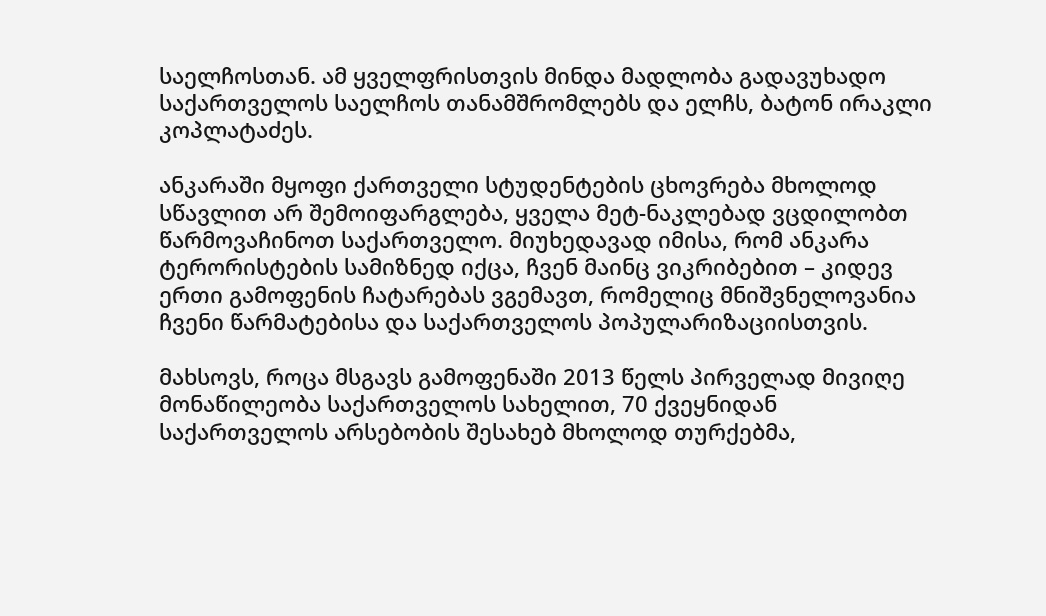საელჩოსთან. ამ ყველფრისთვის მინდა მადლობა გადავუხადო საქართველოს საელჩოს თანამშრომლებს და ელჩს, ბატონ ირაკლი კოპლატაძეს.

ანკარაში მყოფი ქართველი სტუდენტების ცხოვრება მხოლოდ სწავლით არ შემოიფარგლება, ყველა მეტ-ნაკლებად ვცდილობთ წარმოვაჩინოთ საქართველო. მიუხედავად იმისა, რომ ანკარა ტერორისტების სამიზნედ იქცა, ჩვენ მაინც ვიკრიბებით – კიდევ ერთი გამოფენის ჩატარებას ვგემავთ, რომელიც მნიშვნელოვანია ჩვენი წარმატებისა და საქართველოს პოპულარიზაციისთვის.

მახსოვს, როცა მსგავს გამოფენაში 2013 წელს პირველად მივიღე მონაწილეობა საქართველოს სახელით, 70 ქვეყნიდან საქართველოს არსებობის შესახებ მხოლოდ თურქებმა,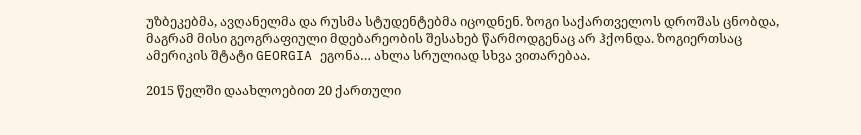უზბეკებმა, ავღანელმა და რუსმა სტუდენტებმა იცოდნენ. ზოგი საქართველოს დროშას ცნობდა, მაგრამ მისი გეოგრაფიული მდებარეობის შესახებ წარმოდგენაც არ ჰქონდა. ზოგიერთსაც ამერიკის შტატი GEORGIA ეგონა… ახლა სრულიად სხვა ვითარებაა.

2015 წელში დაახლოებით 20 ქართული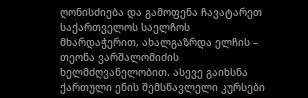ღონისძიება და გამოფენა ჩავატარეთ საქართველოს საელჩოს მხარდაჭერით, ახალგაზრდა ელჩის – თეონა ვარშალომიძის ხელმძღვანელობით. ასევე გაიხსნა ქართული ენის შემსწავლელი კურსები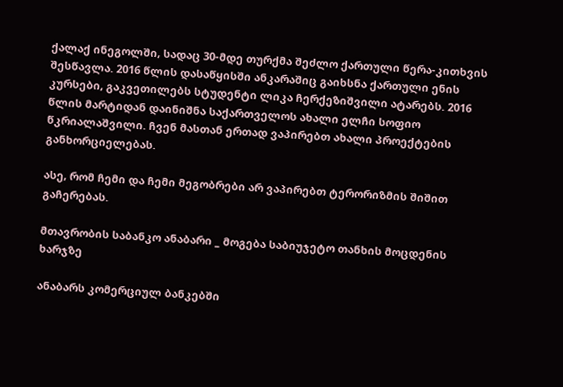ქალაქ ინეგოლში, სადაც 30-მდე თურქმა შეძლო ქართული წერა-კითხვის შესწავლა. 2016 წლის დასაწყისში ანკარაშიც გაიხსნა ქართული ენის კურსები, გაკვეთილებს სტუდენტი ლიკა ჩერქეზიშვილი ატარებს. 2016 წლის მარტიდან დაინიშნა საქართველოს ახალი ელჩი სოფიო წკრიალაშვილი. ჩვენ მასთან ერთად ვაპირებთ ახალი პროექტების განხორციელებას.

ასე, რომ ჩემი და ჩემი მეგობრები არ ვაპირებთ ტერორიზმის შიშით გაჩერებას.

მთავრობის საბანკო ანაბარი _ მოგება საბიუჯეტო თანხის მოცდენის ხარჯზე

ანაბარს კომერციულ ბანკებში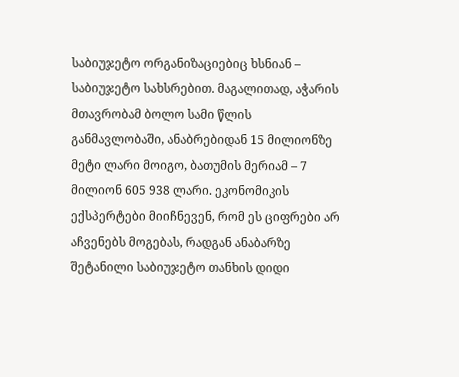საბიუჯეტო ორგანიზაციებიც ხსნიან – საბიუჯეტო სახსრებით. მაგალითად, აჭარის მთავრობამ ბოლო სამი წლის განმავლობაში, ანაბრებიდან 15 მილიონზე მეტი ლარი მოიგო, ბათუმის მერიამ – 7 მილიონ 605 938 ლარი. ეკონომიკის ექსპერტები მიიჩნევენ, რომ ეს ციფრები არ აჩვენებს მოგებას, რადგან ანაბარზე შეტანილი საბიუჯეტო თანხის დიდი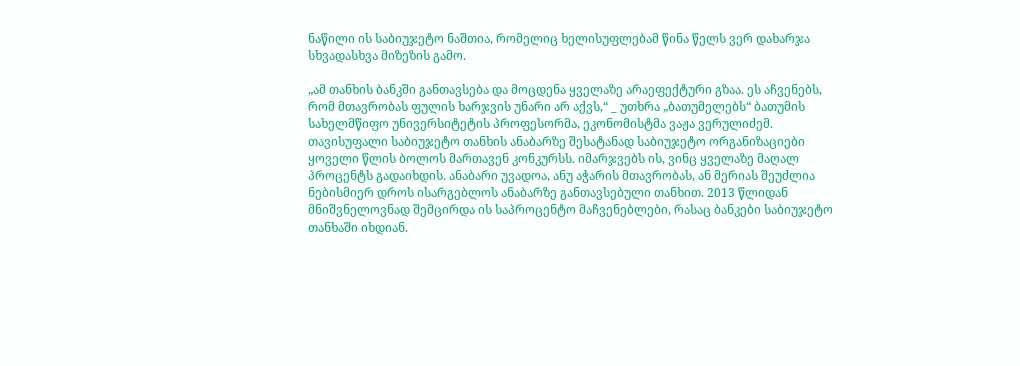ნაწილი ის საბიუჯეტო ნაშთია, რომელიც ხელისუფლებამ წინა წელს ვერ დახარჯა სხვადასხვა მიზეზის გამო.

„ამ თანხის ბანკში განთავსება და მოცდენა ყველაზე არაეფექტური გზაა. ეს აჩვენებს, რომ მთავრობას ფულის ხარჯვის უნარი არ აქვს,“ _ უთხრა „ბათუმელებს“ ბათუმის სახელმწიფო უნივერსიტეტის პროფესორმა, ეკონომისტმა ვაჟა ვერულიძემ.
თავისუფალი საბიუჯეტო თანხის ანაბარზე შესატანად საბიუჯეტო ორგანიზაციები ყოველი წლის ბოლოს მართავენ კონკურსს. იმარჯვებს ის, ვინც ყველაზე მაღალ პროცენტს გადაიხდის. ანაბარი უვადოა, ანუ აჭარის მთავრობას, ან მერიას შეუძლია ნებისმიერ დროს ისარგებლოს ანაბარზე განთავსებული თანხით. 2013 წლიდან მნიშვნელოვნად შემცირდა ის საპროცენტო მაჩვენებლები, რასაც ბანკები საბიუჯეტო თანხაში იხდიან.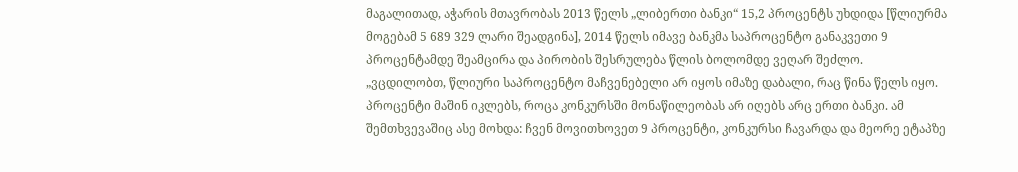მაგალითად, აჭარის მთავრობას 2013 წელს „ლიბერთი ბანკი“ 15,2 პროცენტს უხდიდა [წლიურმა მოგებამ 5 689 329 ლარი შეადგინა], 2014 წელს იმავე ბანკმა საპროცენტო განაკვეთი 9 პროცენტამდე შეამცირა და პირობის შესრულება წლის ბოლომდე ვეღარ შეძლო.
„ვცდილობთ, წლიური საპროცენტო მაჩვენებელი არ იყოს იმაზე დაბალი, რაც წინა წელს იყო. პროცენტი მაშინ იკლებს, როცა კონკურსში მონაწილეობას არ იღებს არც ერთი ბანკი. ამ შემთხვევაშიც ასე მოხდა: ჩვენ მოვითხოვეთ 9 პროცენტი, კონკურსი ჩავარდა და მეორე ეტაპზე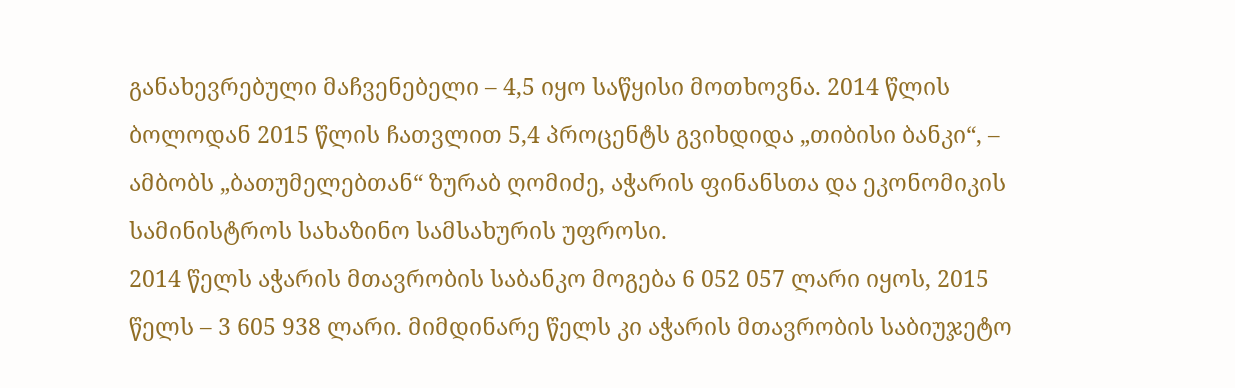განახევრებული მაჩვენებელი – 4,5 იყო საწყისი მოთხოვნა. 2014 წლის ბოლოდან 2015 წლის ჩათვლით 5,4 პროცენტს გვიხდიდა „თიბისი ბანკი“, – ამბობს „ბათუმელებთან“ ზურაბ ღომიძე, აჭარის ფინანსთა და ეკონომიკის სამინისტროს სახაზინო სამსახურის უფროსი.
2014 წელს აჭარის მთავრობის საბანკო მოგება 6 052 057 ლარი იყოს, 2015 წელს – 3 605 938 ლარი. მიმდინარე წელს კი აჭარის მთავრობის საბიუჯეტო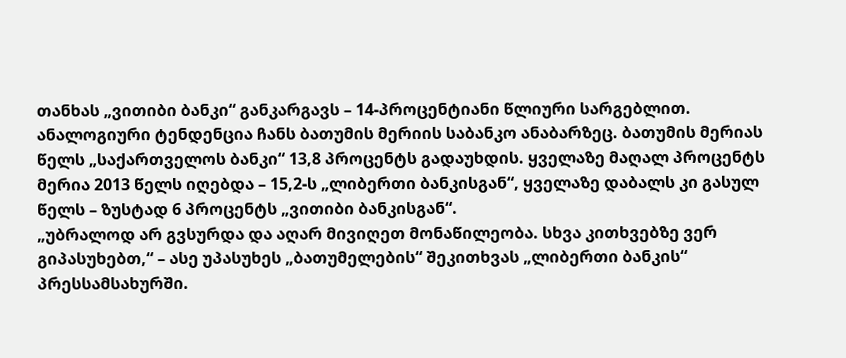თანხას „ვითიბი ბანკი“ განკარგავს – 14-პროცენტიანი წლიური სარგებლით.
ანალოგიური ტენდენცია ჩანს ბათუმის მერიის საბანკო ანაბარზეც. ბათუმის მერიას წელს „საქართველოს ბანკი“ 13,8 პროცენტს გადაუხდის. ყველაზე მაღალ პროცენტს მერია 2013 წელს იღებდა – 15,2-ს „ლიბერთი ბანკისგან“, ყველაზე დაბალს კი გასულ წელს – ზუსტად 6 პროცენტს „ვითიბი ბანკისგან“.
„უბრალოდ არ გვსურდა და აღარ მივიღეთ მონაწილეობა. სხვა კითხვებზე ვერ გიპასუხებთ,“ – ასე უპასუხეს „ბათუმელების“ შეკითხვას „ლიბერთი ბანკის“ პრესსამსახურში.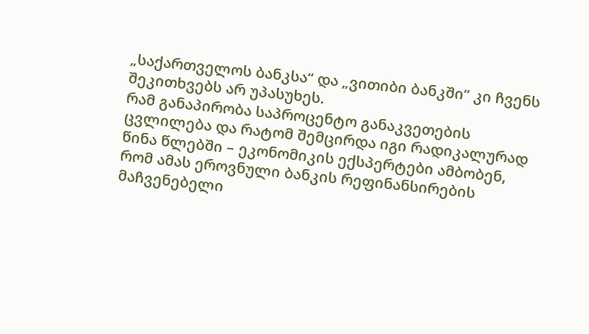„საქართველოს ბანკსა“ და „ვითიბი ბანკში“ კი ჩვენს შეკითხვებს არ უპასუხეს.
რამ განაპირობა საპროცენტო განაკვეთების ცვლილება და რატომ შემცირდა იგი რადიკალურად წინა წლებში – ეკონომიკის ექსპერტები ამბობენ, რომ ამას ეროვნული ბანკის რეფინანსირების მაჩვენებელი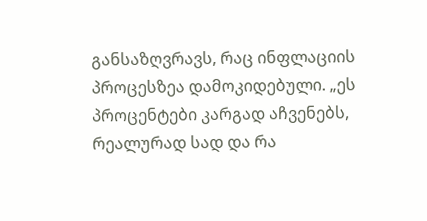განსაზღვრავს, რაც ინფლაციის პროცესზეა დამოკიდებული. „ეს პროცენტები კარგად აჩვენებს, რეალურად სად და რა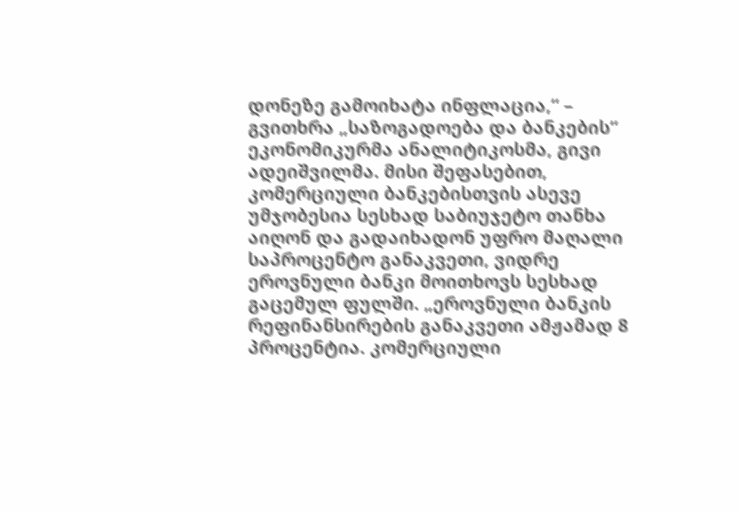დონეზე გამოიხატა ინფლაცია,“ – გვითხრა „საზოგადოება და ბანკების“ ეკონომიკურმა ანალიტიკოსმა, გივი ადეიშვილმა. მისი შეფასებით, კომერციული ბანკებისთვის ასევე უმჯობესია სესხად საბიუჯეტო თანხა აიღონ და გადაიხადონ უფრო მაღალი საპროცენტო განაკვეთი, ვიდრე ეროვნული ბანკი მოითხოვს სესხად გაცემულ ფულში. „ეროვნული ბანკის რეფინანსირების განაკვეთი ამჟამად 8 პროცენტია. კომერციული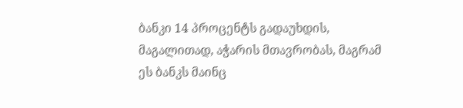ბანკი 14 პროცენტს გადაუხდის, მაგალითად, აჭარის მთავრობას, მაგრამ ეს ბანკს მაინც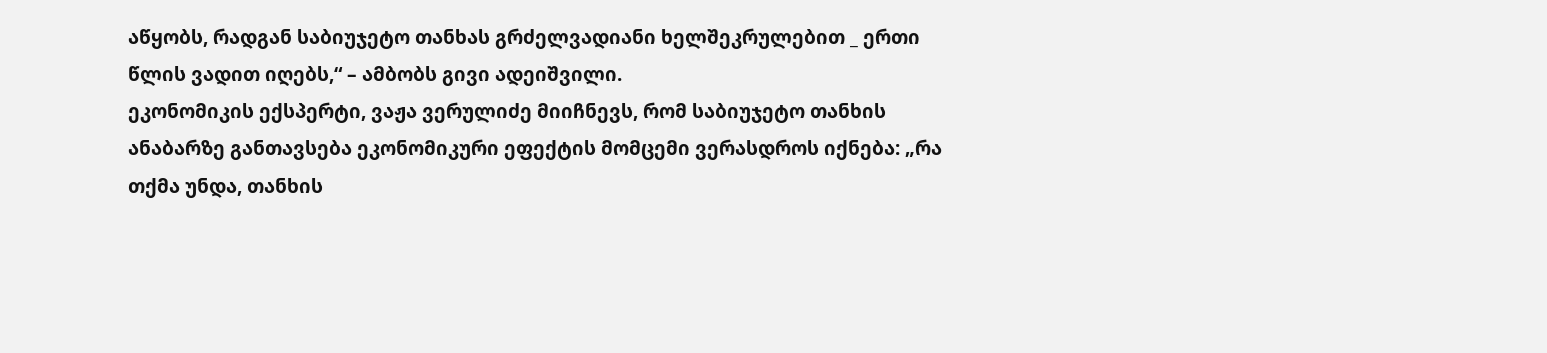აწყობს, რადგან საბიუჯეტო თანხას გრძელვადიანი ხელშეკრულებით _ ერთი წლის ვადით იღებს,“ – ამბობს გივი ადეიშვილი.
ეკონომიკის ექსპერტი, ვაჟა ვერულიძე მიიჩნევს, რომ საბიუჯეტო თანხის ანაბარზე განთავსება ეკონომიკური ეფექტის მომცემი ვერასდროს იქნება: „რა თქმა უნდა, თანხის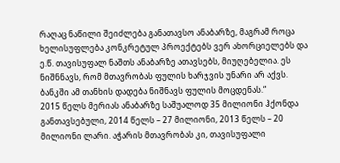რაღაც ნაწილი შეიძლება განათავსო ანაბარზე, მაგრამ როცა ხელისუფლება კონკრეტულ პროექტებს ვერ ახორციელებს და ე.წ. თავისუფალ ნაშთს ანაბარზე ათავსებს, მიუღებელია. ეს ნიშნნავს, რომ მთავრობას ფულის ხარჯვის უნარი არ აქვს. ბანკში ამ თანხის დადება ნიშნავს ფულის მოცდენას.“
2015 წელს მერიას ანაბარზე საშუალოდ 35 მილიონი ჰქონდა განთავსებული, 2014 წელს – 27 მილიონი, 2013 წელს – 20 მილიონი ლარი. აჭარის მთავრობას კი, თავისუფალი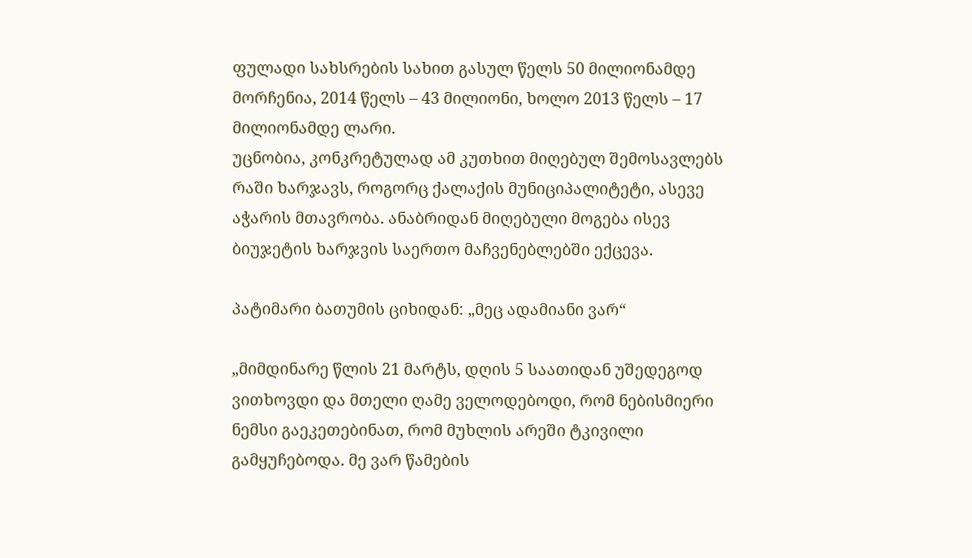ფულადი სახსრების სახით გასულ წელს 50 მილიონამდე მორჩენია, 2014 წელს – 43 მილიონი, ხოლო 2013 წელს – 17 მილიონამდე ლარი.
უცნობია, კონკრეტულად ამ კუთხით მიღებულ შემოსავლებს რაში ხარჯავს, როგორც ქალაქის მუნიციპალიტეტი, ასევე აჭარის მთავრობა. ანაბრიდან მიღებული მოგება ისევ ბიუჯეტის ხარჯვის საერთო მაჩვენებლებში ექცევა.

პატიმარი ბათუმის ციხიდან: „მეც ადამიანი ვარ“

„მიმდინარე წლის 21 მარტს, დღის 5 საათიდან უშედეგოდ ვითხოვდი და მთელი ღამე ველოდებოდი, რომ ნებისმიერი ნემსი გაეკეთებინათ, რომ მუხლის არეში ტკივილი გამყუჩებოდა. მე ვარ წამების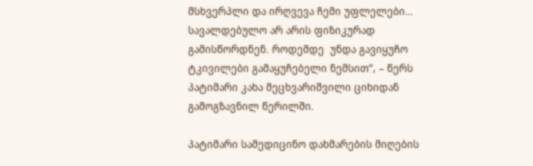მსხვერპლი და ირღვევა ჩემი უფლელები…  სავალდებულო არ არის ფიზიკურად გამისწორდნენ. როდემდე  უნდა გავიყუჩო ტკივილები გამაყუჩებელი ნემსით“, – წერს პატიმარი კახა მეცხვარიშვილი ციხიდან გამოგზავნილ წერილში.

პატიმარი სამედიცინო დახმარების მიღების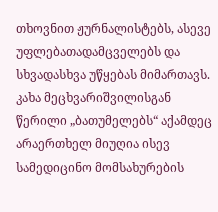თხოვნით ჟურნალისტებს, ასევე უფლებათადამცველებს და სხვადასხვა უწყებას მიმართავს. კახა მეცხვარიშვილისგან წერილი „ბათუმელებს“ აქამდეც არაერთხელ მიუღია ისევ სამედიცინო მომსახურების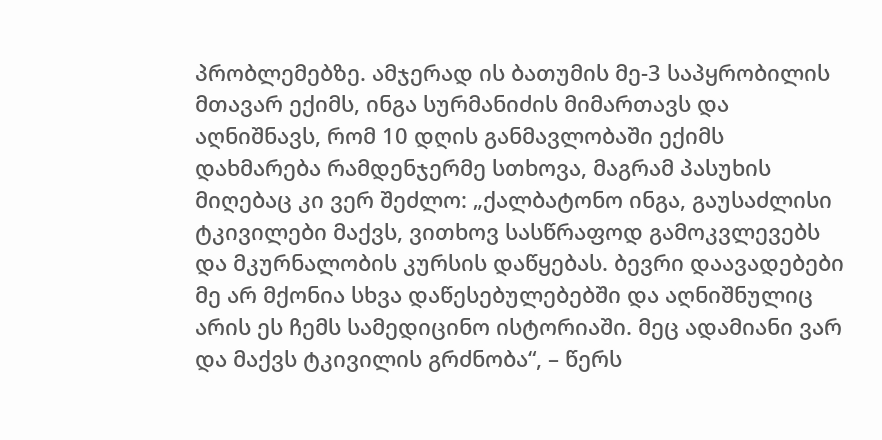პრობლემებზე. ამჯერად ის ბათუმის მე-3 საპყრობილის მთავარ ექიმს, ინგა სურმანიძის მიმართავს და აღნიშნავს, რომ 10 დღის განმავლობაში ექიმს დახმარება რამდენჯერმე სთხოვა, მაგრამ პასუხის მიღებაც კი ვერ შეძლო: „ქალბატონო ინგა, გაუსაძლისი ტკივილები მაქვს, ვითხოვ სასწრაფოდ გამოკვლევებს და მკურნალობის კურსის დაწყებას. ბევრი დაავადებები მე არ მქონია სხვა დაწესებულებებში და აღნიშნულიც არის ეს ჩემს სამედიცინო ისტორიაში. მეც ადამიანი ვარ და მაქვს ტკივილის გრძნობა“, – წერს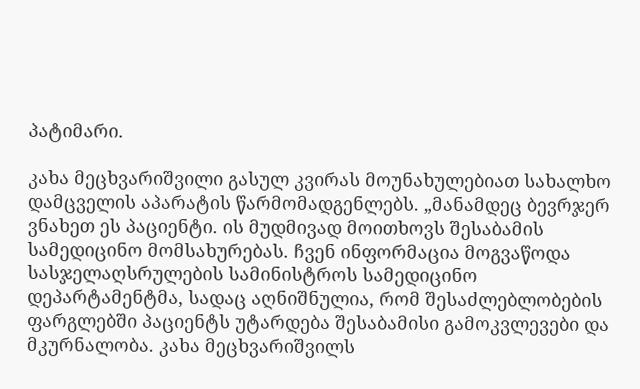პატიმარი.

კახა მეცხვარიშვილი გასულ კვირას მოუნახულებიათ სახალხო დამცველის აპარატის წარმომადგენლებს. „მანამდეც ბევრჯერ ვნახეთ ეს პაციენტი. ის მუდმივად მოითხოვს შესაბამის სამედიცინო მომსახურებას. ჩვენ ინფორმაცია მოგვაწოდა სასჯელაღსრულების სამინისტროს სამედიცინო დეპარტამენტმა, სადაც აღნიშნულია, რომ შესაძლებლობების ფარგლებში პაციენტს უტარდება შესაბამისი გამოკვლევები და მკურნალობა. კახა მეცხვარიშვილს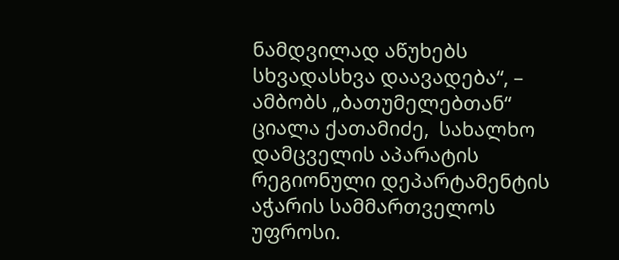ნამდვილად აწუხებს სხვადასხვა დაავადება“, – ამბობს „ბათუმელებთან“ ციალა ქათამიძე,  სახალხო დამცველის აპარატის რეგიონული დეპარტამენტის აჭარის სამმართველოს უფროსი.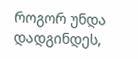როგორ უნდა დადგინდეს,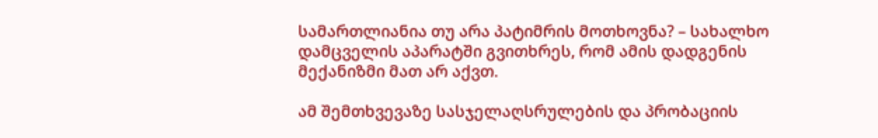სამართლიანია თუ არა პატიმრის მოთხოვნა? – სახალხო დამცველის აპარატში გვითხრეს, რომ ამის დადგენის მექანიზმი მათ არ აქვთ.

ამ შემთხვევაზე სასჯელაღსრულების და პრობაციის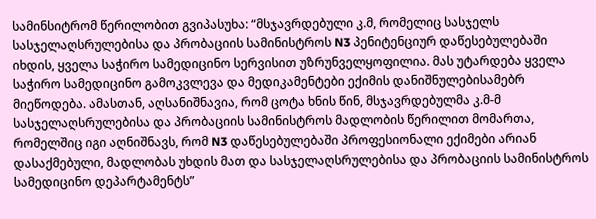სამინსიტრომ წერილობით გვიპასუხა: “მსჯავრდებული კ.მ, რომელიც სასჯელს სასჯელაღსრულებისა და პრობაციის სამინისტროს N3 პენიტენციურ დაწესებულებაში იხდის, ყველა საჭირო სამედიცინო სერვისით უზრუნველყოფილია. მას უტარდება ყველა საჭირო სამედიცინო გამოკვლევა და მედიკამენტები ექიმის დანიშნულებისამებრ მიეწოდება. ამასთან, აღსანიშნავია, რომ ცოტა ხნის წინ, მსჯავრდებულმა კ.მ-მ სასჯელაღსრულებისა და პრობაციის სამინისტროს მადლობის წერილით მომართა, რომელშიც იგი აღნიშნავს, რომ N3 დაწესებულებაში პროფესიონალი ექიმები არიან დასაქმებული, მადლობას უხდის მათ და სასჯელაღსრულებისა და პრობაციის სამინისტროს სამედიცინო დეპარტამენტს”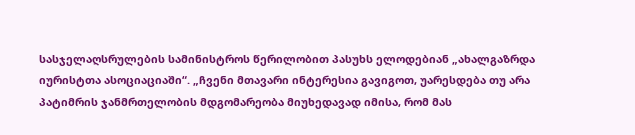სასჯელაღსრულების სამინისტროს წერილობით პასუხს ელოდებიან „ახალგაზრდა იურისტთა ასოციაციაში“. „ჩვენი მთავარი ინტერესია გავიგოთ, უარესდება თუ არა პატიმრის ჯანმრთელობის მდგომარეობა მიუხედავად იმისა, რომ მას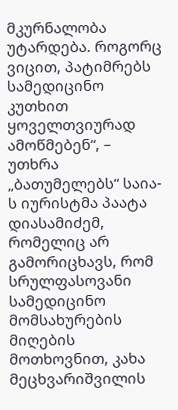მკურნალობა უტარდება. როგორც ვიცით, პატიმრებს სამედიცინო კუთხით ყოველთვიურად ამოწმებენ“, – უთხრა „ბათუმელებს“ საია-ს იურისტმა პაატა დიასამიძემ, რომელიც არ გამორიცხავს, რომ სრულფასოვანი სამედიცინო მომსახურების მიღების მოთხოვნით, კახა მეცხვარიშვილის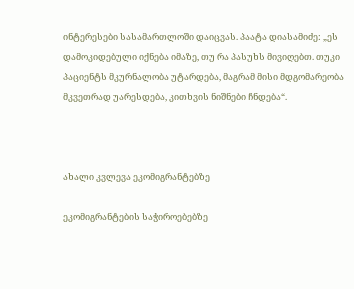ინტერესები სასამართლოში დაიცვას. პაატა დიასამიძე: „ეს დამოკიდებული იქნება იმაზე, თუ რა პასუხს მივიღებთ. თუკი პაციენტს მკურნალობა უტარდება, მაგრამ მისი მდგომარეობა მკვეთრად უარესდება, კითხვის ნიშნები ჩნდება“.



ახალი კვლევა ეკომიგრანტებზე

ეკომიგრანტების საჭიროებებზე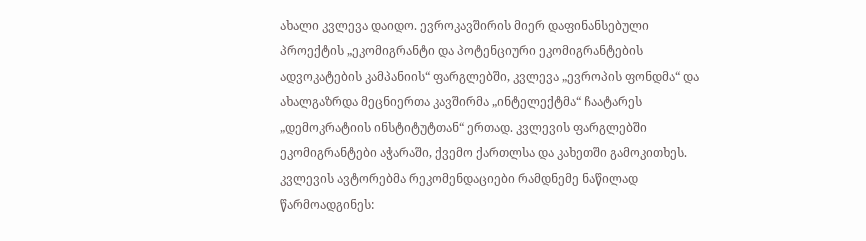ახალი კვლევა დაიდო. ევროკავშირის მიერ დაფინანსებული პროექტის „ეკომიგრანტი და პოტენციური ეკომიგრანტების ადვოკატების კამპანიის“ ფარგლებში, კვლევა „ევროპის ფონდმა“ და ახალგაზრდა მეცნიერთა კავშირმა „ინტელექტმა“ ჩაატარეს „დემოკრატიის ინსტიტუტთან“ ერთად. კვლევის ფარგლებში ეკომიგრანტები აჭარაში, ქვემო ქართლსა და კახეთში გამოკითხეს. კვლევის ავტორებმა რეკომენდაციები რამდნემე ნაწილად წარმოადგინეს: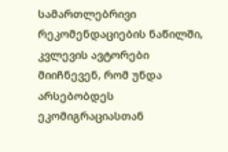სამართლებრივი რეკომენდაციების ნაწილში, კვლევის ავტორები მიიჩნევენ, რომ უნდა არსებობდეს ეკომიგრაციასთან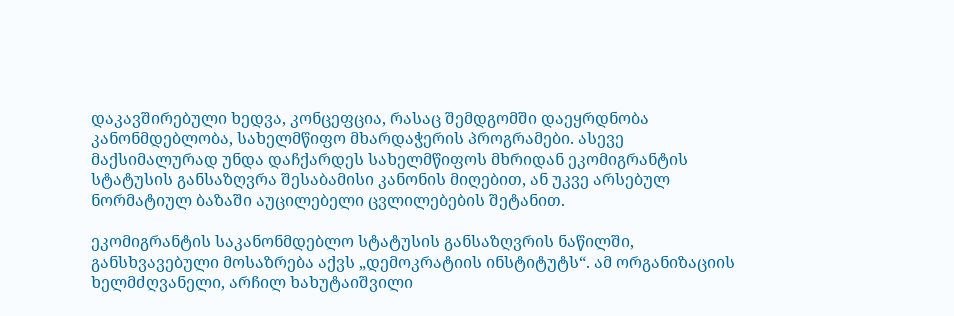დაკავშირებული ხედვა, კონცეფცია, რასაც შემდგომში დაეყრდნობა კანონმდებლობა, სახელმწიფო მხარდაჭერის პროგრამები. ასევე მაქსიმალურად უნდა დაჩქარდეს სახელმწიფოს მხრიდან ეკომიგრანტის სტატუსის განსაზღვრა შესაბამისი კანონის მიღებით, ან უკვე არსებულ ნორმატიულ ბაზაში აუცილებელი ცვლილებების შეტანით.

ეკომიგრანტის საკანონმდებლო სტატუსის განსაზღვრის ნაწილში, განსხვავებული მოსაზრება აქვს „დემოკრატიის ინსტიტუტს“. ამ ორგანიზაციის ხელმძღვანელი, არჩილ ხახუტაიშვილი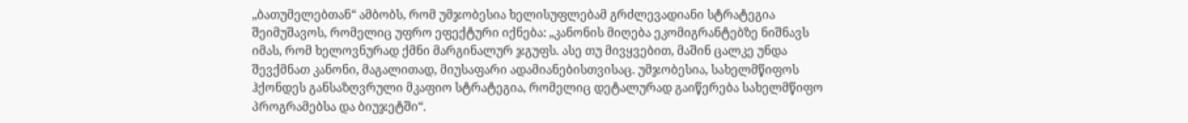„ბათუმელებთან“ ამბობს, რომ უმჯობესია ხელისუფლებამ გრძლევადიანი სტრატეგია შეიმუშავოს, რომელიც უფრო ეფექტური იქნება: „კანონის მიღება ეკომიგრანტებზე ნიშნავს იმას, რომ ხელოვნურად ქმნი მარგინალურ ჯგუფს. ასე თუ მივყვებით, მაშინ ცალკე უნდა შევქმნათ კანონი, მაგალითად, მიუსაფარი ადამიანებისთვისაც. უმჯობესია, სახელმწიფოს ჰქონდეს განსაზღვრული მკაფიო სტრატეგია, რომელიც დეტალურად გაიწერება სახელმწიფო პროგრამებსა და ბიუჯეტში“.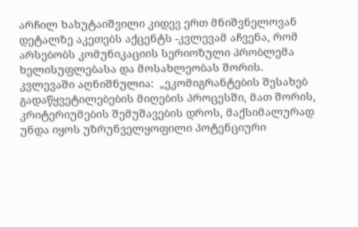არჩილ ხახუტაიშვილი კიდევ ერთ მნიშვნელოვან დეტალზე აკეთებს აქცენტს -კვლევამ აჩვენა, რომ არსებობს კომუნიკაციის სერიოზული პრობლემა ხელისუფლებასა და მოსახლეობას შორის. კვლევაში აღნიშნულია:  „ეკომიგრანტების შესახებ გადაწყვეტილებების მიღების პროცესში, მათ შორის, კრიტერიუმების შემუშავების დროს, მაქსიმალურად უნდა იყოს უზრუნველყოფილი პოტენციური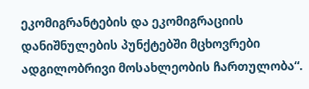ეკომიგრანტების და ეკომიგრაციის დანიშნულების პუნქტებში მცხოვრები ადგილობრივი მოსახლეობის ჩართულობა“.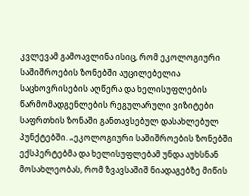კვლევამ გამოავლინა ისიც, რომ ეკოლოგიური საშიშროების ზონებში აუცილებელია საცხოვრისების აღწერა და ხელისუფლების წარმომადგენლების რეგულარული ვიზიტები საფრთხის ზონაში განთავსებულ დასახლებულ პუნქტებში. „ეკოლოგიური საშიშროების ზონებში ექსპერტებმა და ხელისუფლებამ უნდა აუხსნან მოსახლეობას, რომ ზვავსაშიშ ნიადაგებზე მიწის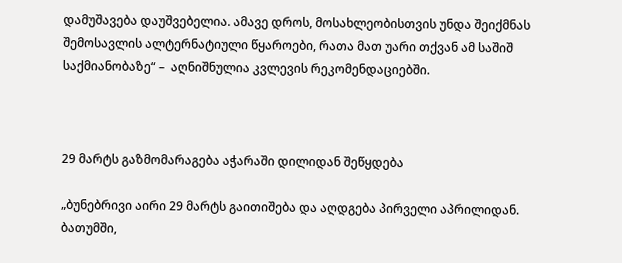დამუშავება დაუშვებელია. ამავე დროს, მოსახლეობისთვის უნდა შეიქმნას შემოსავლის ალტერნატიული წყაროები, რათა მათ უარი თქვან ამ საშიშ საქმიანობაზე“ –  აღნიშნულია კვლევის რეკომენდაციებში.



29 მარტს გაზმომარაგება აჭარაში დილიდან შეწყდება

„ბუნებრივი აირი 29 მარტს გაითიშება და აღდგება პირველი აპრილიდან. ბათუმში,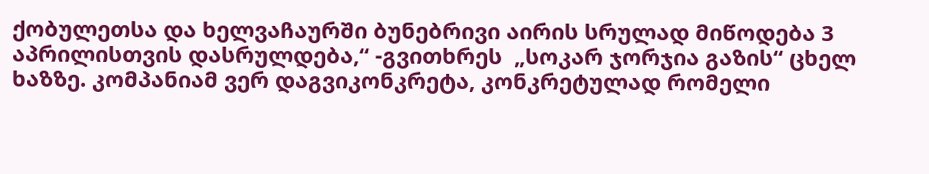ქობულეთსა და ხელვაჩაურში ბუნებრივი აირის სრულად მიწოდება 3 აპრილისთვის დასრულდება,“ -გვითხრეს  „სოკარ ჯორჯია გაზის“ ცხელ ხაზზე. კომპანიამ ვერ დაგვიკონკრეტა, კონკრეტულად რომელი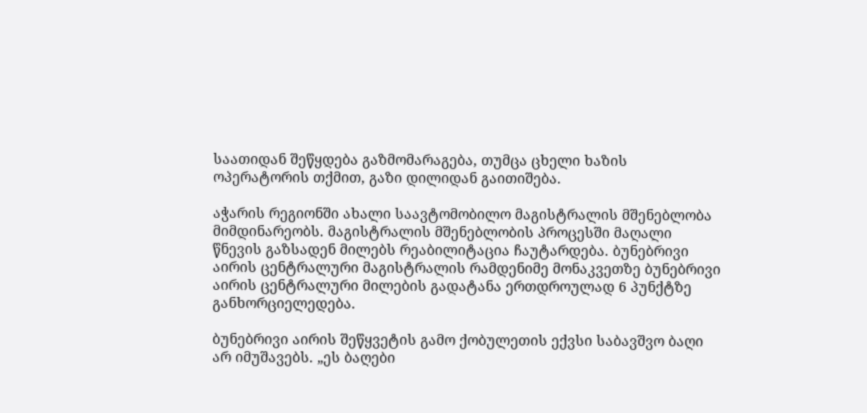საათიდან შეწყდება გაზმომარაგება, თუმცა ცხელი ხაზის ოპერატორის თქმით, გაზი დილიდან გაითიშება.

აჭარის რეგიონში ახალი საავტომობილო მაგისტრალის მშენებლობა მიმდინარეობს. მაგისტრალის მშენებლობის პროცესში მაღალი წნევის გაზსადენ მილებს რეაბილიტაცია ჩაუტარდება. ბუნებრივი აირის ცენტრალური მაგისტრალის რამდენიმე მონაკვეთზე ბუნებრივი აირის ცენტრალური მილების გადატანა ერთდროულად 6 პუნქტზე განხორციელედება.

ბუნებრივი აირის შეწყვეტის გამო ქობულეთის ექვსი საბავშვო ბაღი არ იმუშავებს. „ეს ბაღები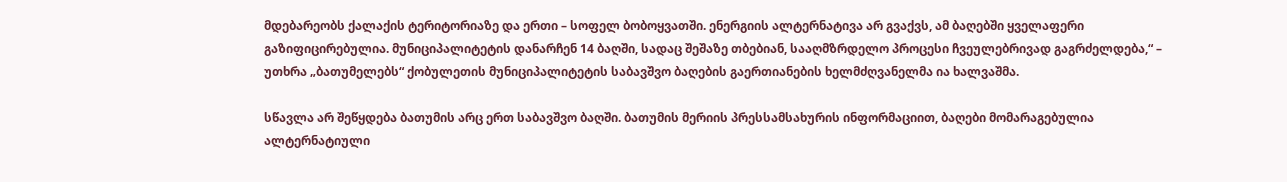მდებარეობს ქალაქის ტერიტორიაზე და ერთი – სოფელ ბობოყვათში. ენერგიის ალტერნატივა არ გვაქვს, ამ ბაღებში ყველაფერი გაზიფიცირებულია. მუნიციპალიტეტის დანარჩენ 14 ბაღში, სადაც შეშაზე თბებიან, სააღმზრდელო პროცესი ჩვეულებრივად გაგრძელდება,“ – უთხრა „ბათუმელებს“ ქობულეთის მუნიციპალიტეტის საბავშვო ბაღების გაერთიანების ხელმძღვანელმა ია ხალვაშმა.

სწავლა არ შეწყდება ბათუმის არც ერთ საბავშვო ბაღში. ბათუმის მერიის პრესსამსახურის ინფორმაციით, ბაღები მომარაგებულია ალტერნატიული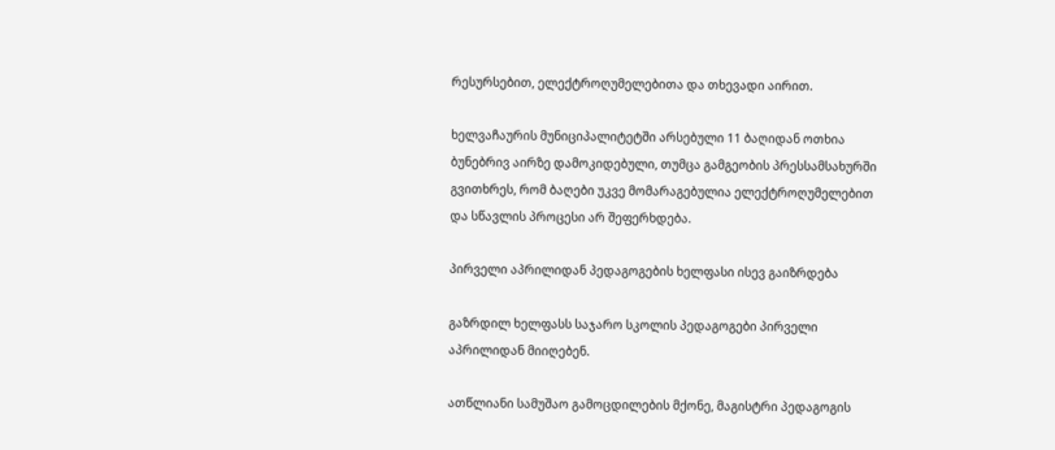რესურსებით, ელექტროღუმელებითა და თხევადი აირით.

ხელვაჩაურის მუნიციპალიტეტში არსებული 11 ბაღიდან ოთხია ბუნებრივ აირზე დამოკიდებული, თუმცა გამგეობის პრესსამსახურში გვითხრეს, რომ ბაღები უკვე მომარაგებულია ელექტროღუმელებით და სწავლის პროცესი არ შეფერხდება.

პირველი აპრილიდან პედაგოგების ხელფასი ისევ გაიზრდება

გაზრდილ ხელფასს საჯარო სკოლის პედაგოგები პირველი აპრილიდან მიიღებენ.

ათწლიანი სამუშაო გამოცდილების მქონე, მაგისტრი პედაგოგის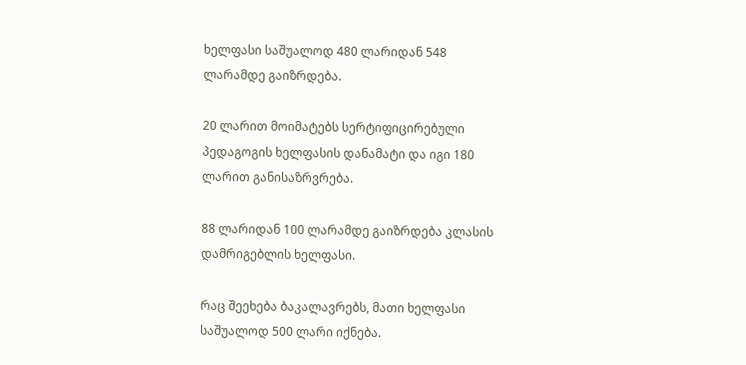ხელფასი საშუალოდ 480 ლარიდან 548 ლარამდე გაიზრდება.

20 ლარით მოიმატებს სერტიფიცირებული პედაგოგის ხელფასის დანამატი და იგი 180 ლარით განისაზრვრება.

88 ლარიდან 100 ლარამდე გაიზრდება კლასის დამრიგებლის ხელფასი.

რაც შეეხება ბაკალავრებს, მათი ხელფასი საშუალოდ 500 ლარი იქნება.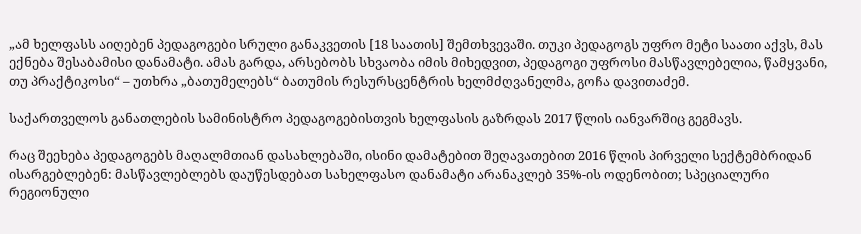„ამ ხელფასს აიღებენ პედაგოგები სრული განაკვეთის [18 საათის] შემთხვევაში. თუკი პედაგოგს უფრო მეტი საათი აქვს, მას ექნება შესაბამისი დანამატი. ამას გარდა, არსებობს სხვაობა იმის მიხედვით, პედაგოგი უფროსი მასწავლებელია, წამყვანი, თუ პრაქტიკოსი“ – უთხრა „ბათუმელებს“ ბათუმის რესურსცენტრის ხელმძღვანელმა, გოჩა დავითაძემ.

საქართველოს განათლების სამინისტრო პედაგოგებისთვის ხელფასის გაზრდას 2017 წლის იანვარშიც გეგმავს.

რაც შეეხება პედაგოგებს მაღალმთიან დასახლებაში, ისინი დამატებით შეღავათებით 2016 წლის პირველი სექტემბრიდან ისარგებლებენ: მასწავლებლებს დაუწესდებათ სახელფასო დანამატი არანაკლებ 35%-ის ოდენობით; სპეციალური რეგიონული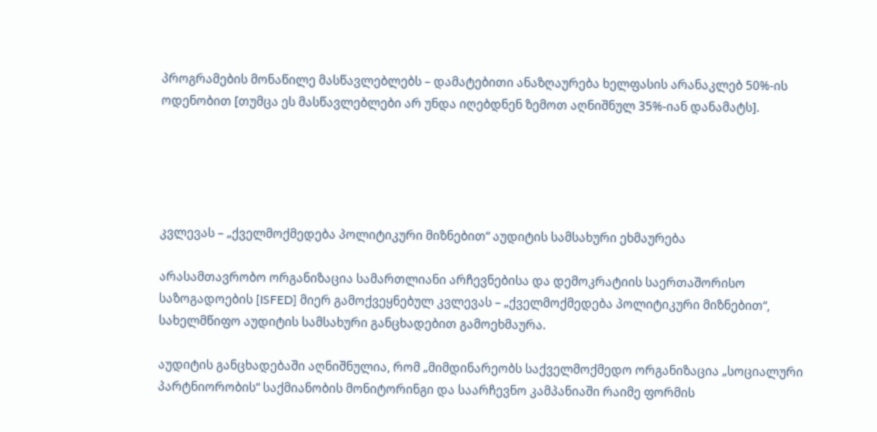პროგრამების მონაწილე მასწავლებლებს – დამატებითი ანაზღაურება ხელფასის არანაკლებ 50%-ის ოდენობით [თუმცა ეს მასწავლებლები არ უნდა იღებდნენ ზემოთ აღნიშნულ 35%-იან დანამატს].





კვლევას – „ქველმოქმედება პოლიტიკური მიზნებით“ აუდიტის სამსახური ეხმაურება

არასამთავრობო ორგანიზაცია სამართლიანი არჩევნებისა და დემოკრატიის საერთაშორისო საზოგადოების [ISFED] მიერ გამოქვეყნებულ კვლევას – „ქველმოქმედება პოლიტიკური მიზნებით“, სახელმწიფო აუდიტის სამსახური განცხადებით გამოეხმაურა.

აუდიტის განცხადებაში აღნიშნულია, რომ „მიმდინარეობს საქველმოქმედო ორგანიზაცია „სოციალური პარტნიორობის“ საქმიანობის მონიტორინგი და საარჩევნო კამპანიაში რაიმე ფორმის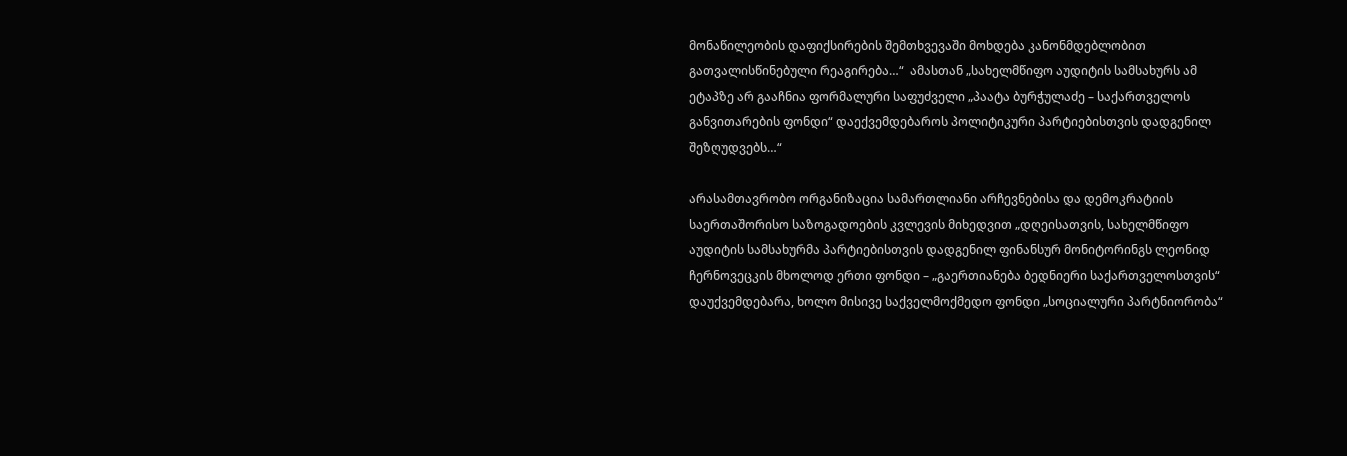მონაწილეობის დაფიქსირების შემთხვევაში მოხდება კანონმდებლობით გათვალისწინებული რეაგირება…“  ამასთან „სახელმწიფო აუდიტის სამსახურს ამ ეტაპზე არ გააჩნია ფორმალური საფუძველი „პაატა ბურჭულაძე – საქართველოს განვითარების ფონდი“ დაექვემდებაროს პოლიტიკური პარტიებისთვის დადგენილ შეზღუდვებს…“

არასამთავრობო ორგანიზაცია სამართლიანი არჩევნებისა და დემოკრატიის საერთაშორისო საზოგადოების კვლევის მიხედვით „დღეისათვის, სახელმწიფო აუდიტის სამსახურმა პარტიებისთვის დადგენილ ფინანსურ მონიტორინგს ლეონიდ ჩერნოვეცკის მხოლოდ ერთი ფონდი – „გაერთიანება ბედნიერი საქართველოსთვის“ დაუქვემდებარა, ხოლო მისივე საქველმოქმედო ფონდი „სოციალური პარტნიორობა“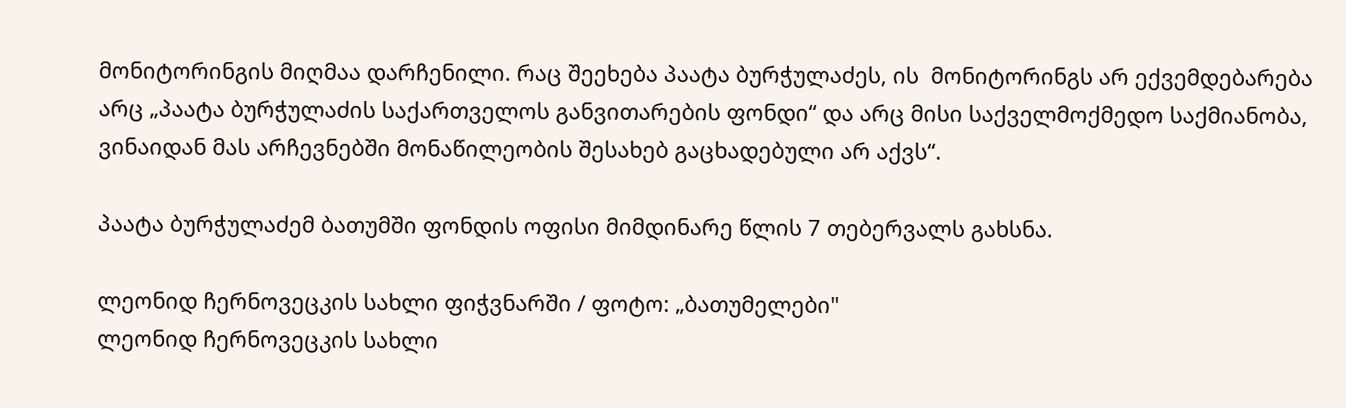მონიტორინგის მიღმაა დარჩენილი. რაც შეეხება პაატა ბურჭულაძეს, ის  მონიტორინგს არ ექვემდებარება არც „პაატა ბურჭულაძის საქართველოს განვითარების ფონდი“ და არც მისი საქველმოქმედო საქმიანობა, ვინაიდან მას არჩევნებში მონაწილეობის შესახებ გაცხადებული არ აქვს“.

პაატა ბურჭულაძემ ბათუმში ფონდის ოფისი მიმდინარე წლის 7 თებერვალს გახსნა.

ლეონიდ ჩერნოვეცკის სახლი ფიჭვნარში / ფოტო: „ბათუმელები"
ლეონიდ ჩერნოვეცკის სახლი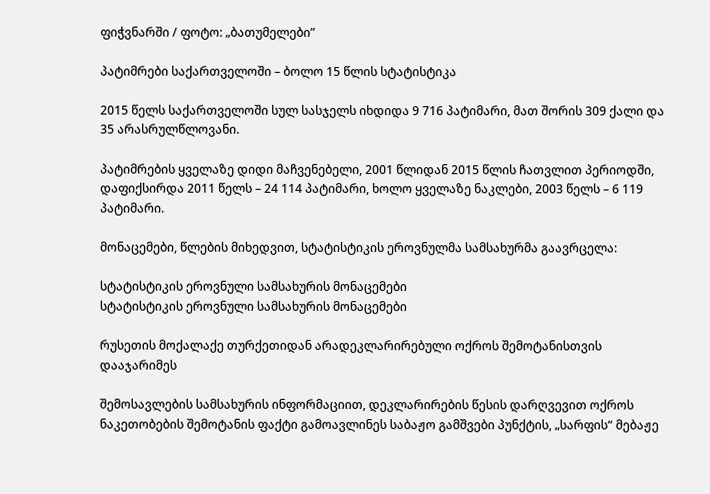ფიჭვნარში / ფოტო: „ბათუმელები”

პატიმრები საქართველოში – ბოლო 15 წლის სტატისტიკა

2015 წელს საქართველოში სულ სასჯელს იხდიდა 9 716 პატიმარი, მათ შორის 309 ქალი და 35 არასრულწლოვანი.

პატიმრების ყველაზე დიდი მაჩვენებელი, 2001 წლიდან 2015 წლის ჩათვლით პერიოდში, დაფიქსირდა 2011 წელს – 24 114 პატიმარი, ხოლო ყველაზე ნაკლები, 2003 წელს – 6 119 პატიმარი.

მონაცემები, წლების მიხედვით, სტატისტიკის ეროვნულმა სამსახურმა გაავრცელა:

სტატისტიკის ეროვნული სამსახურის მონაცემები
სტატისტიკის ეროვნული სამსახურის მონაცემები

რუსეთის მოქალაქე თურქეთიდან არადეკლარირებული ოქროს შემოტანისთვის დააჯარიმეს

შემოსავლების სამსახურის ინფორმაციით, დეკლარირების წესის დარღვევით ოქროს ნაკეთობების შემოტანის ფაქტი გამოავლინეს საბაჟო გამშვები პუნქტის, „სარფის“ მებაჟე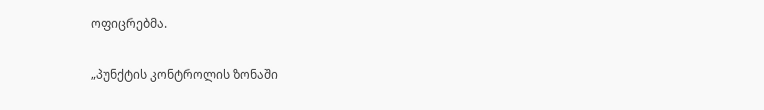ოფიცრებმა.

„პუნქტის კონტროლის ზონაში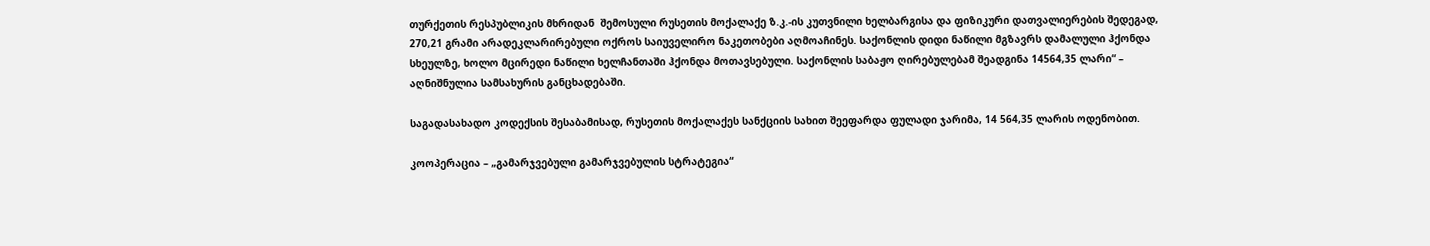თურქეთის რესპუბლიკის მხრიდან  შემოსული რუსეთის მოქალაქე ზ.კ.-ის კუთვნილი ხელბარგისა და ფიზიკური დათვალიერების შედეგად, 270,21 გრამი არადეკლარირებული ოქროს საიუველირო ნაკეთობები აღმოაჩინეს. საქონლის დიდი ნაწილი მგზავრს დამალული ჰქონდა სხეულზე, ხოლო მცირედი ნაწილი ხელჩანთაში ჰქონდა მოთავსებული. საქონლის საბაჟო ღირებულებამ შეადგინა 14564,35 ლარი“ – აღნიშნულია სამსახურის განცხადებაში.

საგადასახადო კოდექსის შესაბამისად, რუსეთის მოქალაქეს სანქციის სახით შეეფარდა ფულადი ჯარიმა, 14 564,35 ლარის ოდენობით.

კოოპერაცია – „გამარჯვებული გამარჯვებულის სტრატეგია“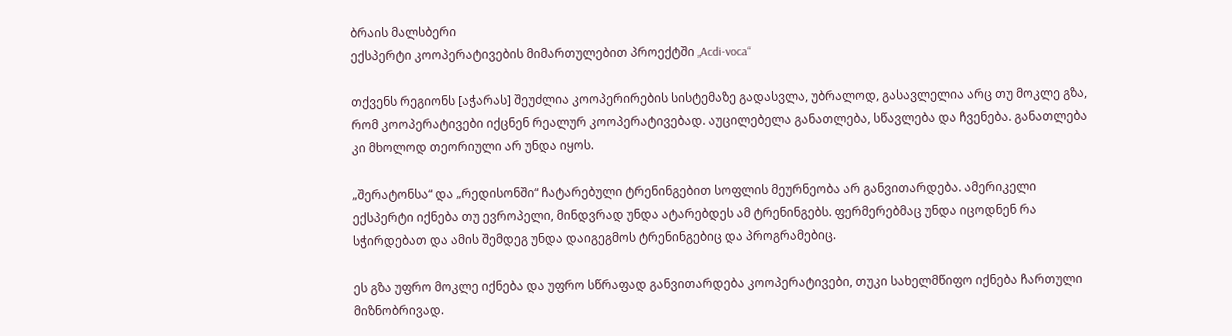ბრაის მალსბერი
ექსპერტი კოოპერატივების მიმართულებით პროექტში „Acdi-voca“

თქვენს რეგიონს [აჭარას] შეუძლია კოოპერირების სისტემაზე გადასვლა, უბრალოდ, გასავლელია არც თუ მოკლე გზა, რომ კოოპერატივები იქცნენ რეალურ კოოპერატივებად. აუცილებელა განათლება, სწავლება და ჩვენება. განათლება კი მხოლოდ თეორიული არ უნდა იყოს.

„შერატონსა“ და „რედისონში“ ჩატარებული ტრენინგებით სოფლის მეურნეობა არ განვითარდება. ამერიკელი ექსპერტი იქნება თუ ევროპელი, მინდვრად უნდა ატარებდეს ამ ტრენინგებს. ფერმერებმაც უნდა იცოდნენ რა სჭირდებათ და ამის შემდეგ უნდა დაიგეგმოს ტრენინგებიც და პროგრამებიც.

ეს გზა უფრო მოკლე იქნება და უფრო სწრაფად განვითარდება კოოპერატივები, თუკი სახელმწიფო იქნება ჩართული მიზნობრივად.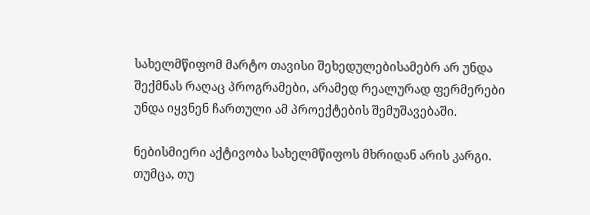სახელმწიფომ მარტო თავისი შეხედულებისამებრ არ უნდა შექმნას რაღაც პროგრამები, არამედ რეალურად ფერმერები უნდა იყვნენ ჩართული ამ პროექტების შემუშავებაში.

ნებისმიერი აქტივობა სახელმწიფოს მხრიდან არის კარგი. თუმცა, თუ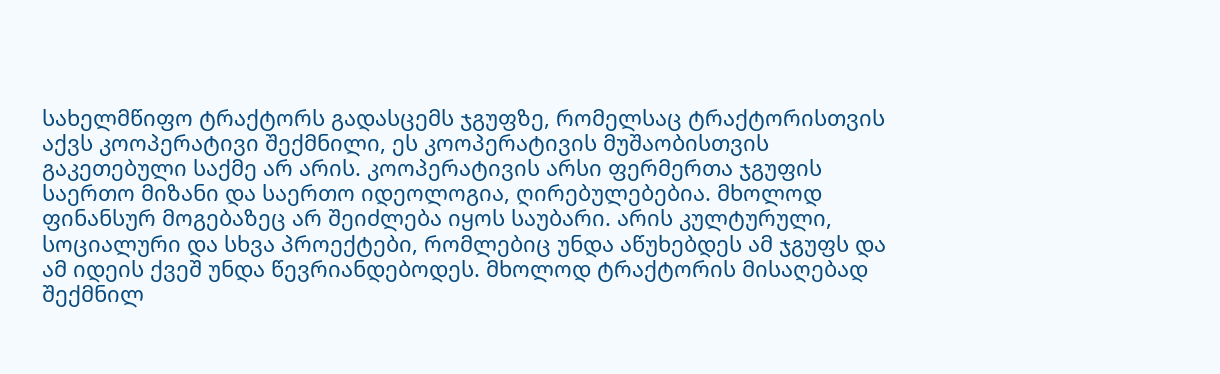სახელმწიფო ტრაქტორს გადასცემს ჯგუფზე, რომელსაც ტრაქტორისთვის აქვს კოოპერატივი შექმნილი, ეს კოოპერატივის მუშაობისთვის გაკეთებული საქმე არ არის. კოოპერატივის არსი ფერმერთა ჯგუფის საერთო მიზანი და საერთო იდეოლოგია, ღირებულებებია. მხოლოდ ფინანსურ მოგებაზეც არ შეიძლება იყოს საუბარი. არის კულტურული, სოციალური და სხვა პროექტები, რომლებიც უნდა აწუხებდეს ამ ჯგუფს და ამ იდეის ქვეშ უნდა წევრიანდებოდეს. მხოლოდ ტრაქტორის მისაღებად შექმნილ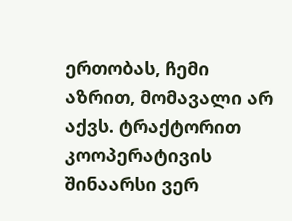ერთობას, ჩემი აზრით, მომავალი არ აქვს. ტრაქტორით კოოპერატივის შინაარსი ვერ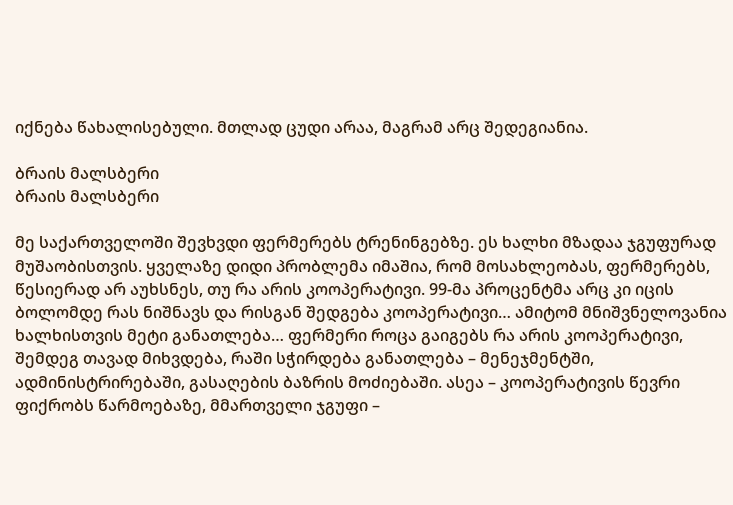იქნება წახალისებული. მთლად ცუდი არაა, მაგრამ არც შედეგიანია.

ბრაის მალსბერი
ბრაის მალსბერი

მე საქართველოში შევხვდი ფერმერებს ტრენინგებზე. ეს ხალხი მზადაა ჯგუფურად მუშაობისთვის. ყველაზე დიდი პრობლემა იმაშია, რომ მოსახლეობას, ფერმერებს, წესიერად არ აუხსნეს, თუ რა არის კოოპერატივი. 99-მა პროცენტმა არც კი იცის ბოლომდე რას ნიშნავს და რისგან შედგება კოოპერატივი… ამიტომ მნიშვნელოვანია ხალხისთვის მეტი განათლება… ფერმერი როცა გაიგებს რა არის კოოპერატივი, შემდეგ თავად მიხვდება, რაში სჭირდება განათლება – მენეჯმენტში, ადმინისტრირებაში, გასაღების ბაზრის მოძიებაში. ასეა – კოოპერატივის წევრი ფიქრობს წარმოებაზე, მმართველი ჯგუფი –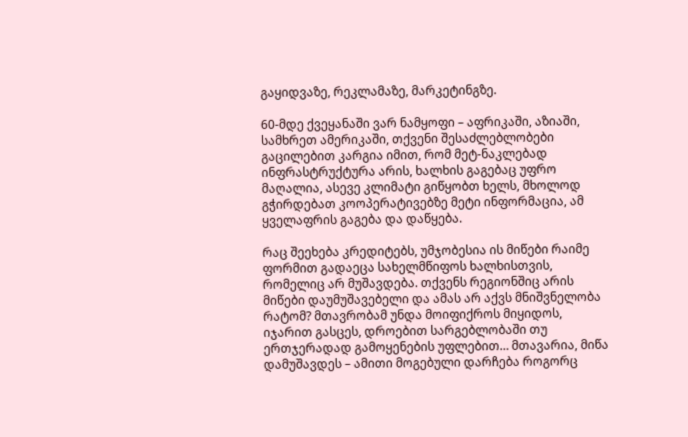გაყიდვაზე, რეკლამაზე, მარკეტინგზე.

60-მდე ქვეყანაში ვარ ნამყოფი – აფრიკაში, აზიაში, სამხრეთ ამერიკაში, თქვენი შესაძლებლობები გაცილებით კარგია იმით, რომ მეტ-ნაკლებად ინფრასტრუქტურა არის, ხალხის გაგებაც უფრო მაღალია, ასევე კლიმატი გიწყობთ ხელს, მხოლოდ გჭირდებათ კოოპერატივებზე მეტი ინფორმაცია, ამ ყველაფრის გაგება და დაწყება.

რაც შეეხება კრედიტებს, უმჯობესია ის მიწები რაიმე ფორმით გადაეცა სახელმწიფოს ხალხისთვის, რომელიც არ მუშავდება. თქვენს რეგიონშიც არის მიწები დაუმუშავებელი და ამას არ აქვს მნიშვნელობა რატომ? მთავრობამ უნდა მოიფიქროს მიყიდოს, იჯარით გასცეს, დროებით სარგებლობაში თუ ერთჯერადად გამოყენების უფლებით… მთავარია, მიწა დამუშავდეს – ამითი მოგებული დარჩება როგორც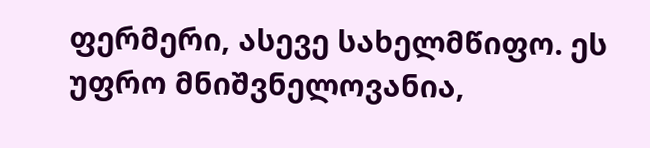ფერმერი, ასევე სახელმწიფო. ეს უფრო მნიშვნელოვანია,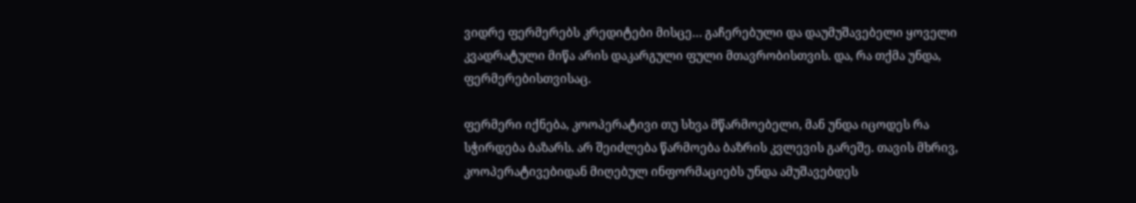ვიდრე ფერმერებს კრედიტები მისცე… გაჩერებული და დაუმუშავებელი ყოველი კვადრატული მიწა არის დაკარგული ფული მთავრობისთვის. და, რა თქმა უნდა, ფერმერებისთვისაც.

ფერმერი იქნება, კოოპერატივი თუ სხვა მწარმოებელი, მან უნდა იცოდეს რა სჭირდება ბაზარს. არ შეიძლება წარმოება ბაზრის კვლევის გარეშე. თავის მხრივ, კოოპერატივებიდან მიღებულ ინფორმაციებს უნდა ამუშავებდეს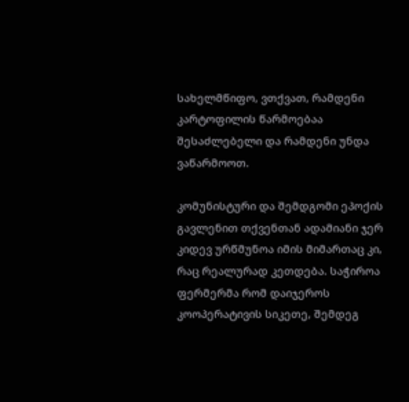სახელმწიფო, ვთქვათ, რამდენი კარტოფილის წარმოებაა შესაძლებელი და რამდენი უნდა ვაწარმოოთ.

კომუნისტური და შემდგომი ეპოქის გავლენით თქვენთან ადამიანი ჯერ კიდევ ურწმუნოა იმის მიმართაც კი, რაც რეალურად კეთდება. საჭიროა ფერმერმა რომ დაიჯეროს კოოპერატივის სიკეთე, შემდეგ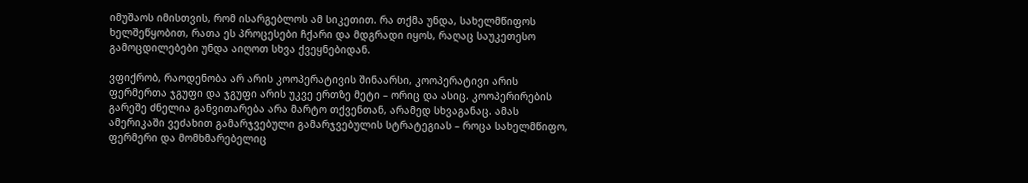იმუშაოს იმისთვის, რომ ისარგებლოს ამ სიკეთით. რა თქმა უნდა, სახელმწიფოს ხელშეწყობით, რათა ეს პროცესები ჩქარი და მდგრადი იყოს, რაღაც საუკეთესო გამოცდილებები უნდა აიღოთ სხვა ქვეყნებიდან.

ვფიქრობ, რაოდენობა არ არის კოოპერატივის შინაარსი, კოოპერატივი არის ფერმერთა ჯგუფი და ჯგუფი არის უკვე ერთზე მეტი – ორიც და ასიც. კოოპერირების გარეშე ძნელია განვითარება არა მარტო თქვენთან, არამედ სხვაგანაც. ამას ამერიკაში ვეძახით გამარჯვებული გამარჯვებულის სტრატეგიას – როცა სახელმწიფო, ფერმერი და მომხმარებელიც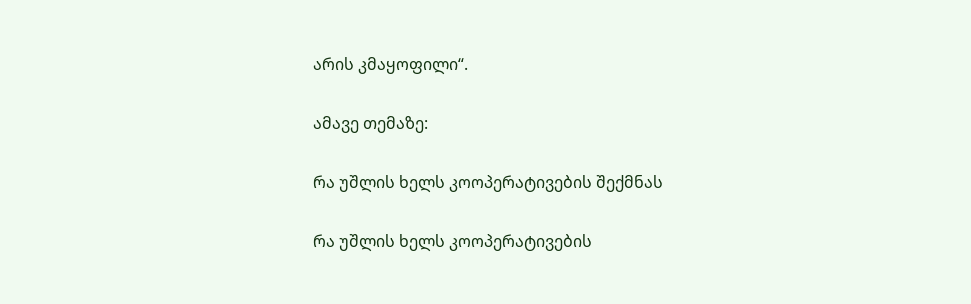არის კმაყოფილი“.

ამავე თემაზე:

რა უშლის ხელს კოოპერატივების შექმნას

რა უშლის ხელს კოოპერატივების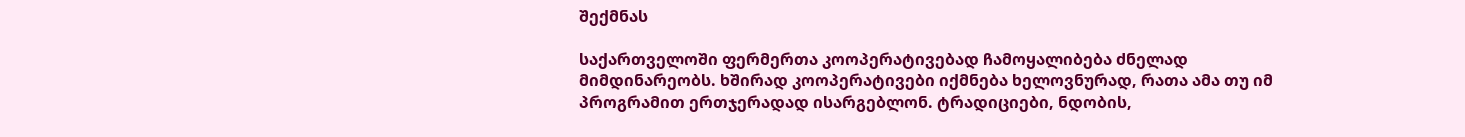შექმნას

საქართველოში ფერმერთა კოოპერატივებად ჩამოყალიბება ძნელად მიმდინარეობს. ხშირად კოოპერატივები იქმნება ხელოვნურად, რათა ამა თუ იმ პროგრამით ერთჯერადად ისარგებლონ. ტრადიციები, ნდობის,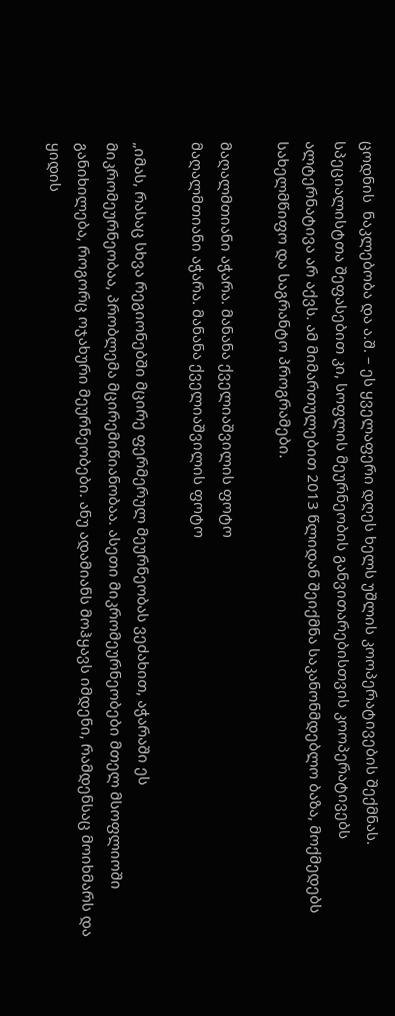ცოდნის  ნაკლებობა და ა.შ. – ეს ყველაფერი დღეს ხელს უშლის კოოპერატივების შექმნას. სპეციალისტთა შეფასებით კი, სოფლის მეურნეობის განვითარებისთვის კოოპერატივებს ალტერნატივა არ აქვს. ამ მიმართულებით 2013 წლიდან შეიქმნა საკანონმდებლო ბაზა, მოქმედებს სახელმწიფო და საგრანტო პროგრამები.

მაღალმთიანი აჭარა. მანანა ქველიაშვილის ფოტო
მაღალმთიანი აჭარა. მანანა ქველიაშვილის ფოტო

„იმას, რასაც სხვა რეგიონებში მცირე ფერმერულ მეურნეობას ვეძახით, აჭარაში ეს მიკრომეურნეობაა, პრობლემა მცირემიწიანობაა. ასეთი მიკრომეურნეობები მთელ მსოფლიოში განიხილება, როგორც ოჯახური მეურნეობები. ანუ ადამიანს მოჰყავს იმდენი, რამდენსაც მოიხმარს და ყიდის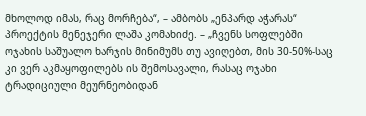მხოლოდ იმას, რაც მორჩება“, – ამბობს „ენპარდ აჭარას“ პროექტის მენეჯერი ლაშა კომახიძე. – „ჩვენს სოფლებში ოჯახის საშუალო ხარჯის მინიმუმს თუ ავიღებთ, მის 30-50%-საც კი ვერ აკმაყოფილებს ის შემოსავალი, რასაც ოჯახი ტრადიციული მეურნეობიდან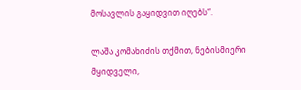მოსავლის გაყიდვით იღებს“.

ლაშა კომახიძის თქმით, ნებისმიერი მყიდველი,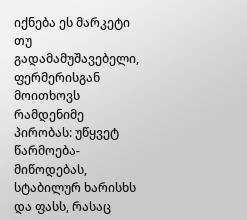იქნება ეს მარკეტი თუ გადამამუშავებელი, ფერმერისგან მოითხოვს რამდენიმე პირობას: უწყვეტ წარმოება-მიწოდებას, სტაბილურ ხარისხს და ფასს, რასაც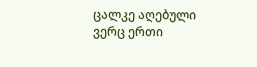ცალკე აღებული ვერც ერთი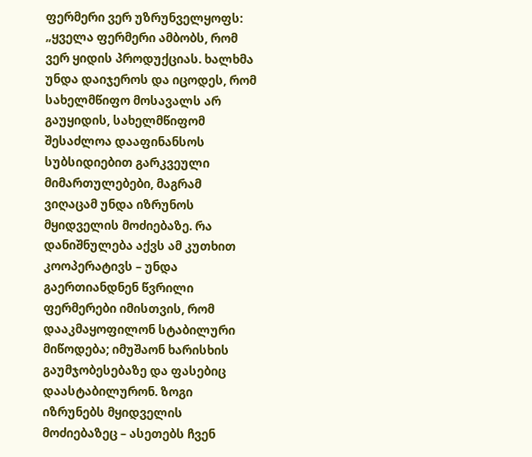ფერმერი ვერ უზრუნველყოფს: „ყველა ფერმერი ამბობს, რომ ვერ ყიდის პროდუქციას. ხალხმა უნდა დაიჯეროს და იცოდეს, რომ სახელმწიფო მოსავალს არ გაუყიდის, სახელმწიფომ შესაძლოა დააფინანსოს სუბსიდიებით გარკვეული მიმართულებები, მაგრამ ვიღაცამ უნდა იზრუნოს მყიდველის მოძიებაზე. რა დანიშნულება აქვს ამ კუთხით კოოპერატივს – უნდა გაერთიანდნენ წვრილი ფერმერები იმისთვის, რომ დააკმაყოფილონ სტაბილური მიწოდება; იმუშაონ ხარისხის გაუმჯობესებაზე და ფასებიც დაასტაბილურონ. ზოგი იზრუნებს მყიდველის მოძიებაზეც – ასეთებს ჩვენ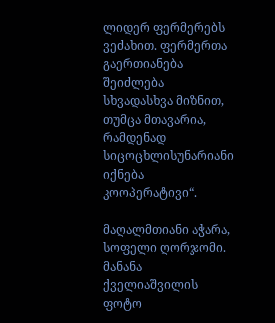ლიდერ ფერმერებს ვეძახით. ფერმერთა გაერთიანება შეიძლება სხვადასხვა მიზნით, თუმცა მთავარია, რამდენად სიცოცხლისუნარიანი იქნება კოოპერატივი“.

მაღალმთიანი აჭარა, სოფელი ღორჯომი. მანანა ქველიაშვილის ფოტო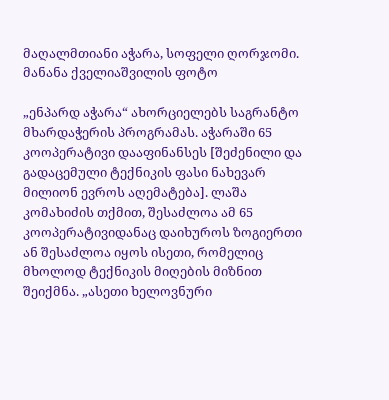მაღალმთიანი აჭარა, სოფელი ღორჯომი. მანანა ქველიაშვილის ფოტო

„ენპარდ აჭარა“ ახორციელებს საგრანტო მხარდაჭერის პროგრამას. აჭარაში 65 კოოპერატივი დააფინანსეს [შეძენილი და გადაცემული ტექნიკის ფასი ნახევარ მილიონ ევროს აღემატება]. ლაშა კომახიძის თქმით, შესაძლოა ამ 65 კოოპერატივიდანაც დაიხუროს ზოგიერთი ან შესაძლოა იყოს ისეთი, რომელიც მხოლოდ ტექნიკის მიღების მიზნით შეიქმნა. „ასეთი ხელოვნური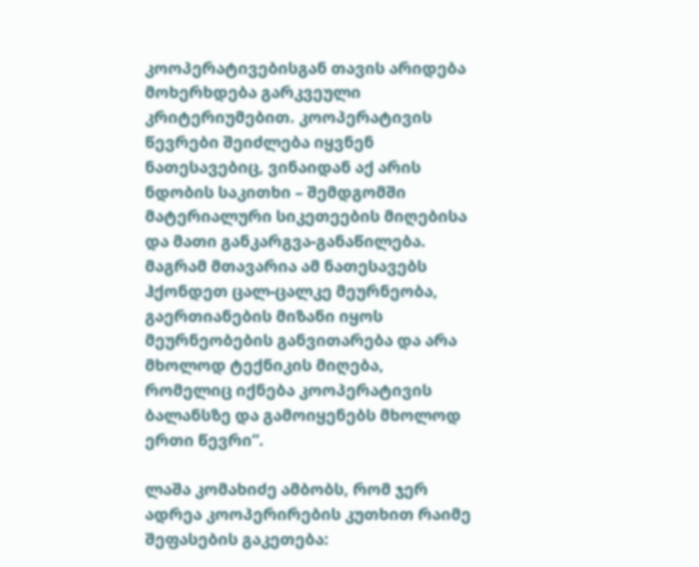კოოპერატივებისგან თავის არიდება მოხერხდება გარკვეული კრიტერიუმებით. კოოპერატივის წევრები შეიძლება იყვნენ ნათესავებიც, ვინაიდან აქ არის ნდობის საკითხი – შემდგომში მატერიალური სიკეთეების მიღებისა და მათი განკარგვა-განაწილება. მაგრამ მთავარია ამ ნათესავებს ჰქონდეთ ცალ-ცალკე მეურნეობა, გაერთიანების მიზანი იყოს მეურნეობების განვითარება და არა მხოლოდ ტექნიკის მიღება, რომელიც იქნება კოოპერატივის ბალანსზე და გამოიყენებს მხოლოდ ერთი წევრი“.

ლაშა კომახიძე ამბობს, რომ ჯერ ადრეა კოოპერირების კუთხით რაიმე შეფასების გაკეთება: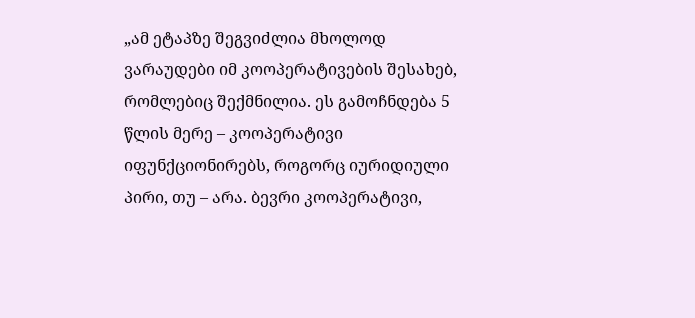„ამ ეტაპზე შეგვიძლია მხოლოდ ვარაუდები იმ კოოპერატივების შესახებ, რომლებიც შექმნილია. ეს გამოჩნდება 5 წლის მერე – კოოპერატივი იფუნქციონირებს, როგორც იურიდიული პირი, თუ – არა. ბევრი კოოპერატივი,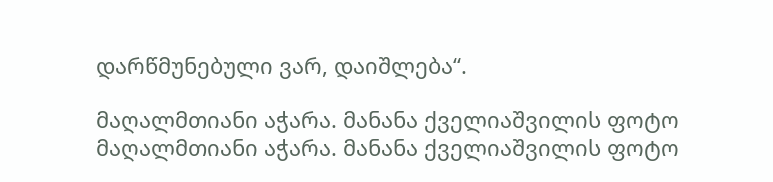დარწმუნებული ვარ, დაიშლება“.

მაღალმთიანი აჭარა. მანანა ქველიაშვილის ფოტო
მაღალმთიანი აჭარა. მანანა ქველიაშვილის ფოტო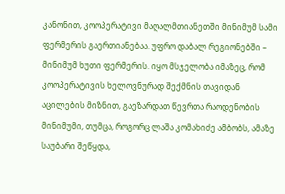კანონით, კოოპერატივი მაღალმთიანეთში მინიმუმ სამი ფერმერის გაერთიანებაა. უფრო დაბალ რეგიონებში – მინიმუმ ხუთი ფერმერის. იყო მსჯელობა იმაზეც, რომ კოოპერატივის ხელოვნურად შექმნის თავიდან აცილების მიზნით, გაეზარდათ წევრთა რაოდენობის მინიმუმი, თუმცა, როგორც ლაშა კომახიძე ამბობს, ამაზე საუბარი შეწყდა,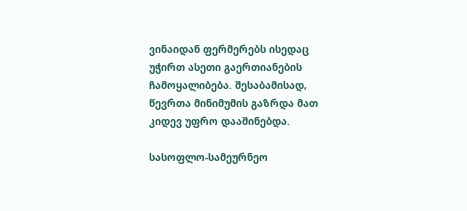ვინაიდან ფერმერებს ისედაც უჭირთ ასეთი გაერთიანების ჩამოყალიბება. შესაბამისად, წევრთა მინიმუმის გაზრდა მათ კიდევ უფრო დააშინებდა.

სასოფლო-სამეურნეო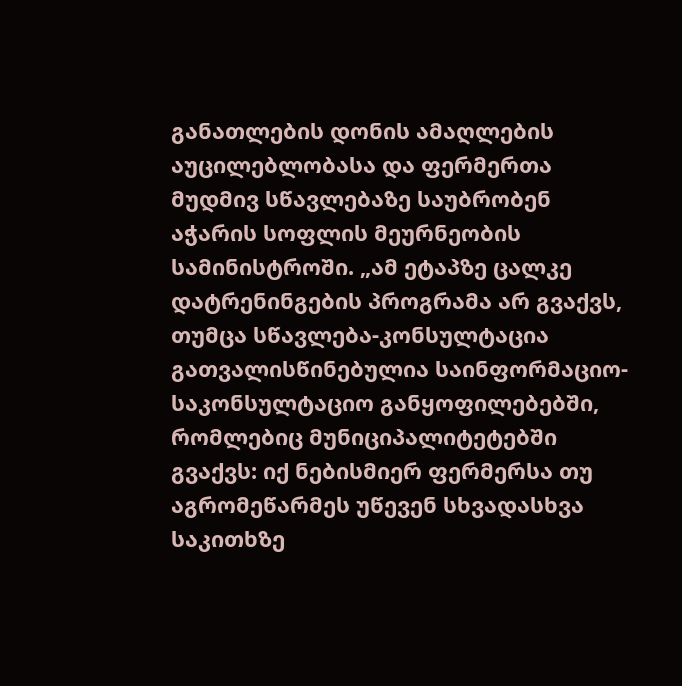განათლების დონის ამაღლების აუცილებლობასა და ფერმერთა მუდმივ სწავლებაზე საუბრობენ აჭარის სოფლის მეურნეობის სამინისტროში. „ამ ეტაპზე ცალკე დატრენინგების პროგრამა არ გვაქვს, თუმცა სწავლება-კონსულტაცია გათვალისწინებულია საინფორმაციო-საკონსულტაციო განყოფილებებში, რომლებიც მუნიციპალიტეტებში გვაქვს: იქ ნებისმიერ ფერმერსა თუ აგრომეწარმეს უწევენ სხვადასხვა საკითხზე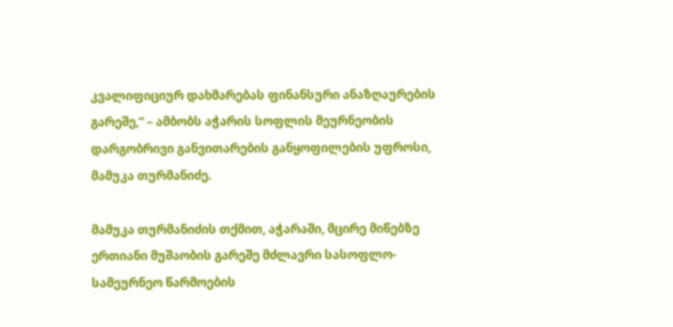კვალიფიციურ დახმარებას ფინანსური ანაზღაურების გარეშე,“ – ამბობს აჭარის სოფლის მეურნეობის დარგობრივი განვითარების განყოფილების უფროსი, მამუკა თურმანიძე.

მამუკა თურმანიძის თქმით, აჭარაში, მცირე მიწებზე ერთიანი მუშაობის გარეშე მძლავრი სასოფლო-სამეურნეო წარმოების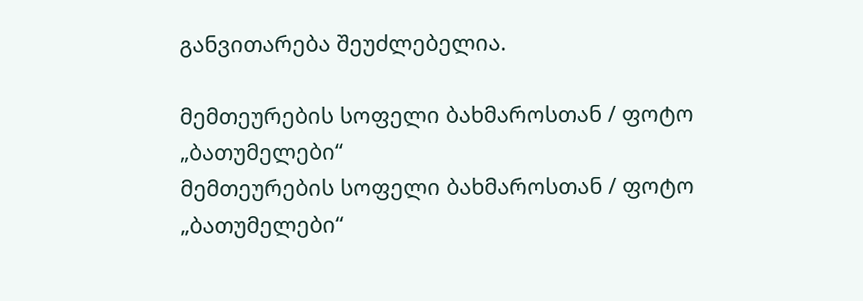განვითარება შეუძლებელია.

მემთეურების სოფელი ბახმაროსთან / ფოტო „ბათუმელები“
მემთეურების სოფელი ბახმაროსთან / ფოტო „ბათუმელები“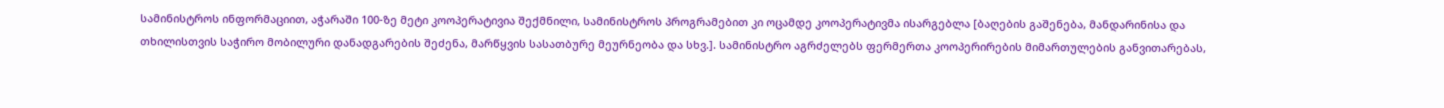სამინისტროს ინფორმაციით, აჭარაში 100-ზე მეტი კოოპერატივია შექმნილი, სამინისტროს პროგრამებით კი ოცამდე კოოპერატივმა ისარგებლა [ბაღების გაშენება, მანდარინისა და თხილისთვის საჭირო მობილური დანადგარების შეძენა, მარწყვის სასათბურე მეურნეობა და სხვ.]. სამინისტრო აგრძელებს ფერმერთა კოოპერირების მიმართულების განვითარებას,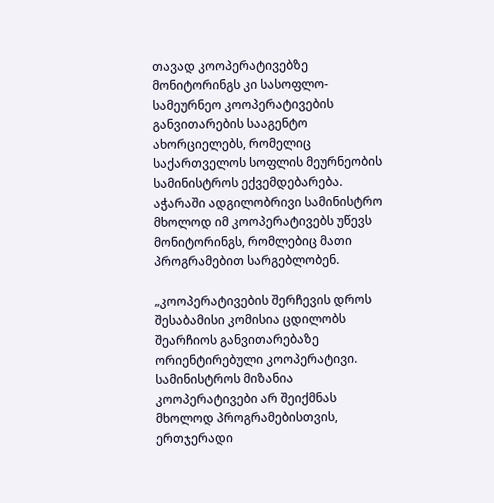თავად კოოპერატივებზე მონიტორინგს კი სასოფლო-სამეურნეო კოოპერატივების განვითარების სააგენტო ახორციელებს, რომელიც საქართველოს სოფლის მეურნეობის სამინისტროს ექვემდებარება. აჭარაში ადგილობრივი სამინისტრო მხოლოდ იმ კოოპერატივებს უწევს მონიტორინგს, რომლებიც მათი პროგრამებით სარგებლობენ.

„კოოპერატივების შერჩევის დროს შესაბამისი კომისია ცდილობს შეარჩიოს განვითარებაზე ორიენტირებული კოოპერატივი. სამინისტროს მიზანია კოოპერატივები არ შეიქმნას მხოლოდ პროგრამებისთვის, ერთჯერადი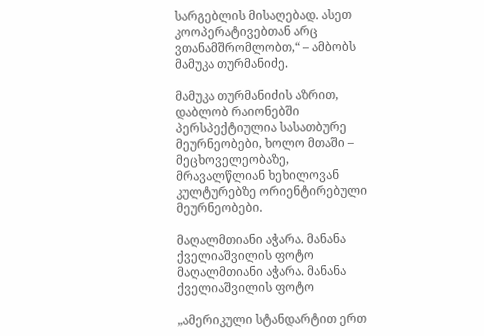სარგებლის მისაღებად. ასეთ კოოპერატივებთან არც ვთანამშრომლობთ,“ – ამბობს მამუკა თურმანიძე.

მამუკა თურმანიძის აზრით, დაბლობ რაიონებში პერსპექტიულია სასათბურე მეურნეობები, ხოლო მთაში – მეცხოველეობაზე, მრავალწლიან ხეხილოვან კულტურებზე ორიენტირებული მეურნეობები.

მაღალმთიანი აჭარა. მანანა ქველიაშვილის ფოტო
მაღალმთიანი აჭარა. მანანა ქველიაშვილის ფოტო

„ამერიკული სტანდარტით ერთ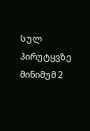სულ პირუტყვზე მინიმუმ 2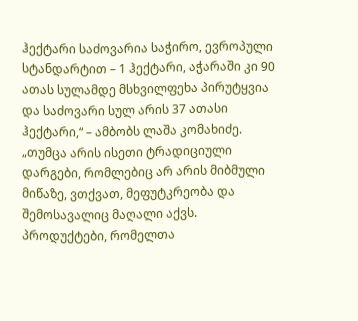ჰექტარი საძოვარია საჭირო, ევროპული სტანდარტით – 1 ჰექტარი, აჭარაში კი 90 ათას სულამდე მსხვილფეხა პირუტყვია და საძოვარი სულ არის 37 ათასი ჰექტარი,“ – ამბობს ლაშა კომახიძე. „თუმცა არის ისეთი ტრადიციული დარგები, რომლებიც არ არის მიბმული მიწაზე, ვთქვათ, მეფუტკრეობა და შემოსავალიც მაღალი აქვს. პროდუქტები, რომელთა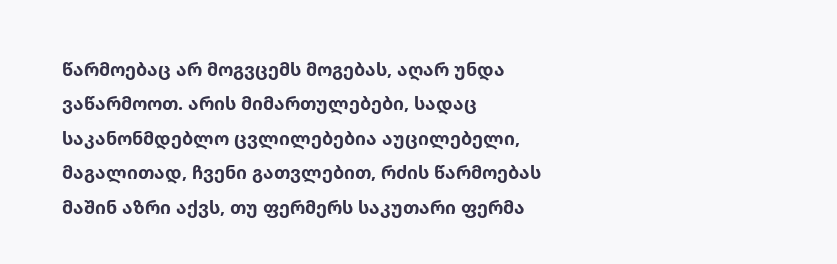წარმოებაც არ მოგვცემს მოგებას, აღარ უნდა ვაწარმოოთ. არის მიმართულებები, სადაც საკანონმდებლო ცვლილებებია აუცილებელი, მაგალითად, ჩვენი გათვლებით, რძის წარმოებას მაშინ აზრი აქვს, თუ ფერმერს საკუთარი ფერმა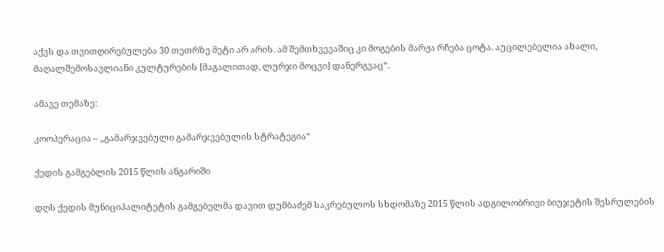აქვს და თვითღირებულება 30 თეთრზე მეტი არ არის. ამ შემთხვევაშიც კი მოგების მარჟა რჩება ცოტა. აუცილებელია ახალი, მაღალშემოსავლიანი კულტურების [მაგალითად, ლურჯი მოცვი] დანერგვაც“.

ამავე თემაზე:

კოოპერაცია – „გამარჯვებული გამარჯვებულის სტრატეგია“

ქედის გამგებლის 2015 წლის ანგარიში

დღს ქედის მუნიციპალიტეტის გამგებელმა დავით დუმბაძემ საკრებულოს სხდომაზე 2015 წლის ადგილობრივი ბიუჯეტის შესრულების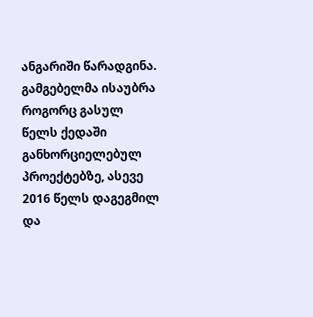ანგარიში წარადგინა. გამგებელმა ისაუბრა როგორც გასულ წელს ქედაში განხორციელებულ პროექტებზე, ასევე 2016 წელს დაგეგმილ და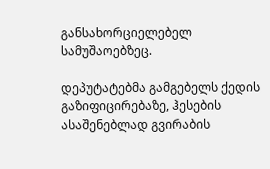განსახორციელებელ სამუშაოებზეც.

დეპუტატებმა გამგებელს ქედის გაზიფიცირებაზე, ჰესების ასაშენებლად გვირაბის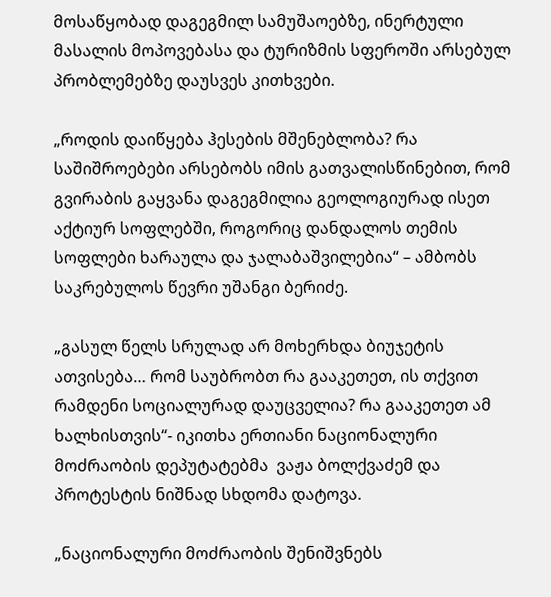მოსაწყობად დაგეგმილ სამუშაოებზე, ინერტული მასალის მოპოვებასა და ტურიზმის სფეროში არსებულ პრობლემებზე დაუსვეს კითხვები.

„როდის დაიწყება ჰესების მშენებლობა? რა საშიშროებები არსებობს იმის გათვალისწინებით, რომ გვირაბის გაყვანა დაგეგმილია გეოლოგიურად ისეთ აქტიურ სოფლებში, როგორიც დანდალოს თემის სოფლები ხარაულა და ჯალაბაშვილებია“ – ამბობს საკრებულოს წევრი უშანგი ბერიძე.

„გასულ წელს სრულად არ მოხერხდა ბიუჯეტის ათვისება… რომ საუბრობთ რა გააკეთეთ, ის თქვით რამდენი სოციალურად დაუცველია? რა გააკეთეთ ამ ხალხისთვის“- იკითხა ერთიანი ნაციონალური მოძრაობის დეპუტატებმა  ვაჟა ბოლქვაძემ და პროტესტის ნიშნად სხდომა დატოვა.

„ნაციონალური მოძრაობის შენიშვნებს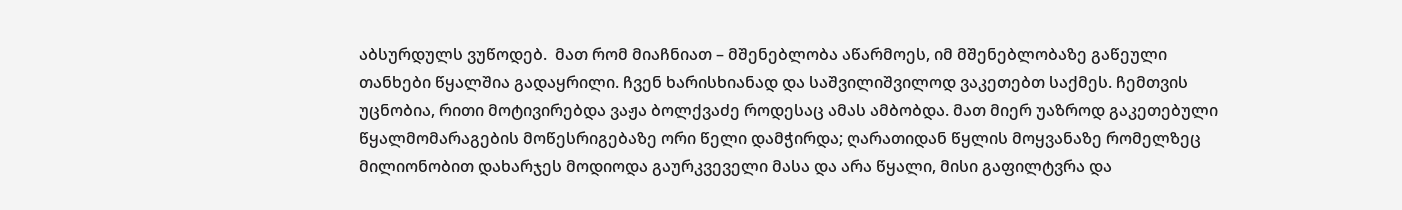აბსურდულს ვუწოდებ.  მათ რომ მიაჩნიათ – მშენებლობა აწარმოეს, იმ მშენებლობაზე გაწეული თანხები წყალშია გადაყრილი. ჩვენ ხარისხიანად და საშვილიშვილოდ ვაკეთებთ საქმეს. ჩემთვის უცნობია, რითი მოტივირებდა ვაჟა ბოლქვაძე როდესაც ამას ამბობდა. მათ მიერ უაზროდ გაკეთებული წყალმომარაგების მოწესრიგებაზე ორი წელი დამჭირდა; ღარათიდან წყლის მოყვანაზე რომელზეც მილიონობით დახარჯეს მოდიოდა გაურკვეველი მასა და არა წყალი, მისი გაფილტვრა და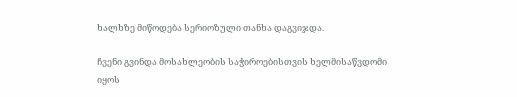ხალხზე მიწოდება სერიოზული თანხა დაგვიჯდა.

ჩვენი გვინდა მოსახლეობის საჭიროებისთვის ხელმისაწვდომი იყოს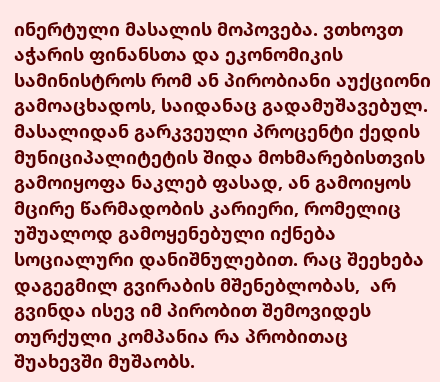ინერტული მასალის მოპოვება. ვთხოვთ აჭარის ფინანსთა და ეკონომიკის სამინისტროს რომ ან პირობიანი აუქციონი გამოაცხადოს, საიდანაც გადამუშავებულ. მასალიდან გარკვეული პროცენტი ქედის მუნიციპალიტეტის შიდა მოხმარებისთვის გამოიყოფა ნაკლებ ფასად, ან გამოიყოს მცირე წარმადობის კარიერი, რომელიც უშუალოდ გამოყენებული იქნება სოციალური დანიშნულებით. რაც შეეხება დაგეგმილ გვირაბის მშენებლობას,  არ გვინდა ისევ იმ პირობით შემოვიდეს თურქული კომპანია რა პრობითაც შუახევში მუშაობს.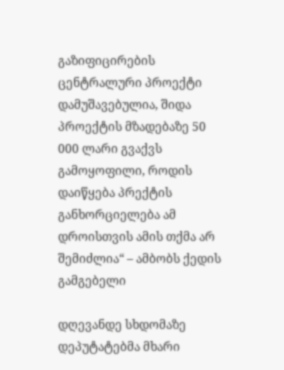გაზიფიცირების ცენტრალური პროექტი დამუშავებულია, შიდა პროექტის მზადებაზე 50 000 ლარი გვაქვს გამოყოფილი, როდის დაიწყება პრექტის განხორციელება ამ დროისთვის ამის თქმა არ შემიძლია“ – ამბობს ქედის გამგებელი

დღევანდე სხდომაზე დეპუტატებმა მხარი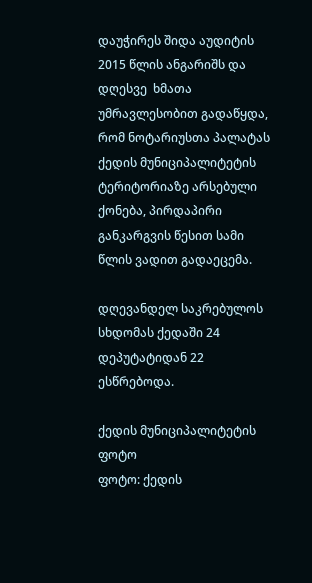დაუჭირეს შიდა აუდიტის 2015 წლის ანგარიშს და დღესვე  ხმათა უმრავლესობით გადაწყდა, რომ ნოტარიუსთა პალატას ქედის მუნიციპალიტეტის ტერიტორიაზე არსებული ქონება, პირდაპირი განკარგვის წესით სამი წლის ვადით გადაეცემა.

დღევანდელ საკრებულოს სხდომას ქედაში 24 დეპუტატიდან 22 ესწრებოდა.

ქედის მუნიციპალიტეტის ფოტო
ფოტო: ქედის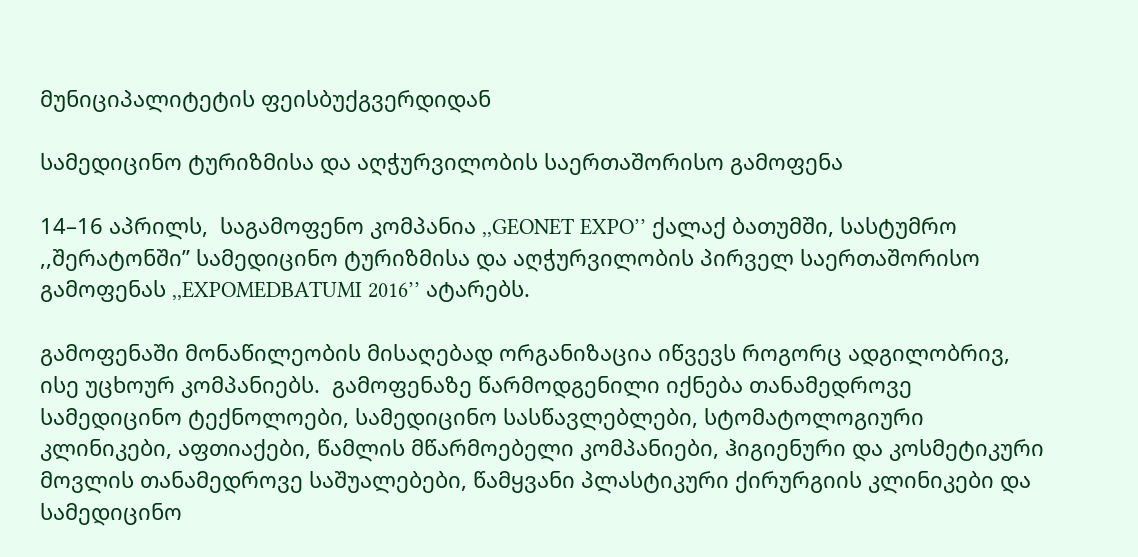მუნიციპალიტეტის ფეისბუქგვერდიდან

სამედიცინო ტურიზმისა და აღჭურვილობის საერთაშორისო გამოფენა

14–16 აპრილს,  საგამოფენო კომპანია ,,GEONET EXPO’’ ქალაქ ბათუმში, სასტუმრო ,,შერატონში’’ სამედიცინო ტურიზმისა და აღჭურვილობის პირველ საერთაშორისო გამოფენას ,,EXPOMEDBATUMI 2016’’ ატარებს.

გამოფენაში მონაწილეობის მისაღებად ორგანიზაცია იწვევს როგორც ადგილობრივ, ისე უცხოურ კომპანიებს.  გამოფენაზე წარმოდგენილი იქნება თანამედროვე სამედიცინო ტექნოლოები, სამედიცინო სასწავლებლები, სტომატოლოგიური კლინიკები, აფთიაქები, წამლის მწარმოებელი კომპანიები, ჰიგიენური და კოსმეტიკური მოვლის თანამედროვე საშუალებები, წამყვანი პლასტიკური ქირურგიის კლინიკები და სამედიცინო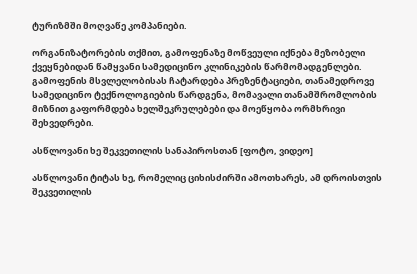ტურიზმში მოღვაწე კომპანიები.

ორგანიზატორების თქმით, გამოფენაზე მოწვეული იქნება მეზობელი ქვეყნებიდან წამყვანი სამედიცინო კლინიკების წარმომადგენლები. გამოფენის მსვლელობისას ჩატარდება პრეზენტაციები, თანამედროვე სამედიცინო ტექნოლოგიების წარდგენა, მომავალი თანამშრომლობის მიზნით გაფორმდება ხელშეკრულებები და მოეწყობა ორმხრივი შეხვედრები.

ასწლოვანი ხე შეკვეთილის სანაპიროსთან [ფოტო, ვიდეო]

ასწლოვანი ტიტას ხე, რომელიც ციხისძირში ამოთხარეს, ამ დროისთვის შეკვეთილის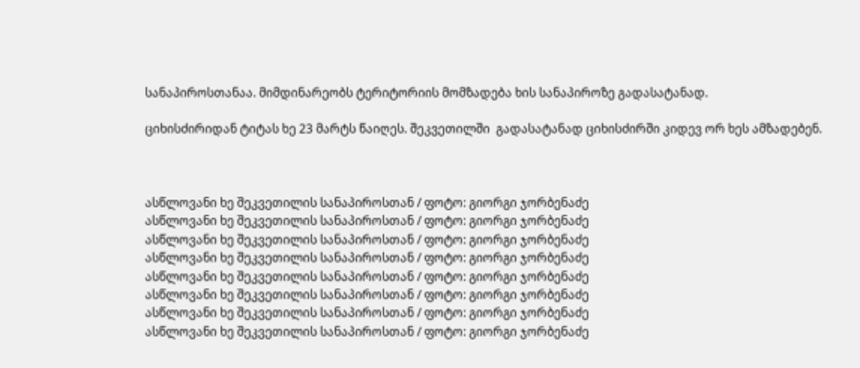სანაპიროსთანაა. მიმდინარეობს ტერიტორიის მომზადება ხის სანაპიროზე გადასატანად.

ციხისძირიდან ტიტას ხე 23 მარტს წაიღეს. შეკვეთილში  გადასატანად ციხისძირში კიდევ ორ ხეს ამზადებენ.



ასწლოვანი ხე შეკვეთილის სანაპიროსთან / ფოტო: გიორგი ჯორბენაძე
ასწლოვანი ხე შეკვეთილის სანაპიროსთან / ფოტო: გიორგი ჯორბენაძე
ასწლოვანი ხე შეკვეთილის სანაპიროსთან / ფოტო: გიორგი ჯორბენაძე
ასწლოვანი ხე შეკვეთილის სანაპიროსთან / ფოტო: გიორგი ჯორბენაძე
ასწლოვანი ხე შეკვეთილის სანაპიროსთან / ფოტო: გიორგი ჯორბენაძე
ასწლოვანი ხე შეკვეთილის სანაპიროსთან / ფოტო: გიორგი ჯორბენაძე
ასწლოვანი ხე შეკვეთილის სანაპიროსთან / ფოტო: გიორგი ჯორბენაძე
ასწლოვანი ხე შეკვეთილის სანაპიროსთან / ფოტო: გიორგი ჯორბენაძე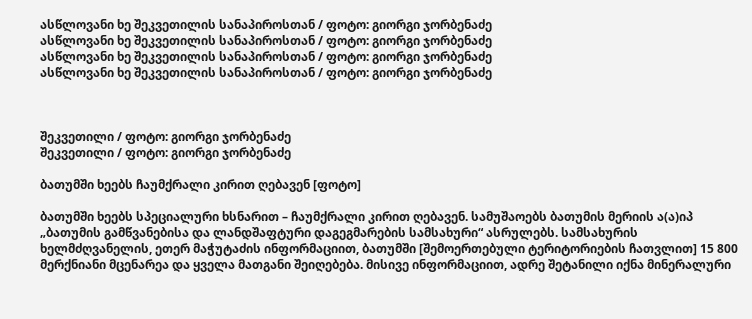ასწლოვანი ხე შეკვეთილის სანაპიროსთან / ფოტო: გიორგი ჯორბენაძე
ასწლოვანი ხე შეკვეთილის სანაპიროსთან / ფოტო: გიორგი ჯორბენაძე
ასწლოვანი ხე შეკვეთილის სანაპიროსთან / ფოტო: გიორგი ჯორბენაძე
ასწლოვანი ხე შეკვეთილის სანაპიროსთან / ფოტო: გიორგი ჯორბენაძე



შეკვეთილი / ფოტო: გიორგი ჯორბენაძე
შეკვეთილი / ფოტო: გიორგი ჯორბენაძე

ბათუმში ხეებს ჩაუმქრალი კირით ღებავენ [ფოტო]

ბათუმში ხეებს სპეციალური ხსნარით – ჩაუმქრალი კირით ღებავენ. სამუშაოებს ბათუმის მერიის ა(ა)იპ „ბათუმის გამწვანებისა და ლანდშაფტური დაგეგმარების სამსახური“ ასრულებს. სამსახურის ხელმძღვანელის, ეთერ მაჭუტაძის ინფორმაციით, ბათუმში [შემოერთებული ტერიტორიების ჩათვლით] 15 800 მერქნიანი მცენარეა და ყველა მათგანი შეიღებება. მისივე ინფორმაციით, ადრე შეტანილი იქნა მინერალური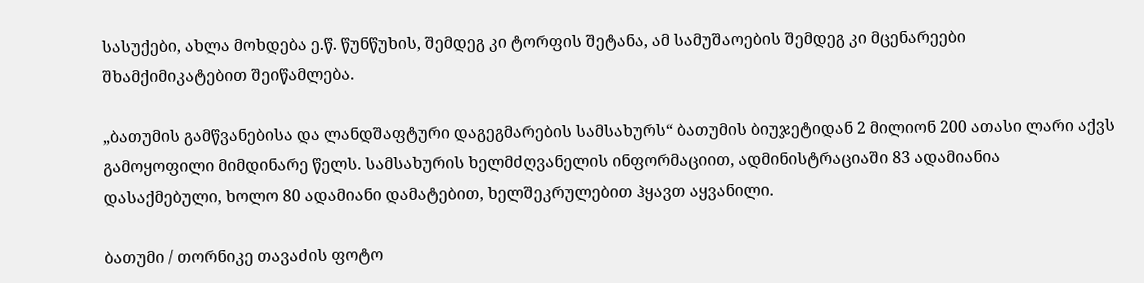სასუქები, ახლა მოხდება ე.წ. წუნწუხის, შემდეგ კი ტორფის შეტანა, ამ სამუშაოების შემდეგ კი მცენარეები შხამქიმიკატებით შეიწამლება.

„ბათუმის გამწვანებისა და ლანდშაფტური დაგეგმარების სამსახურს“ ბათუმის ბიუჯეტიდან 2 მილიონ 200 ათასი ლარი აქვს გამოყოფილი მიმდინარე წელს. სამსახურის ხელმძღვანელის ინფორმაციით, ადმინისტრაციაში 83 ადამიანია დასაქმებული, ხოლო 80 ადამიანი დამატებით, ხელშეკრულებით ჰყავთ აყვანილი.

ბათუმი / თორნიკე თავაძის ფოტო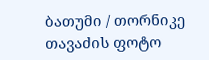ბათუმი / თორნიკე თავაძის ფოტო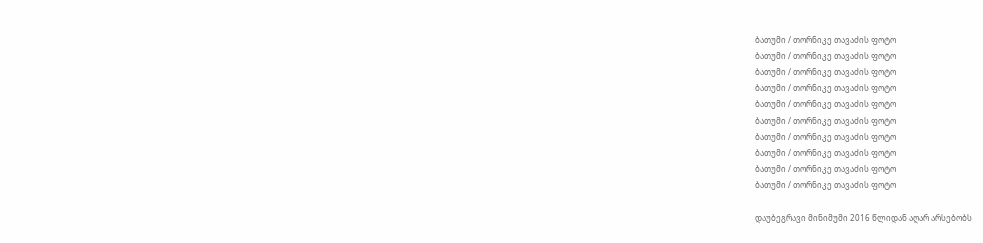ბათუმი / თორნიკე თავაძის ფოტო
ბათუმი / თორნიკე თავაძის ფოტო
ბათუმი / თორნიკე თავაძის ფოტო
ბათუმი / თორნიკე თავაძის ფოტო
ბათუმი / თორნიკე თავაძის ფოტო
ბათუმი / თორნიკე თავაძის ფოტო
ბათუმი / თორნიკე თავაძის ფოტო
ბათუმი / თორნიკე თავაძის ფოტო
ბათუმი / თორნიკე თავაძის ფოტო
ბათუმი / თორნიკე თავაძის ფოტო

დაუბეგრავი მინიმუმი 2016 წლიდან აღარ არსებობს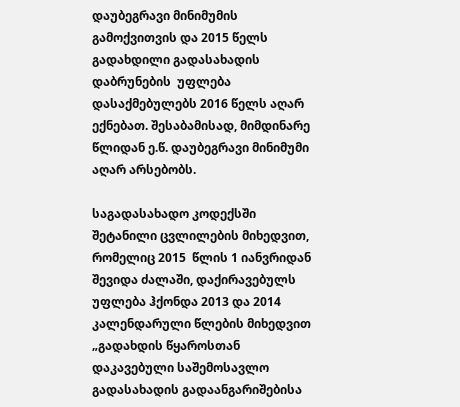დაუბეგრავი მინიმუმის გამოქვითვის და 2015 წელს გადახდილი გადასახადის დაბრუნების  უფლება დასაქმებულებს 2016 წელს აღარ ექნებათ. შესაბამისად, მიმდინარე წლიდან ე.წ. დაუბეგრავი მინიმუმი აღარ არსებობს.

საგადასახადო კოდექსში შეტანილი ცვლილების მიხედვით, რომელიც 2015  წლის 1 იანვრიდან შევიდა ძალაში, დაქირავებულს უფლება ჰქონდა 2013 და 2014 კალენდარული წლების მიხედვით „გადახდის წყაროსთან დაკავებული საშემოსავლო გადასახადის გადაანგარიშებისა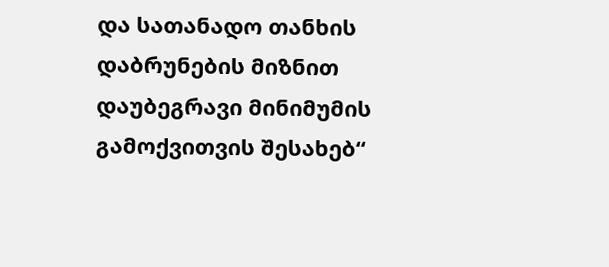და სათანადო თანხის დაბრუნების მიზნით დაუბეგრავი მინიმუმის გამოქვითვის შესახებ“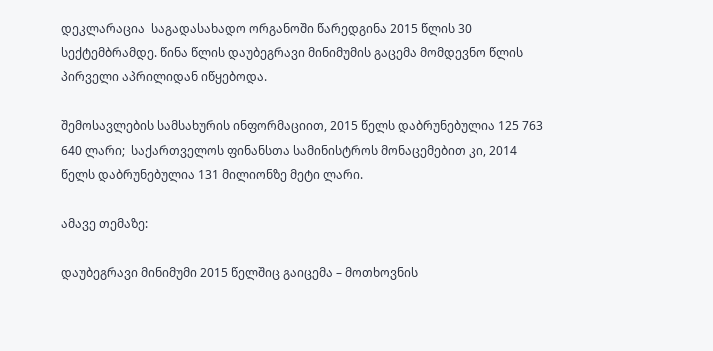დეკლარაცია  საგადასახადო ორგანოში წარედგინა 2015 წლის 30 სექტემბრამდე. წინა წლის დაუბეგრავი მინიმუმის გაცემა მომდევნო წლის პირველი აპრილიდან იწყებოდა.

შემოსავლების სამსახურის ინფორმაციით, 2015 წელს დაბრუნებულია 125 763 640 ლარი;  საქართველოს ფინანსთა სამინისტროს მონაცემებით კი, 2014 წელს დაბრუნებულია 131 მილიონზე მეტი ლარი.

ამავე თემაზე:

დაუბეგრავი მინიმუმი 2015 წელშიც გაიცემა – მოთხოვნის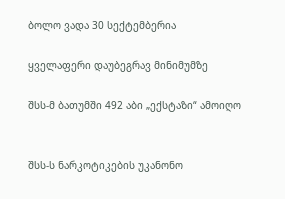ბოლო ვადა 30 სექტემბერია

ყველაფერი დაუბეგრავ მინიმუმზე

შსს-მ ბათუმში 492 აბი „ექსტაზი“ ამოიღო


შსს-ს ნარკოტიკების უკანონო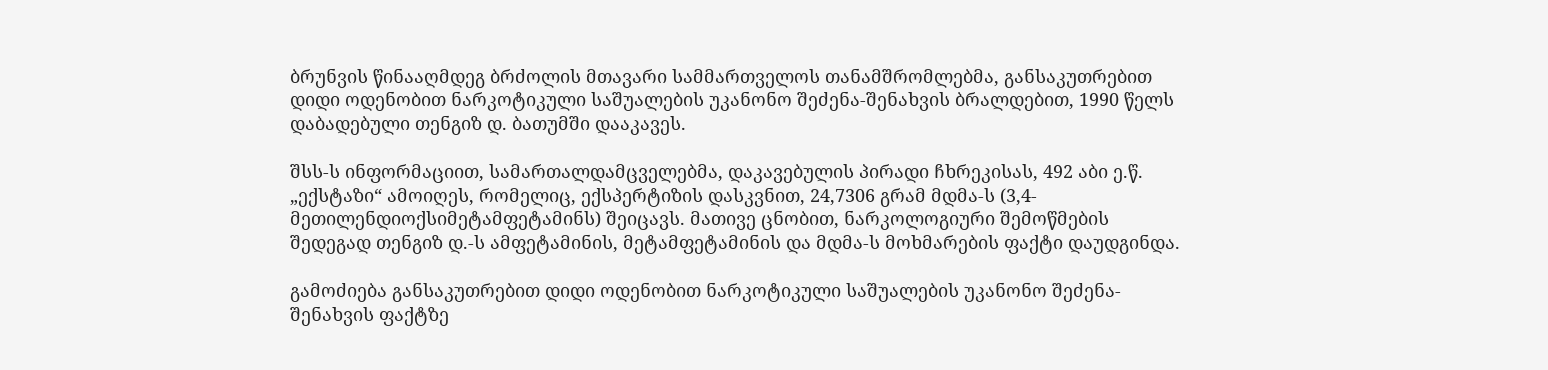ბრუნვის წინააღმდეგ ბრძოლის მთავარი სამმართველოს თანამშრომლებმა, განსაკუთრებით დიდი ოდენობით ნარკოტიკული საშუალების უკანონო შეძენა-შენახვის ბრალდებით, 1990 წელს დაბადებული თენგიზ დ. ბათუმში დააკავეს.

შსს-ს ინფორმაციით, სამართალდამცველებმა, დაკავებულის პირადი ჩხრეკისას, 492 აბი ე.წ. „ექსტაზი“ ამოიღეს, რომელიც, ექსპერტიზის დასკვნით, 24,7306 გრამ მდმა-ს (3,4-მეთილენდიოქსიმეტამფეტამინს) შეიცავს. მათივე ცნობით, ნარკოლოგიური შემოწმების შედეგად თენგიზ დ.-ს ამფეტამინის, მეტამფეტამინის და მდმა-ს მოხმარების ფაქტი დაუდგინდა.

გამოძიება განსაკუთრებით დიდი ოდენობით ნარკოტიკული საშუალების უკანონო შეძენა-შენახვის ფაქტზე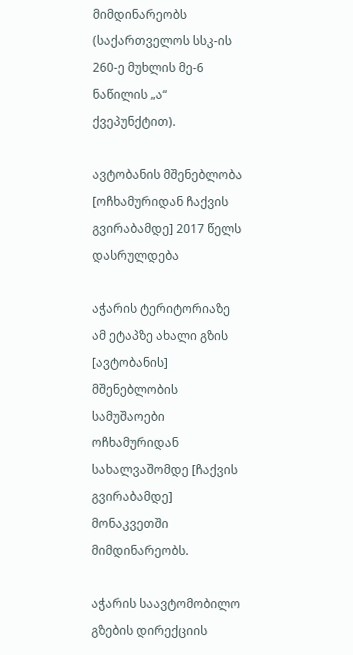მიმდინარეობს (საქართველოს სსკ-ის 260-ე მუხლის მე-6 ნაწილის „ა“ ქვეპუნქტით).

ავტობანის მშენებლობა [ოჩხამურიდან ჩაქვის გვირაბამდე] 2017 წელს დასრულდება

აჭარის ტერიტორიაზე ამ ეტაპზე ახალი გზის [ავტობანის] მშენებლობის სამუშაოები ოჩხამურიდან სახალვაშომდე [ჩაქვის გვირაბამდე] მონაკვეთში მიმდინარეობს.

აჭარის საავტომობილო გზების დირექციის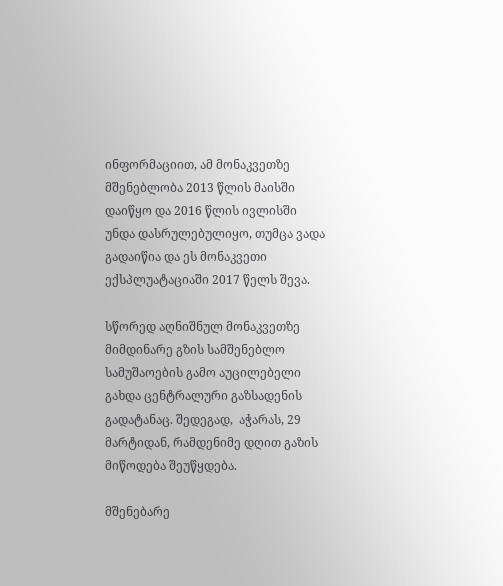ინფორმაციით, ამ მონაკვეთზე მშენებლობა 2013 წლის მაისში დაიწყო და 2016 წლის ივლისში უნდა დასრულებულიყო, თუმცა ვადა გადაიწია და ეს მონაკვეთი ექსპლუატაციაში 2017 წელს შევა.

სწორედ აღნიშნულ მონაკვეთზე მიმდინარე გზის სამშენებლო სამუშაოების გამო აუცილებელი გახდა ცენტრალური გაზსადენის გადატანაც. შედეგად,  აჭარას, 29 მარტიდან, რამდენიმე დღით გაზის მიწოდება შეუწყდება.

მშენებარე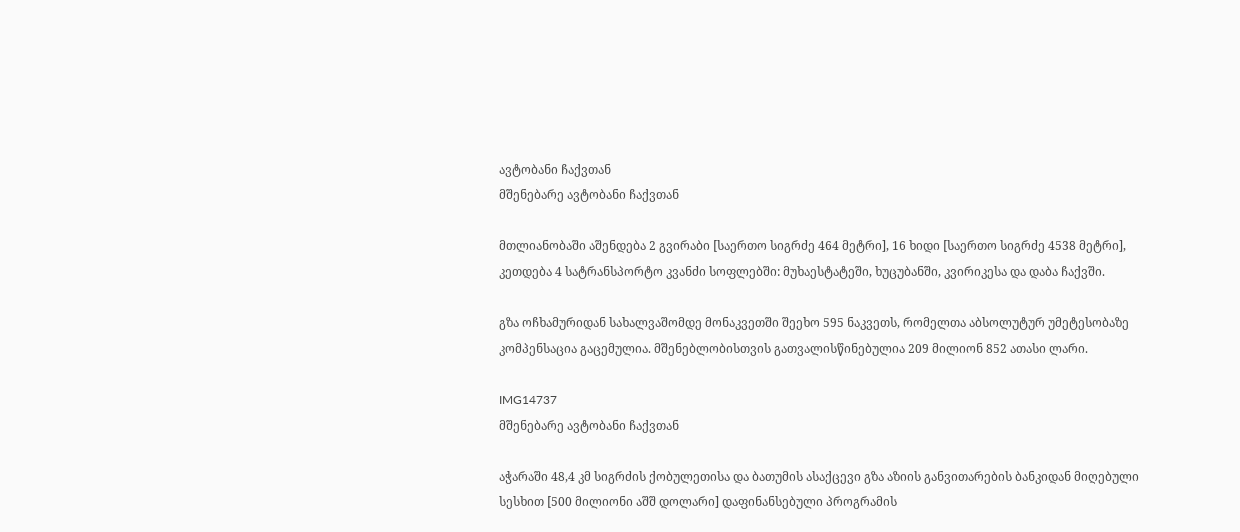ავტობანი ჩაქვთან
მშენებარე ავტობანი ჩაქვთან

მთლიანობაში აშენდება 2 გვირაბი [საერთო სიგრძე 464 მეტრი], 16 ხიდი [საერთო სიგრძე 4538 მეტრი], კეთდება 4 სატრანსპორტო კვანძი სოფლებში: მუხაესტატეში, ხუცუბანში, კვირიკესა და დაბა ჩაქვში.

გზა ოჩხამურიდან სახალვაშომდე მონაკვეთში შეეხო 595 ნაკვეთს, რომელთა აბსოლუტურ უმეტესობაზე კომპენსაცია გაცემულია. მშენებლობისთვის გათვალისწინებულია 209 მილიონ 852 ათასი ლარი.

IMG14737
მშენებარე ავტობანი ჩაქვთან

აჭარაში 48,4 კმ სიგრძის ქობულეთისა და ბათუმის ასაქცევი გზა აზიის განვითარების ბანკიდან მიღებული სესხით [500 მილიონი აშშ დოლარი] დაფინანსებული პროგრამის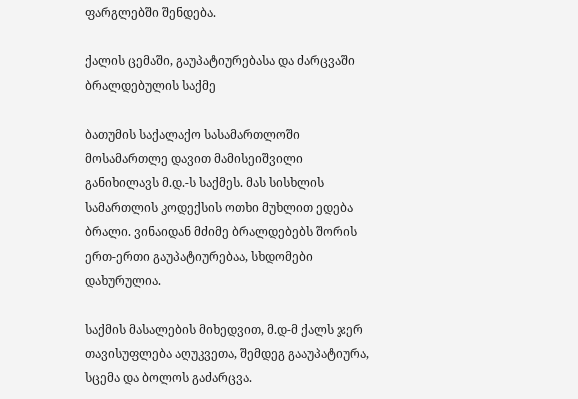ფარგლებში შენდება.

ქალის ცემაში, გაუპატიურებასა და ძარცვაში ბრალდებულის საქმე

ბათუმის საქალაქო სასამართლოში მოსამართლე დავით მამისეიშვილი განიხილავს მ.დ.-ს საქმეს. მას სისხლის სამართლის კოდექსის ოთხი მუხლით ედება ბრალი. ვინაიდან მძიმე ბრალდებებს შორის ერთ-ერთი გაუპატიურებაა, სხდომები დახურულია.

საქმის მასალების მიხედვით, მ.დ-მ ქალს ჯერ თავისუფლება აღუკვეთა, შემდეგ გააუპატიურა, სცემა და ბოლოს გაძარცვა.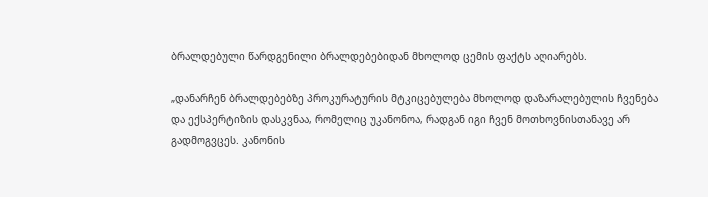ბრალდებული წარდგენილი ბრალდებებიდან მხოლოდ ცემის ფაქტს აღიარებს.

„დანარჩენ ბრალდებებზე პროკურატურის მტკიცებულება მხოლოდ დაზარალებულის ჩვენება და ექსპერტიზის დასკვნაა, რომელიც უკანონოა, რადგან იგი ჩვენ მოთხოვნისთანავე არ გადმოგვცეს. კანონის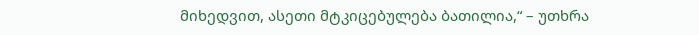მიხედვით, ასეთი მტკიცებულება ბათილია,“ – უთხრა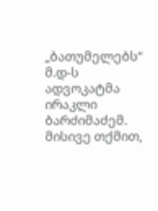„ბათუმელებს“ მ.დ-ს ადვოკატმა ირაკლი ბარძიმაძემ. მისივე თქმით,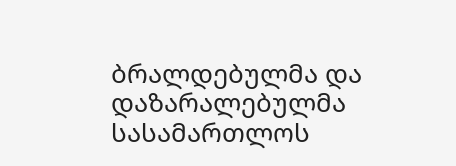ბრალდებულმა და დაზარალებულმა სასამართლოს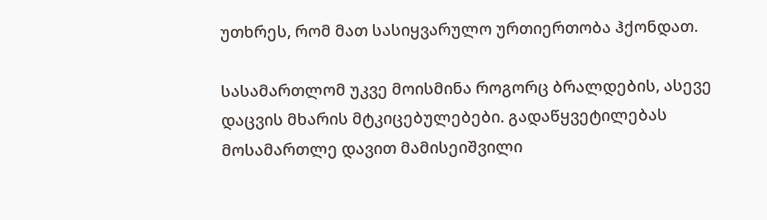უთხრეს, რომ მათ სასიყვარულო ურთიერთობა ჰქონდათ.

სასამართლომ უკვე მოისმინა როგორც ბრალდების, ასევე დაცვის მხარის მტკიცებულებები. გადაწყვეტილებას მოსამართლე დავით მამისეიშვილი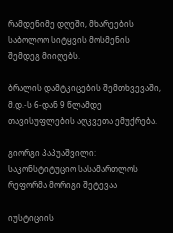რამდენიმე დღეში, მხარეების საბოლოო სიტყვის მოსმენის შემდეგ მიიღებს.

ბრალის დამტკიცების შემთხვევაში, მ.დ.-ს 6-დან 9 წლამდე თავისუფლების აღკვეთა ემუქრება.

გიორგი პაპუაშვილი: საკონსტიტუციო სასამართლოს რეფორმა მორიგი შეტევაა

იუსტიციის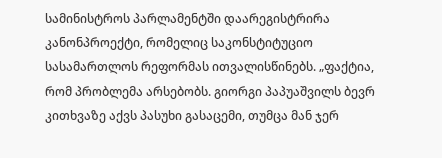სამინისტროს პარლამენტში დაარეგისტრირა კანონპროექტი, რომელიც საკონსტიტუციო სასამართლოს რეფორმას ითვალისწინებს. „ფაქტია, რომ პრობლემა არსებობს. გიორგი პაპუაშვილს ბევრ კითხვაზე აქვს პასუხი გასაცემი, თუმცა მან ჯერ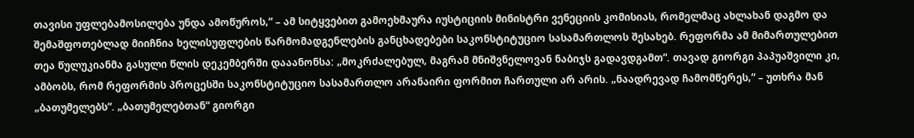თავისი უფლებამოსილება უნდა ამოწუროს,“ – ამ სიტყვებით გამოეხმაურა იუსტიციის მინისტრი ვენეციის კომისიას, რომელმაც ახლახან დაგმო და შემაშფოთებლად მიიჩნია ხელისუფლების წარმომადგენლების განცხადებები საკონსტიტუციო სასამართლოს შესახებ. რეფორმა ამ მიმართულებით თეა წულუკიანმა გასული წლის დეკემბერში დააანონსა: „მოკრძალებულ, მაგრამ მნიშვნელოვან ნაბიჯს გადავდგამთ“. თავად გიორგი პაპუაშვილი კი, ამბობს, რომ რეფორმის პროცესში საკონსტიტუციო სასამართლო არანაირი ფორმით ჩართული არ არის. „ნაადრევად ჩამომწერეს,“ – უთხრა მან „ბათუმელებს“. „ბათუმელებთან“ გიორგი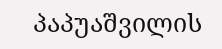პაპუაშვილის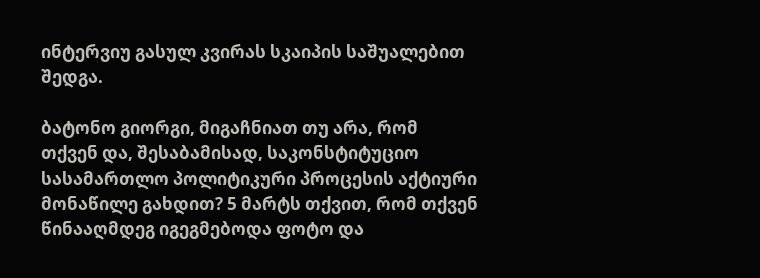ინტერვიუ გასულ კვირას სკაიპის საშუალებით შედგა.

ბატონო გიორგი, მიგაჩნიათ თუ არა, რომ თქვენ და, შესაბამისად, საკონსტიტუციო სასამართლო პოლიტიკური პროცესის აქტიური მონაწილე გახდით? 5 მარტს თქვით, რომ თქვენ წინააღმდეგ იგეგმებოდა ფოტო და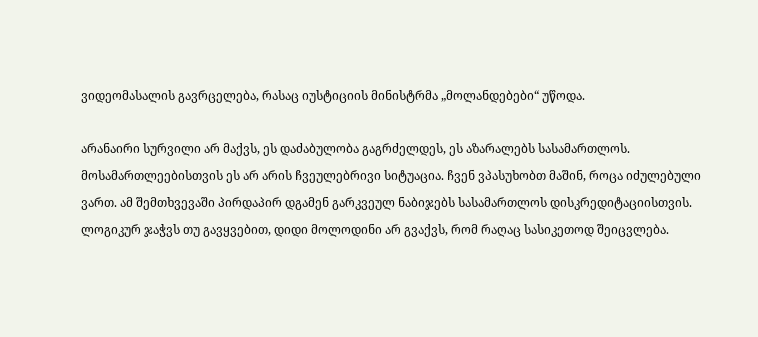ვიდეომასალის გავრცელება, რასაც იუსტიციის მინისტრმა „მოლანდებები“ უწოდა.

არანაირი სურვილი არ მაქვს, ეს დაძაბულობა გაგრძელდეს, ეს აზარალებს სასამართლოს. მოსამართლეებისთვის ეს არ არის ჩვეულებრივი სიტუაცია. ჩვენ ვპასუხობთ მაშინ, როცა იძულებული ვართ. ამ შემთხვევაში პირდაპირ დგამენ გარკვეულ ნაბიჯებს სასამართლოს დისკრედიტაციისთვის. ლოგიკურ ჯაჭვს თუ გავყვებით, დიდი მოლოდინი არ გვაქვს, რომ რაღაც სასიკეთოდ შეიცვლება.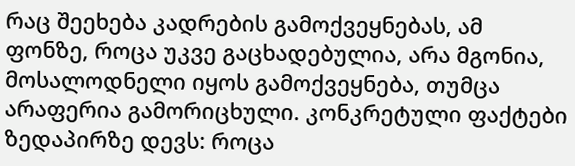რაც შეეხება კადრების გამოქვეყნებას, ამ ფონზე, როცა უკვე გაცხადებულია, არა მგონია, მოსალოდნელი იყოს გამოქვეყნება, თუმცა არაფერია გამორიცხული. კონკრეტული ფაქტები ზედაპირზე დევს: როცა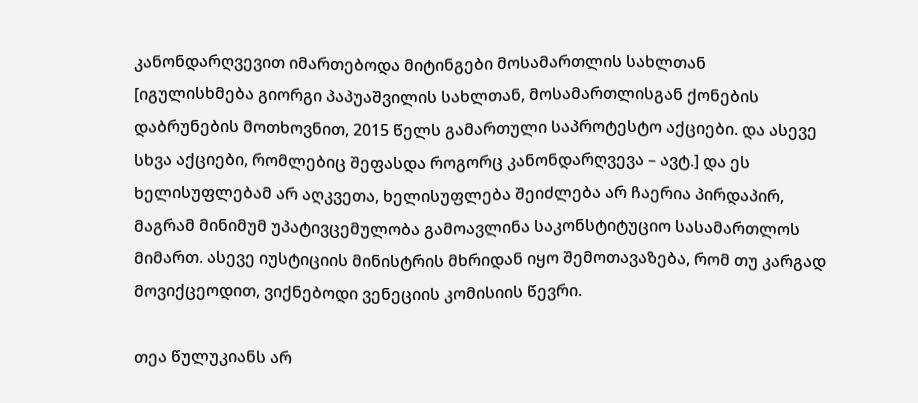კანონდარღვევით იმართებოდა მიტინგები მოსამართლის სახლთან [იგულისხმება გიორგი პაპუაშვილის სახლთან, მოსამართლისგან ქონების დაბრუნების მოთხოვნით, 2015 წელს გამართული საპროტესტო აქციები. და ასევე სხვა აქციები, რომლებიც შეფასდა როგორც კანონდარღვევა – ავტ.] და ეს ხელისუფლებამ არ აღკვეთა, ხელისუფლება შეიძლება არ ჩაერია პირდაპირ, მაგრამ მინიმუმ უპატივცემულობა გამოავლინა საკონსტიტუციო სასამართლოს მიმართ. ასევე იუსტიციის მინისტრის მხრიდან იყო შემოთავაზება, რომ თუ კარგად მოვიქცეოდით, ვიქნებოდი ვენეციის კომისიის წევრი.

თეა წულუკიანს არ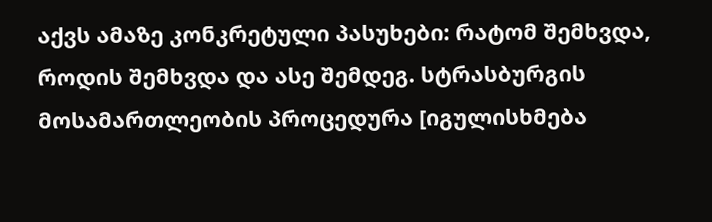აქვს ამაზე კონკრეტული პასუხები: რატომ შემხვდა, როდის შემხვდა და ასე შემდეგ. სტრასბურგის მოსამართლეობის პროცედურა [იგულისხმება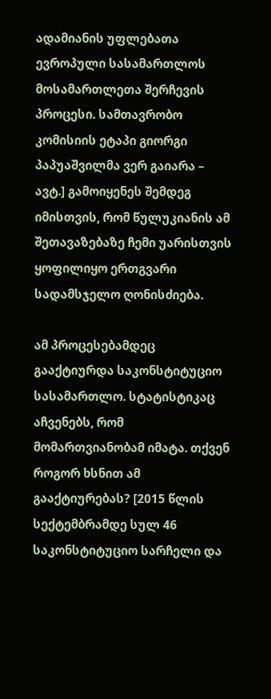ადამიანის უფლებათა ევროპული სასამართლოს მოსამართლეთა შერჩევის პროცესი. სამთავრობო კომისიის ეტაპი გიორგი პაპუაშვილმა ვერ გაიარა – ავტ.] გამოიყენეს შემდეგ იმისთვის, რომ წულუკიანის ამ შეთავაზებაზე ჩემი უარისთვის ყოფილიყო ერთგვარი სადამსჯელო ღონისძიება.

ამ პროცესებამდეც გააქტიურდა საკონსტიტუციო სასამართლო. სტატისტიკაც აჩვენებს, რომ მომართვიანობამ იმატა. თქვენ როგორ ხსნით ამ გააქტიურებას? [2015 წლის სექტემბრამდე სულ 46 საკონსტიტუციო სარჩელი და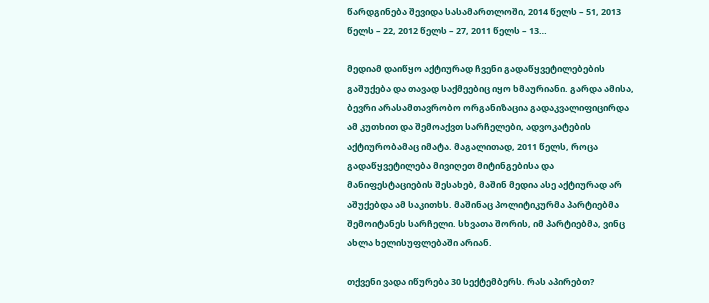წარდგინება შევიდა სასამართლოში, 2014 წელს – 51, 2013 წელს – 22, 2012 წელს – 27, 2011 წელს – 13…

მედიამ დაიწყო აქტიურად ჩვენი გადაწყვეტილებების გაშუქება და თავად საქმეებიც იყო ხმაურიანი. გარდა ამისა, ბევრი არასამთავრობო ორგანიზაცია გადაკვალიფიცირდა ამ კუთხით და შემოაქვთ სარჩელები, ადვოკატების აქტიურობამაც იმატა. მაგალითად, 2011 წელს, როცა გადაწყვეტილება მივიღეთ მიტინგებისა და მანიფესტაციების შესახებ, მაშინ მედია ასე აქტიურად არ აშუქებდა ამ საკითხს. მაშინაც პოლიტიკურმა პარტიებმა შემოიტანეს სარჩელი. სხვათა შორის, იმ პარტიებმა, ვინც ახლა ხელისუფლებაში არიან.

თქვენი ვადა იწურება 30 სექტემბერს. რას აპირებთ?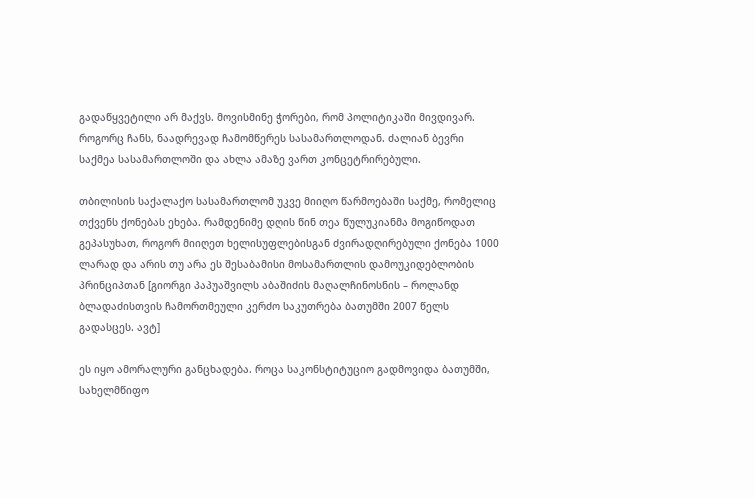გადაწყვეტილი არ მაქვს. მოვისმინე ჭორები, რომ პოლიტიკაში მივდივარ. როგორც ჩანს, ნაადრევად ჩამომწერეს სასამართლოდან. ძალიან ბევრი საქმეა სასამართლოში და ახლა ამაზე ვართ კონცეტრირებული.

თბილისის საქალაქო სასამართლომ უკვე მიიღო წარმოებაში საქმე, რომელიც თქვენს ქონებას ეხება. რამდენიმე დღის წინ თეა წულუკიანმა მოგიწოდათ გეპასუხათ, როგორ მიიღეთ ხელისუფლებისგან ძვირადღირებული ქონება 1000 ლარად და არის თუ არა ეს შესაბამისი მოსამართლის დამოუკიდებლობის პრინციპთან [გიორგი პაპუაშვილს აბაშიძის მაღალჩინოსნის – როლანდ ბლადაძისთვის ჩამორთმეული კერძო საკუთრება ბათუმში 2007 წელს გადასცეს. ავტ]

ეს იყო ამორალური განცხადება. როცა საკონსტიტუციო გადმოვიდა ბათუმში, სახელმწიფო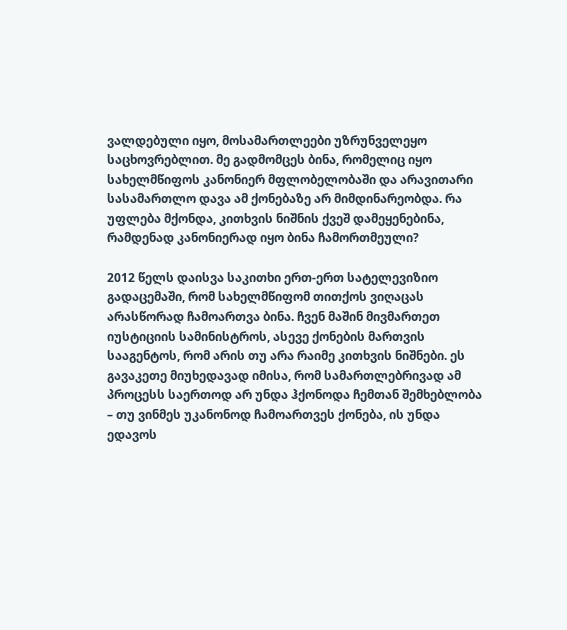ვალდებული იყო, მოსამართლეები უზრუნველეყო საცხოვრებლით. მე გადმომცეს ბინა, რომელიც იყო სახელმწიფოს კანონიერ მფლობელობაში და არავითარი სასამართლო დავა ამ ქონებაზე არ მიმდინარეობდა. რა უფლება მქონდა, კითხვის ნიშნის ქვეშ დამეყენებინა, რამდენად კანონიერად იყო ბინა ჩამორთმეული?

2012 წელს დაისვა საკითხი ერთ-ერთ სატელევიზიო გადაცემაში, რომ სახელმწიფომ თითქოს ვიღაცას არასწორად ჩამოართვა ბინა. ჩვენ მაშინ მივმართეთ იუსტიციის სამინისტროს, ასევე ქონების მართვის სააგენტოს, რომ არის თუ არა რაიმე კითხვის ნიშნები. ეს გავაკეთე მიუხედავად იმისა, რომ სამართლებრივად ამ პროცესს საერთოდ არ უნდა ჰქონოდა ჩემთან შემხებლობა – თუ ვინმეს უკანონოდ ჩამოართვეს ქონება, ის უნდა ედავოს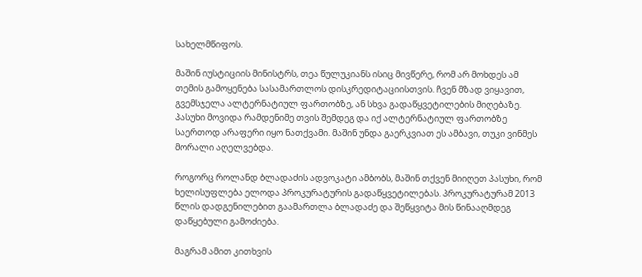სახელმწიფოს.

მაშინ იუსტიციის მინისტრს, თეა წულუკიანს ისიც მივწერე, რომ არ მოხდეს ამ თემის გამოყენება სასამართლოს დისკრედიტაციისთვის. ჩვენ მზად ვიყავით, გვემსჯელა ალტერნატიულ ფართობზე, ან სხვა გადაწყვეტილების მიღებაზე. პასუხი მოვიდა რამდენიმე თვის შემდეგ და იქ ალტერნატიულ ფართობზე საერთოდ არაფერი იყო ნათქვამი. მაშინ უნდა გაერკვიათ ეს ამბავი, თუკი ვინმეს მორალი აღელვებდა.

როგორც როლანდ ბლადაძის ადვოკატი ამბობს, მაშინ თქვენ მიიღეთ პასუხი, რომ ხელისუფლება ელოდა პროკურატურის გადაწყვეტილებას. პროკურატურამ 2013 წლის დადგენილებით გაამართლა ბლადაძე და შეწყვიტა მის წინააღმდეგ დაწყებული გამოძიება.

მაგრამ ამით კითხვის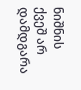ნიშნის ქვეშ არ დამდგარა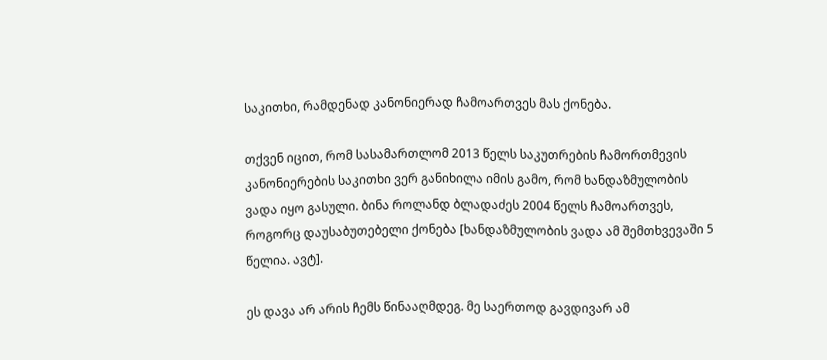საკითხი, რამდენად კანონიერად ჩამოართვეს მას ქონება.

თქვენ იცით, რომ სასამართლომ 2013 წელს საკუთრების ჩამორთმევის კანონიერების საკითხი ვერ განიხილა იმის გამო, რომ ხანდაზმულობის ვადა იყო გასული. ბინა როლანდ ბლადაძეს 2004 წელს ჩამოართვეს, როგორც დაუსაბუთებელი ქონება [ხანდაზმულობის ვადა ამ შემთხვევაში 5 წელია. ავტ].

ეს დავა არ არის ჩემს წინააღმდეგ. მე საერთოდ გავდივარ ამ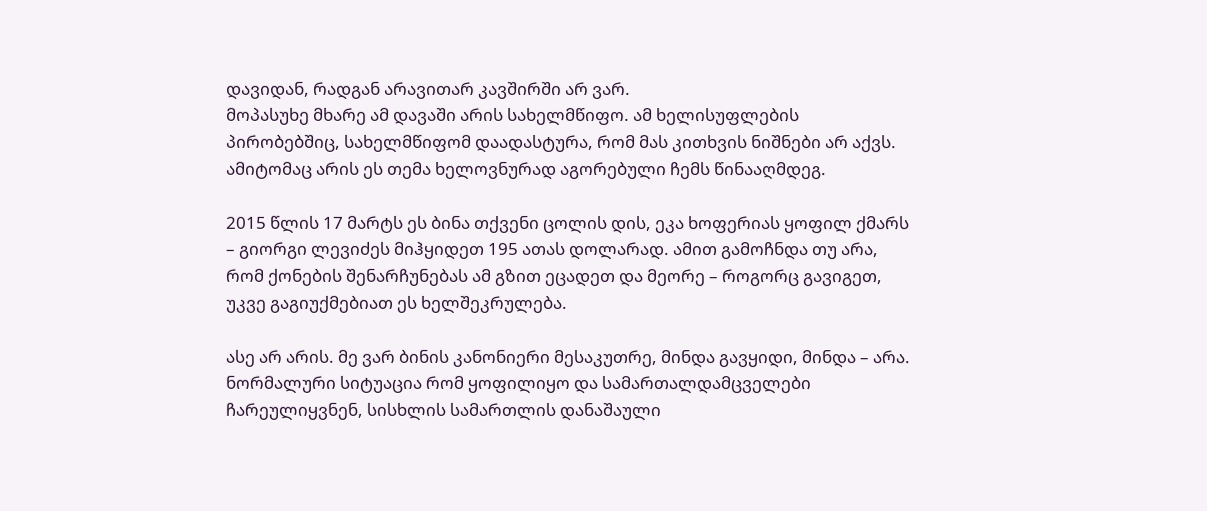დავიდან, რადგან არავითარ კავშირში არ ვარ.
მოპასუხე მხარე ამ დავაში არის სახელმწიფო. ამ ხელისუფლების პირობებშიც, სახელმწიფომ დაადასტურა, რომ მას კითხვის ნიშნები არ აქვს. ამიტომაც არის ეს თემა ხელოვნურად აგორებული ჩემს წინააღმდეგ.

2015 წლის 17 მარტს ეს ბინა თქვენი ცოლის დის, ეკა ხოფერიას ყოფილ ქმარს – გიორგი ლევიძეს მიჰყიდეთ 195 ათას დოლარად. ამით გამოჩნდა თუ არა, რომ ქონების შენარჩუნებას ამ გზით ეცადეთ და მეორე – როგორც გავიგეთ, უკვე გაგიუქმებიათ ეს ხელშეკრულება.

ასე არ არის. მე ვარ ბინის კანონიერი მესაკუთრე, მინდა გავყიდი, მინდა – არა. ნორმალური სიტუაცია რომ ყოფილიყო და სამართალდამცველები ჩარეულიყვნენ, სისხლის სამართლის დანაშაული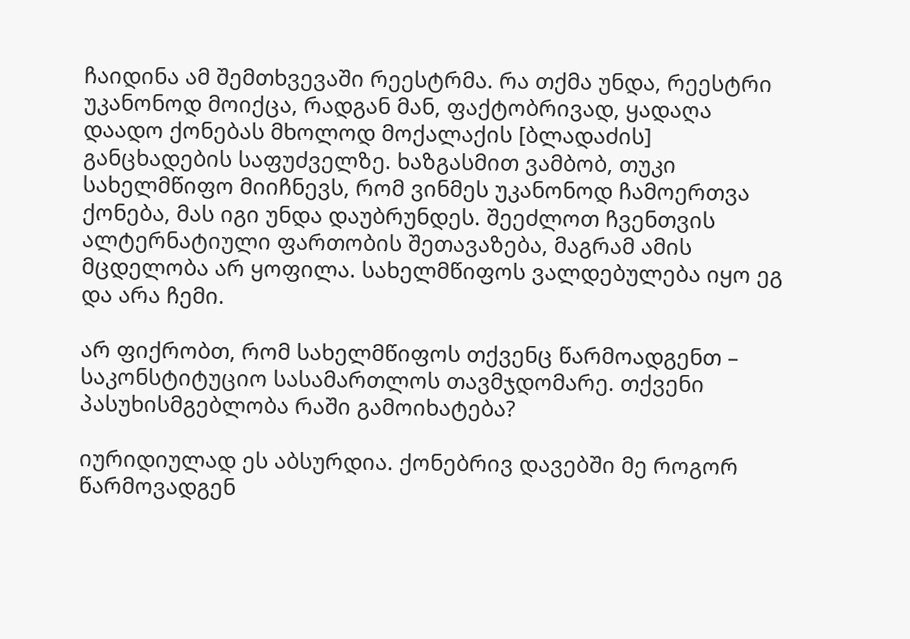ჩაიდინა ამ შემთხვევაში რეესტრმა. რა თქმა უნდა, რეესტრი უკანონოდ მოიქცა, რადგან მან, ფაქტობრივად, ყადაღა დაადო ქონებას მხოლოდ მოქალაქის [ბლადაძის] განცხადების საფუძველზე. ხაზგასმით ვამბობ, თუკი სახელმწიფო მიიჩნევს, რომ ვინმეს უკანონოდ ჩამოერთვა ქონება, მას იგი უნდა დაუბრუნდეს. შეეძლოთ ჩვენთვის ალტერნატიული ფართობის შეთავაზება, მაგრამ ამის მცდელობა არ ყოფილა. სახელმწიფოს ვალდებულება იყო ეგ და არა ჩემი.

არ ფიქრობთ, რომ სახელმწიფოს თქვენც წარმოადგენთ – საკონსტიტუციო სასამართლოს თავმჯდომარე. თქვენი პასუხისმგებლობა რაში გამოიხატება?

იურიდიულად ეს აბსურდია. ქონებრივ დავებში მე როგორ წარმოვადგენ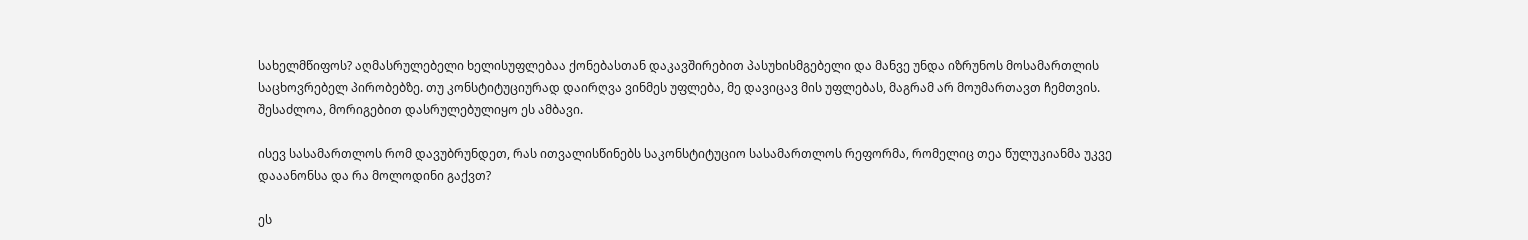სახელმწიფოს? აღმასრულებელი ხელისუფლებაა ქონებასთან დაკავშირებით პასუხისმგებელი და მანვე უნდა იზრუნოს მოსამართლის საცხოვრებელ პირობებზე. თუ კონსტიტუციურად დაირღვა ვინმეს უფლება, მე დავიცავ მის უფლებას, მაგრამ არ მოუმართავთ ჩემთვის. შესაძლოა, მორიგებით დასრულებულიყო ეს ამბავი.

ისევ სასამართლოს რომ დავუბრუნდეთ, რას ითვალისწინებს საკონსტიტუციო სასამართლოს რეფორმა, რომელიც თეა წულუკიანმა უკვე დააანონსა და რა მოლოდინი გაქვთ?

ეს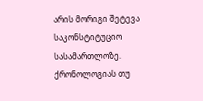არის მორიგი შეტევა საკონსტიტუციო სასამართლოზე. ქრონოლოგიას თუ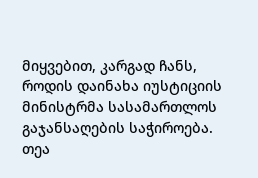მიყვებით, კარგად ჩანს, როდის დაინახა იუსტიციის მინისტრმა სასამართლოს გაჯანსაღების საჭიროება. თეა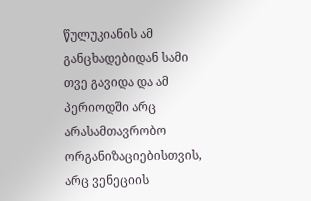წულუკიანის ამ განცხადებიდან სამი თვე გავიდა და ამ პერიოდში არც არასამთავრობო ორგანიზაციებისთვის, არც ვენეციის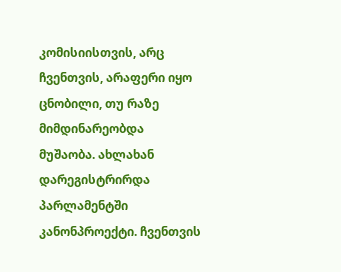კომისიისთვის, არც ჩვენთვის, არაფერი იყო ცნობილი, თუ რაზე მიმდინარეობდა მუშაობა. ახლახან დარეგისტრირდა პარლამენტში კანონპროექტი. ჩვენთვის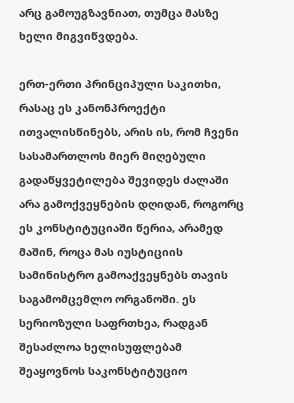არც გამოუგზავნიათ, თუმცა მასზე ხელი მიგვიწვდება.

ერთ-ერთი პრინციპული საკითხი, რასაც ეს კანონპროექტი ითვალისწინებს, არის ის, რომ ჩვენი სასამართლოს მიერ მიღებული გადაწყვეტილება შევიდეს ძალაში არა გამოქვეყნების დღიდან, როგორც ეს კონსტიტუციაში წერია, არამედ მაშინ, როცა მას იუსტიციის სამინისტრო გამოაქვეყნებს თავის საგამომცემლო ორგანოში. ეს სერიოზული საფრთხეა, რადგან შესაძლოა ხელისუფლებამ შეაყოვნოს საკონსტიტუციო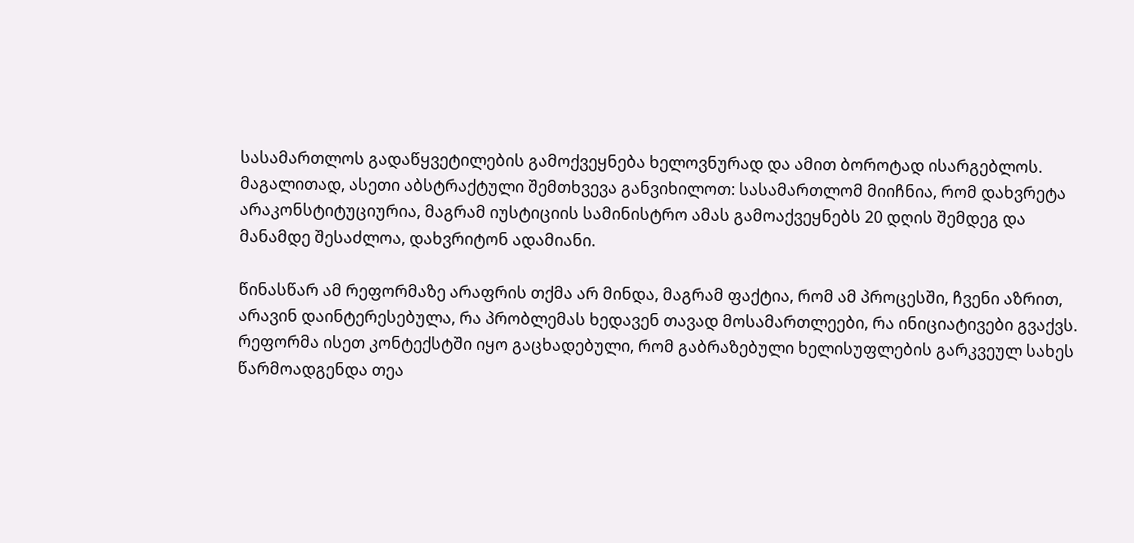სასამართლოს გადაწყვეტილების გამოქვეყნება ხელოვნურად და ამით ბოროტად ისარგებლოს. მაგალითად, ასეთი აბსტრაქტული შემთხვევა განვიხილოთ: სასამართლომ მიიჩნია, რომ დახვრეტა არაკონსტიტუციურია, მაგრამ იუსტიციის სამინისტრო ამას გამოაქვეყნებს 20 დღის შემდეგ და მანამდე შესაძლოა, დახვრიტონ ადამიანი.

წინასწარ ამ რეფორმაზე არაფრის თქმა არ მინდა, მაგრამ ფაქტია, რომ ამ პროცესში, ჩვენი აზრით, არავინ დაინტერესებულა, რა პრობლემას ხედავენ თავად მოსამართლეები, რა ინიციატივები გვაქვს. რეფორმა ისეთ კონტექსტში იყო გაცხადებული, რომ გაბრაზებული ხელისუფლების გარკვეულ სახეს წარმოადგენდა თეა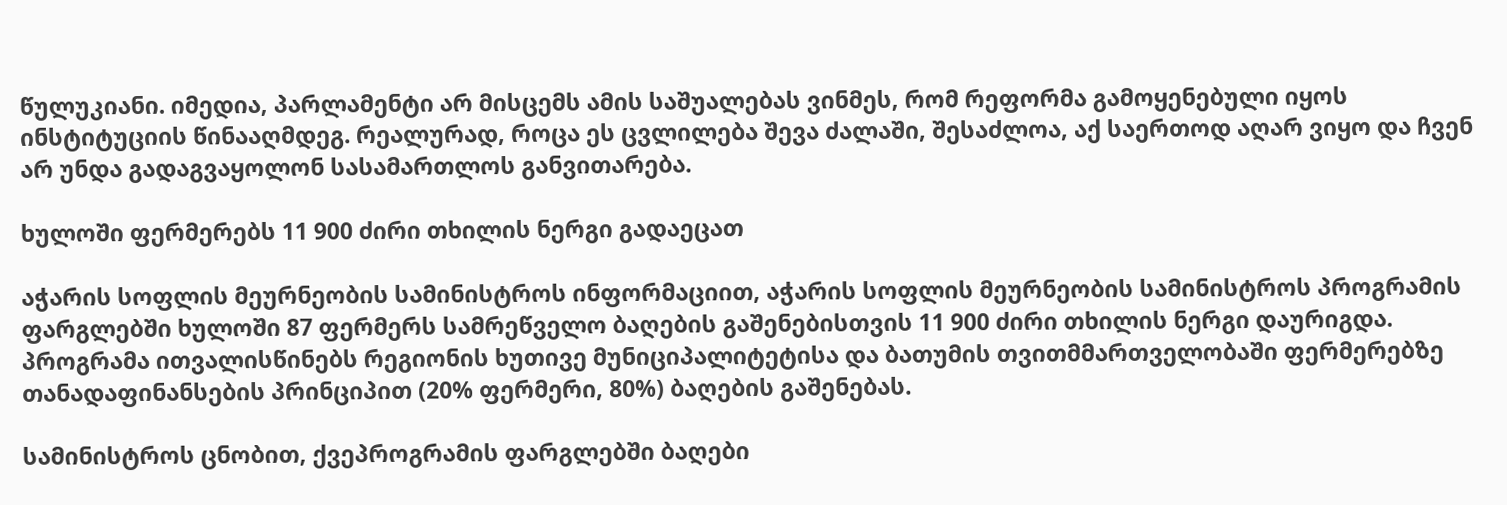წულუკიანი. იმედია, პარლამენტი არ მისცემს ამის საშუალებას ვინმეს, რომ რეფორმა გამოყენებული იყოს ინსტიტუციის წინააღმდეგ. რეალურად, როცა ეს ცვლილება შევა ძალაში, შესაძლოა, აქ საერთოდ აღარ ვიყო და ჩვენ არ უნდა გადაგვაყოლონ სასამართლოს განვითარება.

ხულოში ფერმერებს 11 900 ძირი თხილის ნერგი გადაეცათ

აჭარის სოფლის მეურნეობის სამინისტროს ინფორმაციით, აჭარის სოფლის მეურნეობის სამინისტროს პროგრამის ფარგლებში ხულოში 87 ფერმერს სამრეწველო ბაღების გაშენებისთვის 11 900 ძირი თხილის ნერგი დაურიგდა. პროგრამა ითვალისწინებს რეგიონის ხუთივე მუნიციპალიტეტისა და ბათუმის თვითმმართველობაში ფერმერებზე თანადაფინანსების პრინციპით (20% ფერმერი, 80%) ბაღების გაშენებას.

სამინისტროს ცნობით, ქვეპროგრამის ფარგლებში ბაღები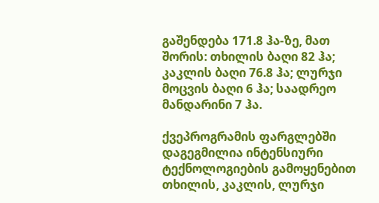გაშენდება 171.8 ჰა-ზე, მათ შორის: თხილის ბაღი 82 ჰა; კაკლის ბაღი 76.8 ჰა; ლურჯი მოცვის ბაღი 6 ჰა; საადრეო მანდარინი 7 ჰა.

ქვეპროგრამის ფარგლებში დაგეგმილია ინტენსიური ტექნოლოგიების გამოყენებით თხილის, კაკლის, ლურჯი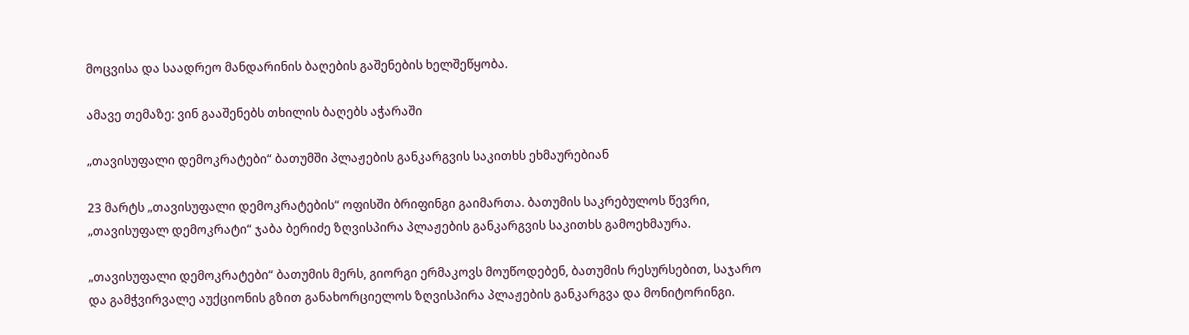მოცვისა და საადრეო მანდარინის ბაღების გაშენების ხელშეწყობა.

ამავე თემაზე: ვინ გააშენებს თხილის ბაღებს აჭარაში

„თავისუფალი დემოკრატები“ ბათუმში პლაჟების განკარგვის საკითხს ეხმაურებიან

23 მარტს „თავისუფალი დემოკრატების“ ოფისში ბრიფინგი გაიმართა. ბათუმის საკრებულოს წევრი, „თავისუფალ დემოკრატი“ ჯაბა ბერიძე ზღვისპირა პლაჟების განკარგვის საკითხს გამოეხმაურა.

„თავისუფალი დემოკრატები“ ბათუმის მერს, გიორგი ერმაკოვს მოუწოდებენ, ბათუმის რესურსებით, საჯარო და გამჭვირვალე აუქციონის გზით განახორციელოს ზღვისპირა პლაჟების განკარგვა და მონიტორინგი.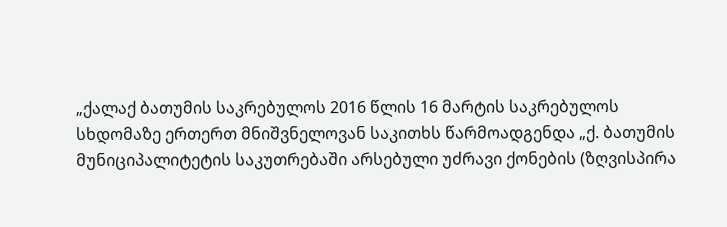„ქალაქ ბათუმის საკრებულოს 2016 წლის 16 მარტის საკრებულოს სხდომაზე ერთერთ მნიშვნელოვან საკითხს წარმოადგენდა „ქ. ბათუმის მუნიციპალიტეტის საკუთრებაში არსებული უძრავი ქონების (ზღვისპირა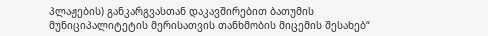პლაჟების) განკარგვასთან დაკავშირებით ბათუმის მუნიციპალიტეტის მერისათვის თანხმობის მიცემის შესახებ“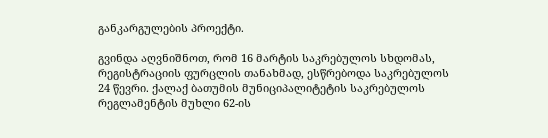განკარგულების პროექტი.

გვინდა აღვნიშნოთ, რომ 16 მარტის საკრებულოს სხდომას, რეგისტრაციის ფურცლის თანახმად, ესწრებოდა საკრებულოს 24 წევრი. ქალაქ ბათუმის მუნიციპალიტეტის საკრებულოს რეგლამენტის მუხლი 62-ის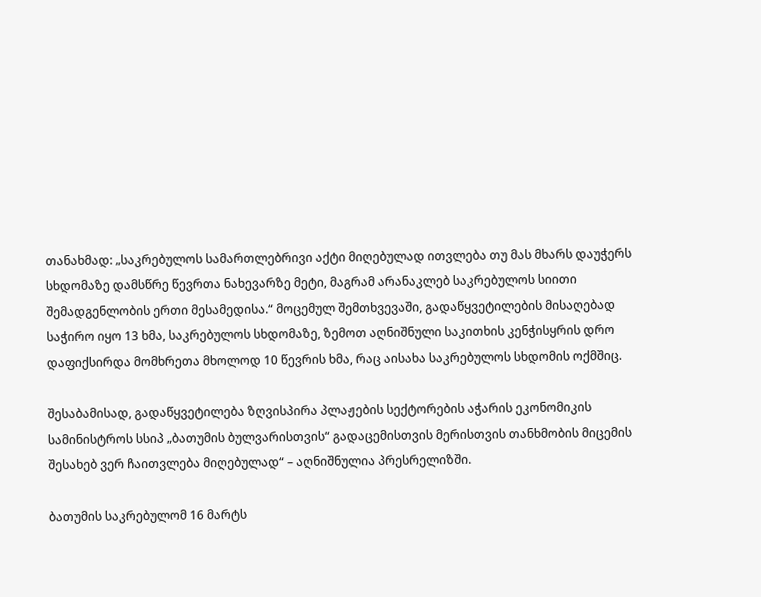თანახმად: „საკრებულოს სამართლებრივი აქტი მიღებულად ითვლება თუ მას მხარს დაუჭერს სხდომაზე დამსწრე წევრთა ნახევარზე მეტი, მაგრამ არანაკლებ საკრებულოს სიითი შემადგენლობის ერთი მესამედისა.“ მოცემულ შემთხვევაში, გადაწყვეტილების მისაღებად საჭირო იყო 13 ხმა, საკრებულოს სხდომაზე, ზემოთ აღნიშნული საკითხის კენჭისყრის დრო დაფიქსირდა მომხრეთა მხოლოდ 10 წევრის ხმა, რაც აისახა საკრებულოს სხდომის ოქმშიც.

შესაბამისად, გადაწყვეტილება ზღვისპირა პლაჟების სექტორების აჭარის ეკონომიკის სამინისტროს სსიპ „ბათუმის ბულვარისთვის“ გადაცემისთვის მერისთვის თანხმობის მიცემის შესახებ ვერ ჩაითვლება მიღებულად“ – აღნიშნულია პრესრელიზში.

ბათუმის საკრებულომ 16 მარტს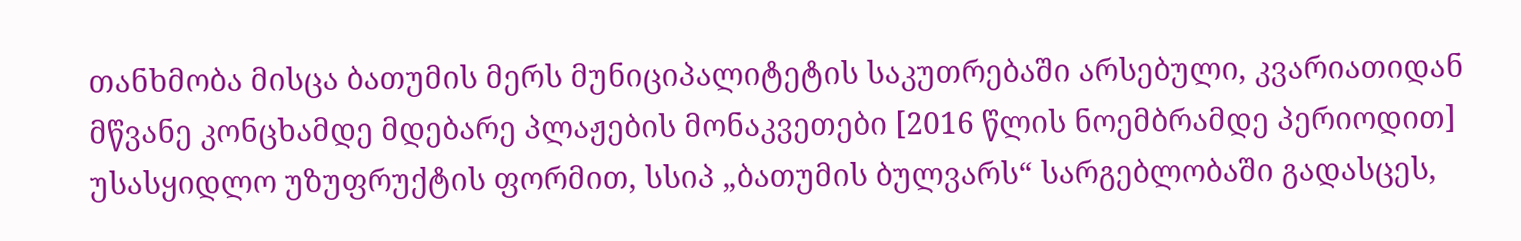თანხმობა მისცა ბათუმის მერს მუნიციპალიტეტის საკუთრებაში არსებული, კვარიათიდან მწვანე კონცხამდე მდებარე პლაჟების მონაკვეთები [2016 წლის ნოემბრამდე პერიოდით] უსასყიდლო უზუფრუქტის ფორმით, სსიპ „ბათუმის ბულვარს“ სარგებლობაში გადასცეს,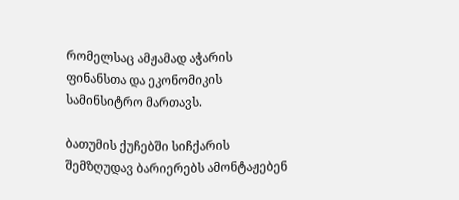რომელსაც ამჟამად აჭარის ფინანსთა და ეკონომიკის სამინსიტრო მართავს.

ბათუმის ქუჩებში სიჩქარის შემზღუდავ ბარიერებს ამონტაჟებენ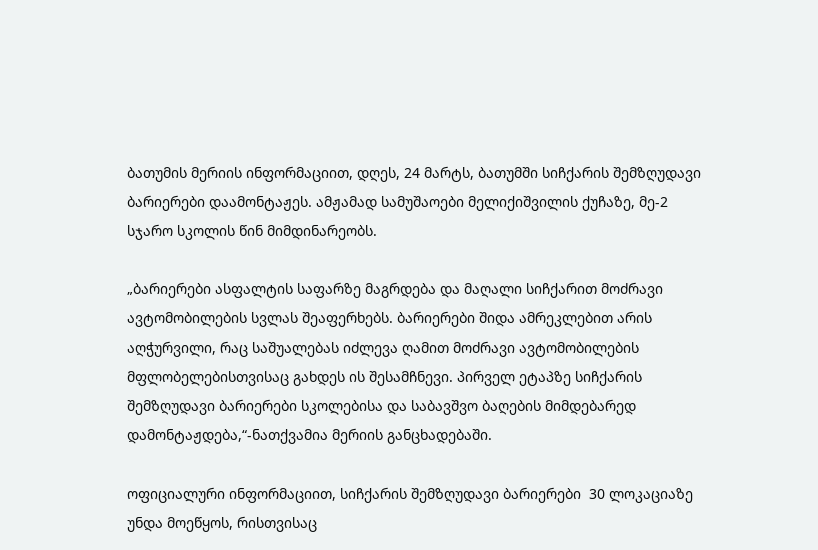ბათუმის მერიის ინფორმაციით, დღეს, 24 მარტს, ბათუმში სიჩქარის შემზღუდავი ბარიერები დაამონტაჟეს. ამჟამად სამუშაოები მელიქიშვილის ქუჩაზე, მე-2  სჯარო სკოლის წინ მიმდინარეობს.

„ბარიერები ასფალტის საფარზე მაგრდება და მაღალი სიჩქარით მოძრავი ავტომობილების სვლას შეაფერხებს. ბარიერები შიდა ამრეკლებით არის აღჭურვილი, რაც საშუალებას იძლევა ღამით მოძრავი ავტომობილების მფლობელებისთვისაც გახდეს ის შესამჩნევი. პირველ ეტაპზე სიჩქარის შემზღუდავი ბარიერები სკოლებისა და საბავშვო ბაღების მიმდებარედ დამონტაჟდება,“-ნათქვამია მერიის განცხადებაში.

ოფიციალური ინფორმაციით, სიჩქარის შემზღუდავი ბარიერები  30 ლოკაციაზე უნდა მოეწყოს, რისთვისაც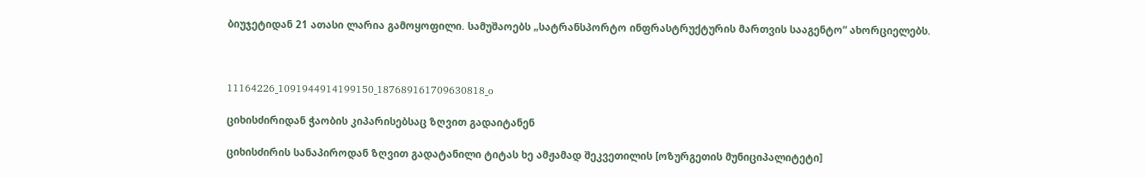ბიუჯეტიდან 21 ათასი ლარია გამოყოფილი. სამუშაოებს „სატრანსპორტო ინფრასტრუქტურის მართვის სააგენტო“ ახორციელებს.



11164226_1091944914199150_187689161709630818_o

ციხისძირიდან ჭაობის კიპარისებსაც ზღვით გადაიტანენ

ციხისძირის სანაპიროდან ზღვით გადატანილი ტიტას ხე ამჟამად შეკვეთილის [ოზურგეთის მუნიციპალიტეტი]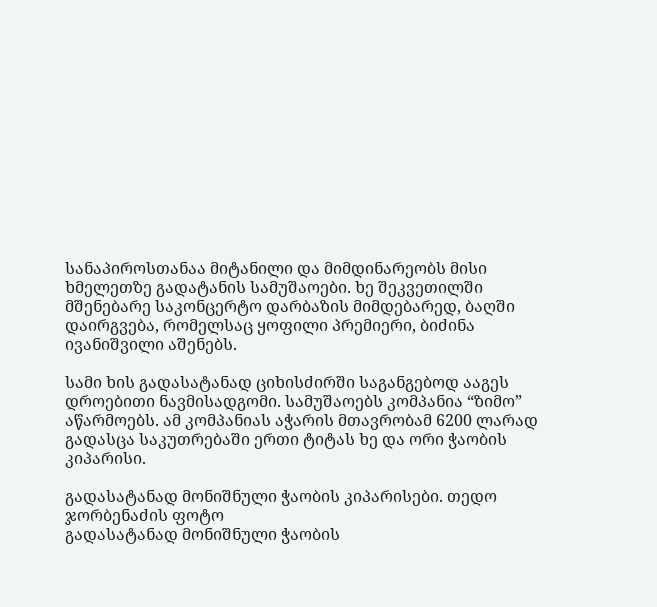სანაპიროსთანაა მიტანილი და მიმდინარეობს მისი ხმელეთზე გადატანის სამუშაოები. ხე შეკვეთილში მშენებარე საკონცერტო დარბაზის მიმდებარედ, ბაღში დაირგვება, რომელსაც ყოფილი პრემიერი, ბიძინა ივანიშვილი აშენებს.

სამი ხის გადასატანად ციხისძირში საგანგებოდ ააგეს დროებითი ნავმისადგომი. სამუშაოებს კომპანია “ზიმო” აწარმოებს. ამ კომპანიას აჭარის მთავრობამ 6200 ლარად გადასცა საკუთრებაში ერთი ტიტას ხე და ორი ჭაობის კიპარისი.

გადასატანად მონიშნული ჭაობის კიპარისები. თედო ჯორბენაძის ფოტო
გადასატანად მონიშნული ჭაობის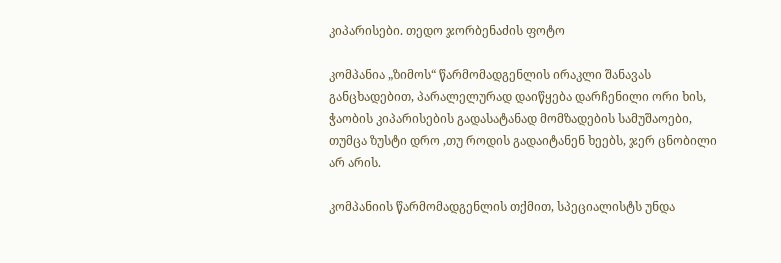კიპარისები. თედო ჯორბენაძის ფოტო

კომპანია „ზიმოს“ წარმომადგენლის ირაკლი შანავას განცხადებით, პარალელურად დაიწყება დარჩენილი ორი ხის, ჭაობის კიპარისების გადასატანად მომზადების სამუშაოები, თუმცა ზუსტი დრო ,თუ როდის გადაიტანენ ხეებს, ჯერ ცნობილი არ არის.

კომპანიის წარმომადგენლის თქმით, სპეციალისტს უნდა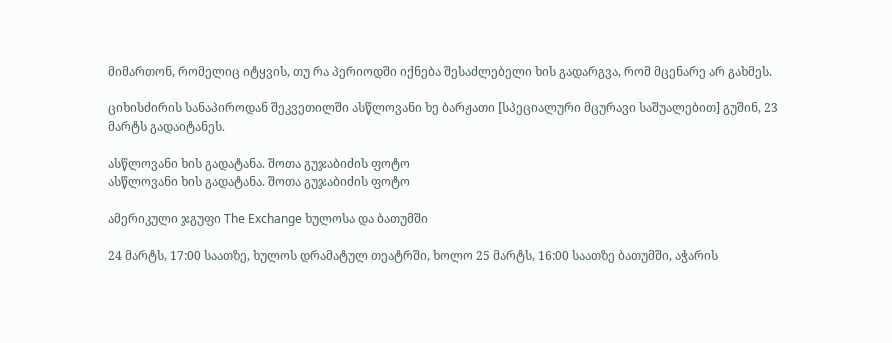მიმართონ, რომელიც იტყვის, თუ რა პერიოდში იქნება შესაძლებელი ხის გადარგვა, რომ მცენარე არ გახმეს.

ციხისძირის სანაპიროდან შეკვეთილში ასწლოვანი ხე ბარჟათი [სპეციალური მცურავი საშუალებით] გუშინ, 23 მარტს გადაიტანეს.

ასწლოვანი ხის გადატანა. შოთა გუჯაბიძის ფოტო
ასწლოვანი ხის გადატანა. შოთა გუჯაბიძის ფოტო

ამერიკული ჯგუფი The Exchange ხულოსა და ბათუმში

24 მარტს, 17:00 საათზე, ხულოს დრამატულ თეატრში, ხოლო 25 მარტს, 16:00 საათზე ბათუმში, აჭარის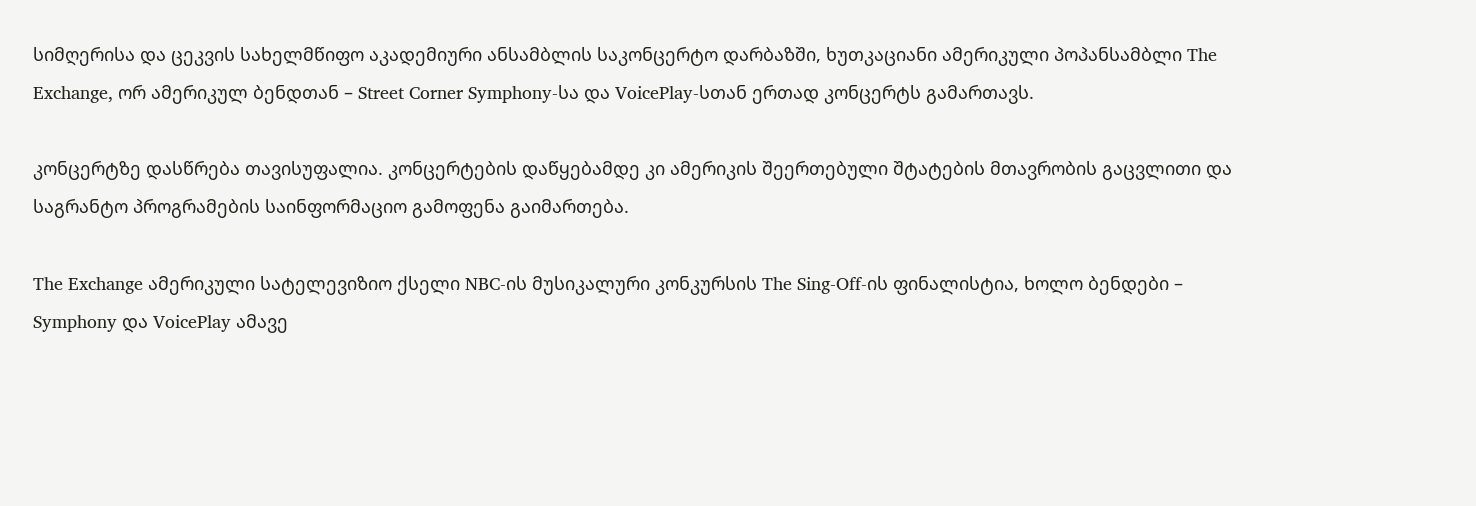სიმღერისა და ცეკვის სახელმწიფო აკადემიური ანსამბლის საკონცერტო დარბაზში, ხუთკაციანი ამერიკული პოპანსამბლი The Exchange, ორ ამერიკულ ბენდთან – Street Corner Symphony-სა და VoicePlay-სთან ერთად კონცერტს გამართავს.

კონცერტზე დასწრება თავისუფალია. კონცერტების დაწყებამდე კი ამერიკის შეერთებული შტატების მთავრობის გაცვლითი და საგრანტო პროგრამების საინფორმაციო გამოფენა გაიმართება.

The Exchange ამერიკული სატელევიზიო ქსელი NBC-ის მუსიკალური კონკურსის The Sing-Off-ის ფინალისტია, ხოლო ბენდები – Symphony და VoicePlay ამავე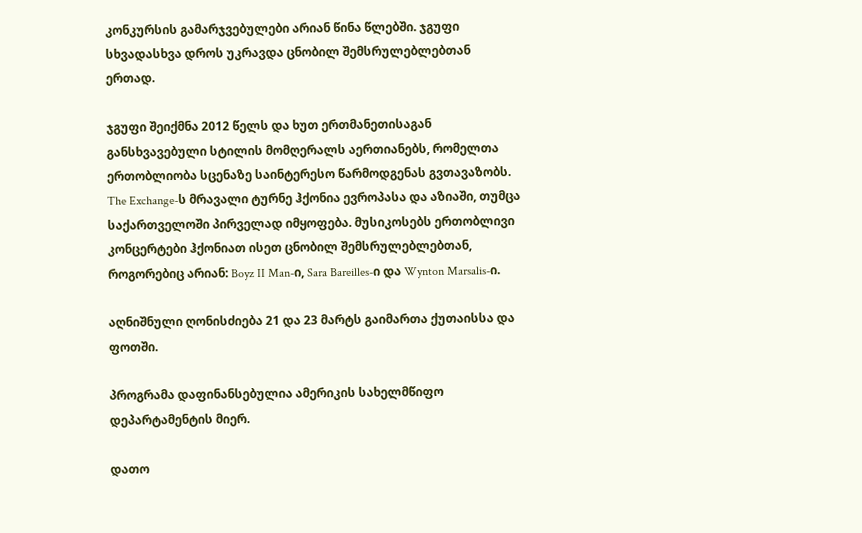კონკურსის გამარჯვებულები არიან წინა წლებში. ჯგუფი სხვადასხვა დროს უკრავდა ცნობილ შემსრულებლებთან ერთად.

ჯგუფი შეიქმნა 2012 წელს და ხუთ ერთმანეთისაგან განსხვავებული სტილის მომღერალს აერთიანებს, რომელთა ერთობლიობა სცენაზე საინტერესო წარმოდგენას გვთავაზობს. The Exchange-ს მრავალი ტურნე ჰქონია ევროპასა და აზიაში, თუმცა საქართველოში პირველად იმყოფება. მუსიკოსებს ერთობლივი კონცერტები ჰქონიათ ისეთ ცნობილ შემსრულებლებთან, როგორებიც არიან: Boyz II Man-ი, Sara Bareilles-ი და Wynton Marsalis-ი.

აღნიშნული ღონისძიება 21 და 23 მარტს გაიმართა ქუთაისსა და ფოთში.

პროგრამა დაფინანსებულია ამერიკის სახელმწიფო დეპარტამენტის მიერ.

დათო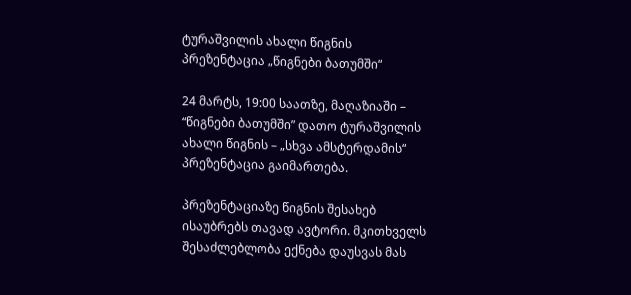ტურაშვილის ახალი წიგნის პრეზენტაცია „წიგნები ბათუმში“

24 მარტს, 19:00 საათზე, მაღაზიაში – “წიგნები ბათუმში” დათო ტურაშვილის ახალი წიგნის – „სხვა ამსტერდამის“ პრეზენტაცია გაიმართება.

პრეზენტაციაზე წიგნის შესახებ ისაუბრებს თავად ავტორი. მკითხველს შესაძლებლობა ექნება დაუსვას მას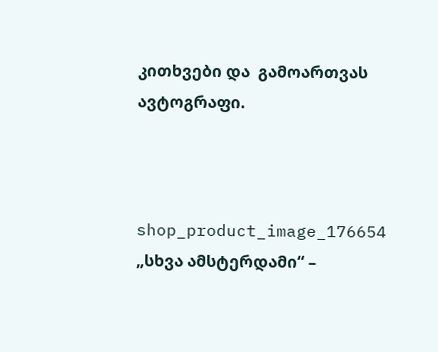კითხვები და  გამოართვას ავტოგრაფი.



shop_product_image_176654
„სხვა ამსტერდამი“ –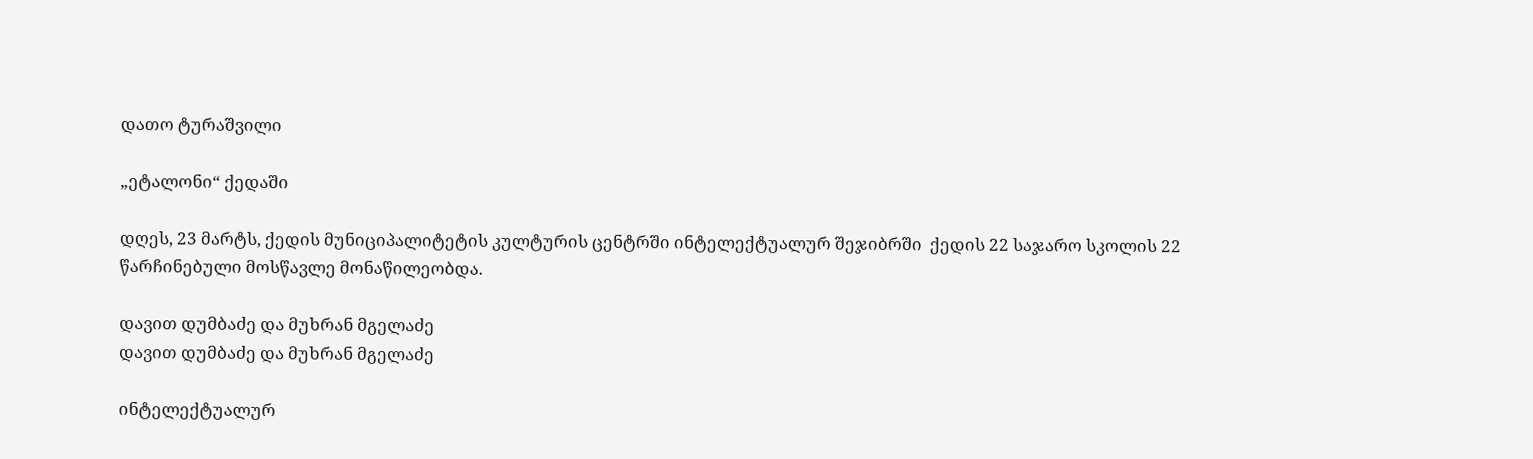დათო ტურაშვილი

„ეტალონი“ ქედაში

დღეს, 23 მარტს, ქედის მუნიციპალიტეტის კულტურის ცენტრში ინტელექტუალურ შეჯიბრში  ქედის 22 საჯარო სკოლის 22 წარჩინებული მოსწავლე მონაწილეობდა.

დავით დუმბაძე და მუხრან მგელაძე
დავით დუმბაძე და მუხრან მგელაძე

ინტელექტუალურ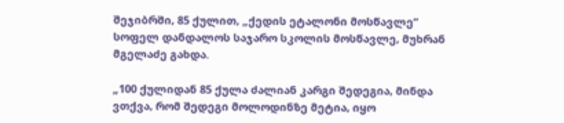შეჯიბრში, 85 ქულით, „ქედის ეტალონი მოსწავლე“ სოფელ დანდალოს საჯარო სკოლის მოსწავლე, მუხრან მგელაძე გახდა.

„100 ქულიდან 85 ქულა ძალიან კარგი შედეგია, მინდა ვთქვა, რომ შედეგი მოლოდინზე მეტია, იყო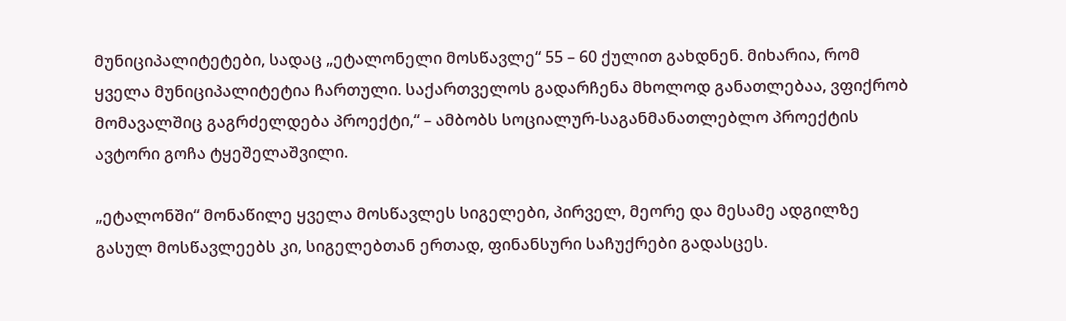მუნიციპალიტეტები, სადაც „ეტალონელი მოსწავლე“ 55 – 60 ქულით გახდნენ. მიხარია, რომ ყველა მუნიციპალიტეტია ჩართული. საქართველოს გადარჩენა მხოლოდ განათლებაა, ვფიქრობ მომავალშიც გაგრძელდება პროექტი,“ – ამბობს სოციალურ-საგანმანათლებლო პროექტის ავტორი გოჩა ტყეშელაშვილი.

„ეტალონში“ მონაწილე ყველა მოსწავლეს სიგელები, პირველ, მეორე და მესამე ადგილზე გასულ მოსწავლეებს კი, სიგელებთან ერთად, ფინანსური საჩუქრები გადასცეს.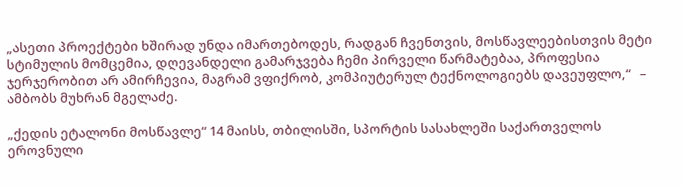„ასეთი პროექტები ხშირად უნდა იმართებოდეს, რადგან ჩვენთვის, მოსწავლეებისთვის მეტი სტიმულის მომცემია, დღევანდელი გამარჯვება ჩემი პირველი წარმატებაა, პროფესია ჯერჯერობით არ ამირჩევია, მაგრამ ვფიქრობ, კომპიუტერულ ტექნოლოგიებს დავეუფლო,“   – ამბობს მუხრან მგელაძე.

„ქედის ეტალონი მოსწავლე“ 14 მაისს, თბილისში, სპორტის სასახლეში საქართველოს ეროვნული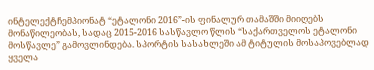ინტელექტჩემპიონატ “ეტალონი 2016”-ის ფინალურ თამაშში მიიღებს მონაწილეობას, სადაც 2015-2016 სასწავლო წლის “საქართველოს ეტალონი მოსწავლე” გამოვლინდება. სპორტის სასახლეში ამ ტიტულის მოსაპოვებლად ყველა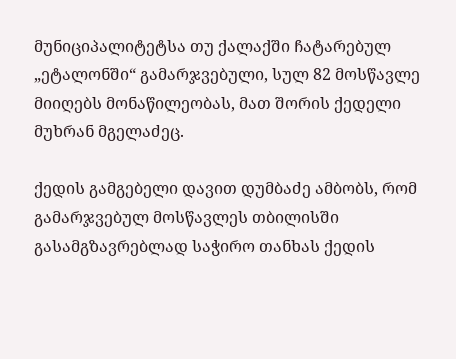მუნიციპალიტეტსა თუ ქალაქში ჩატარებულ „ეტალონში“ გამარჯვებული, სულ 82 მოსწავლე მიიღებს მონაწილეობას, მათ შორის ქედელი მუხრან მგელაძეც.

ქედის გამგებელი დავით დუმბაძე ამბობს, რომ გამარჯვებულ მოსწავლეს თბილისში გასამგზავრებლად საჭირო თანხას ქედის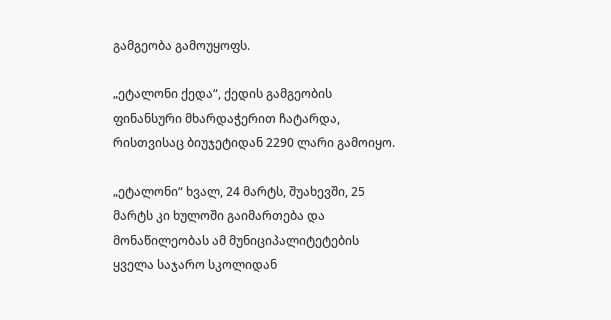გამგეობა გამოუყოფს.

„ეტალონი ქედა“, ქედის გამგეობის ფინანსური მხარდაჭერით ჩატარდა, რისთვისაც ბიუჯეტიდან 2290 ლარი გამოიყო.

„ეტალონი“ ხვალ, 24 მარტს, შუახევში, 25 მარტს კი ხულოში გაიმართება და მონაწილეობას ამ მუნიციპალიტეტების ყველა საჯარო სკოლიდან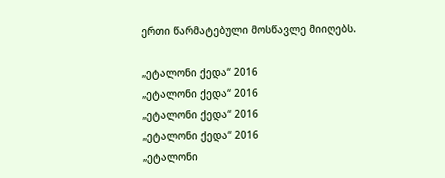ერთი წარმატებული მოსწავლე მიიღებს.

„ეტალონი ქედა“ 2016
„ეტალონი ქედა“ 2016
„ეტალონი ქედა“ 2016
„ეტალონი ქედა“ 2016
„ეტალონი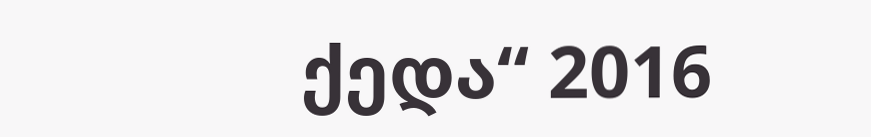ქედა“ 2016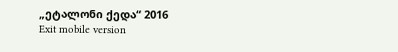„ეტალონი ქედა“ 2016
Exit mobile version